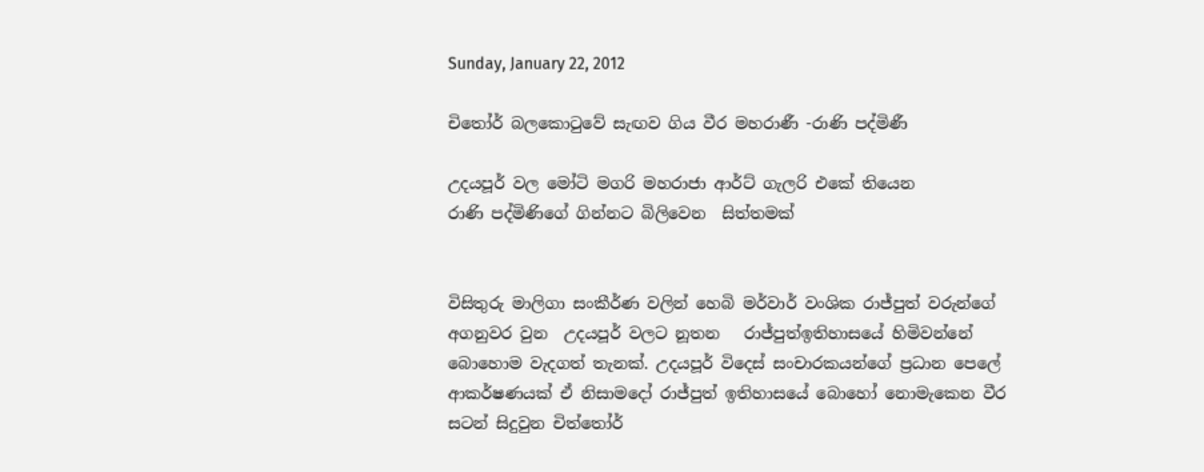Sunday, January 22, 2012

චිතෝර් බලකොටුවේ සැඟව ගිය වීර මහරාණී -රාණි පද්මිණී

උදයපූර් වල මෝටි මගරි මහරාජා ආර්ට් ගැලරි එකේ තියෙන
රාණි පද්මිණිගේ ගින්නට බිලිවෙන  සිත්තමක්


විසිතුරු මාලිගා සංකීර්ණ වලින් හෙබි මර්වාර් වංශික රාජ්පුත් වරුන්ගේ අගනුවර වුන  උදයපූර් වලට නූතන   රාජ්පුත්ඉතිහාසයේ හිමිවන්නේ බොහොම වැදගත් තැනක්. උදයපූර් විදෙස් සංචාරකයන්ගේ ප්‍රධාන පෙලේ ආකර්ෂණයක් ඒ නිසාමදෝ රාජ්පුත් ඉතිහාසයේ බොහෝ නොමැකෙන වීර සටන් සිදුවුන චිත්තෝර්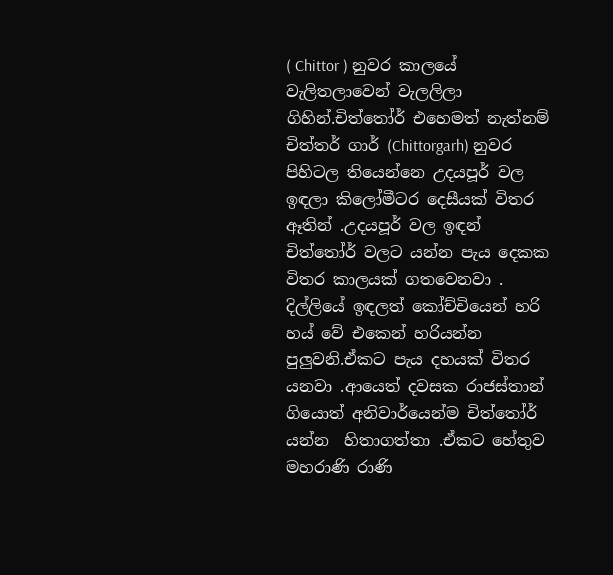( Chittor ) නුවර කාලයේ වැලිතලාවෙන් වැලලිලා ගිහින්.චිත්තෝර් එහෙමත් නැත්නම් චිත්තර් ගාර් (Chittorgarh) නුවර පිහිටල තියෙන්නෙ උදයපූර් වල ඉඳලා කිලෝමීටර දෙසීයක් විතර ඈතින් .උදයපූර් වල ඉඳන් චිත්තෝර් වලට යන්න පැය දෙකක විතර කාලයක් ගතවෙනවා . දිල්ලියේ ඉඳලත් කෝච්චියෙන් හරි හය් වේ එකෙන් හරියන්න පුලුවනි.ඒකට පැය දහයක් විතර යනවා .ආයෙත් දවසක රාජස්තාන් ගියොත් අනිවාර්යෙන්ම චිත්තෝර් යන්න  හිතාගත්තා .ඒකට හේතුව මහරාණි රාණි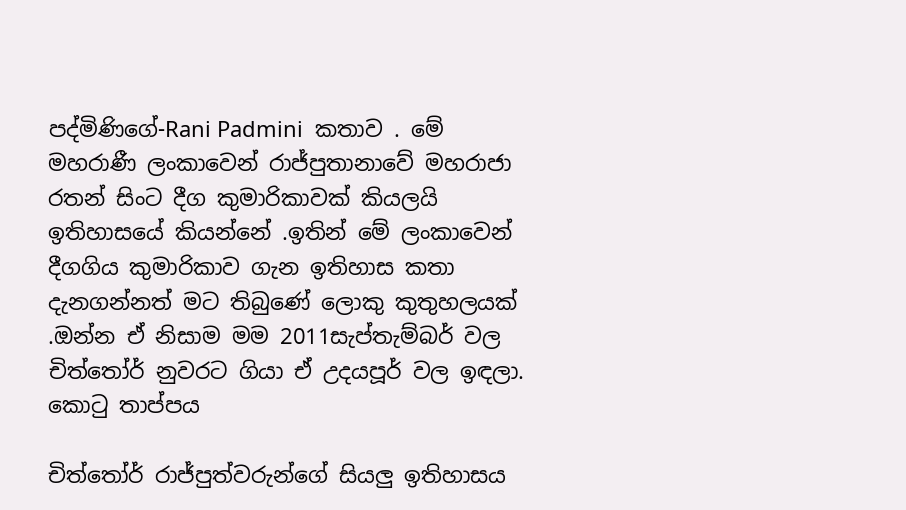පද්මිණිගේ-Rani Padmini  කතාව . මේ මහරාණී ලංකාවෙන් රාජ්පුතානාවේ මහරාජා රතන් සිංට දීග කුමාරිකාවක් කියලයි ඉතිහාසයේ කියන්නේ .ඉතින් මේ ලංකාවෙන් දීගගිය කුමාරිකාව ගැන ඉතිහාස කතා දැනගන්නත් මට තිබුණේ ලොකු කුතුහලයක් .ඔන්න ඒ නිසාම මම 2011සැප්තැම්බර් වල චිත්තෝර් නුවරට ගියා ඒ උදයපූර් වල ඉඳලා.
කොටු තාප්පය

චිත්තෝර් රාජ්පුත්වරුන්ගේ සියලු ඉතිහාසය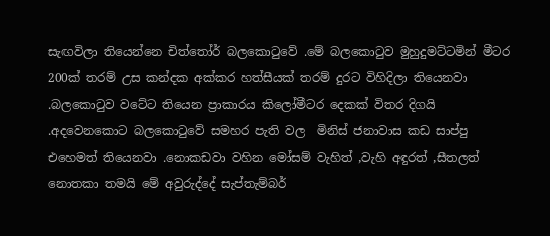සැඟවිලා තියෙන්නෙ චිත්තෝර් බලකොටුවේ .මේ බලකොටුව මුහුදුමට්ටමින් මීටර 200ක් තරම් උස කන්දක අක්කර හත්සීයක් තරම් දුරට විහිදිලා තියෙනවා .බලකොටුව වටේට තියෙන ප්‍රාකාරය කිලෝමීටර දෙකක් විතර දිගයි .අදවෙනකොට බලකොටුවේ සමහර පැති වල  මිනිස් ජනාවාස කඩ සාප්පු එහෙමත් තියෙනවා .නොකඩවා වහින මෝසම් වැහිත් ,වැහි අඳුරත් ,සීතලත් නොතකා තමයි මේ අවුරුද්දේ සැප්තැම්බර්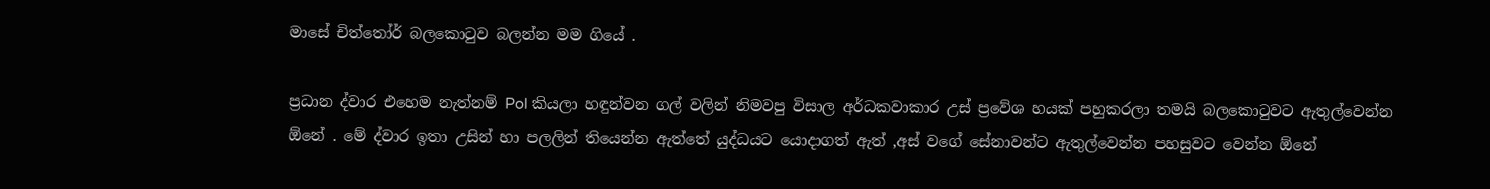මාසේ චිත්තෝර් බලකොටුව බලන්න මම ගියේ .

ප්‍රධාන ද්වාර එහෙම නැත්නම් Pol කියලා හඳුන්වන ගල් වලින් නිමවපු විසාල අර්ධකවාකාර උස් ප්‍රවේශ හයක් පහුකරලා තමයි බලකොටුවට ඇතුල්වෙන්න ඕනේ . මේ ද්වාර ඉතා උසින් හා පලලින් තියෙන්න ඇත්තේ යුද්ධයට යොදාගත් ඇත් ,අස් වගේ සේනාවන්ට ඇතුල්වෙන්න පහසුවට වෙන්න ඕනේ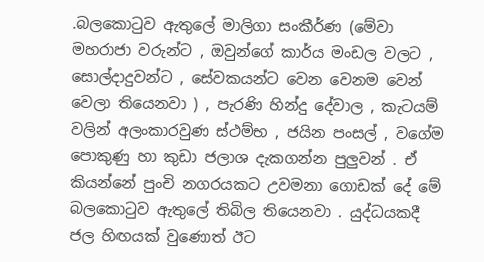.බලකොටුව ඇතුලේ මාලිගා සංකීර්ණ (මේවා මහරාජා වරුන්ට , ඔවුන්ගේ කාර්ය මංඩල වලට , සොල්දාදුවන්ට , සේවකයන්ට වෙන වෙනම වෙන් වෙලා තියෙනවා ) , පැරණි හින්දු දේවාල , කැටයම් වලින් අලංකාරවුණ ස්ථම්භ , ජයින පංසල් , වගේම පොකුණු හා කුඩා ජලාශ දැකගන්න පුලුවන් . ඒ කියන්නේ පුංචි නගරයකට උවමනා ගොඩක් දේ මේ බලකොටුව ඇතුලේ තිබිල තියෙනවා . යුද්ධයකදී ජල හිඟයක් වුණොත් ඊට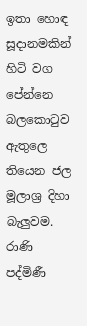ඉතා හොඳ සූදානමකින් හිටි වග පේන්නෙ බලකොටුව ඇතුලෙ තියෙන ජල මූලාශ්‍ර දිහා බැලුවම.
රාණි පද්මිණී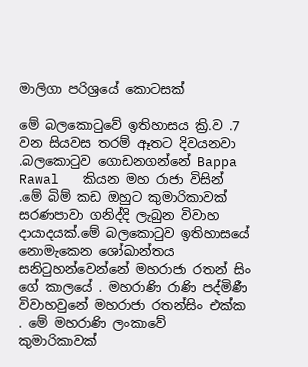මාලිගා පරිශ්‍රයේ කොටසක්

මේ බලකොටුවේ ඉතිහාසය ක්‍රි.ව .7 වන සියවස තරම් ඈතට දිවයනවා .බලකොටුව ගොඩනගන්නේ Bappa Rawal   කියන මහ රාජා විසින් .මේ බිම් කඩ ඔහුට කුමාරිකාවක් සරණපාවා ගනිද්දි ලැබුන විවාහ දායාදයක්.මේ බලකොටුව ඉතිහාසයේ නොමැකෙන ශෝඛාන්තය සනිටුහන්වෙන්නේ මහරාජා රතන් සිං ගේ කාලයේ . මහරාණි රාණි පද්මිණී විවාහවුනේ මහරාජා රතන්සිං එක්ක . මේ මහරාණි ලංකාවේ කුමාරිකාවක්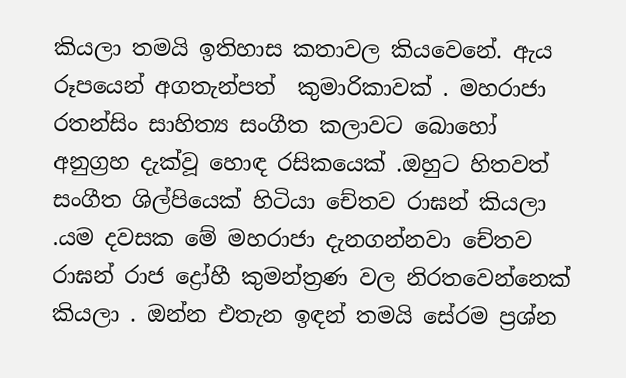කියලා තමයි ඉතිහාස කතාවල කියවෙනේ. ඇය රූපයෙන් අගතැන්පත්  කුමාරිකාවක් . මහරාජා රතන්සිං සාහිත්‍ය සංගීත කලාවට බොහෝ අනුග්‍රහ දැක්වූ හොඳ රසිකයෙක් .ඔහුට හිතවත් සංගීත ශිල්පියෙක් හිටියා චේතව රාඝන් කියලා .යම දවසක මේ මහරාජා දැනගන්නවා චේතව රාඝන් රාජ ද්‍රෝහී කුමන්ත්‍රණ වල නිරතවෙන්නෙක් කියලා . ඔන්න එතැන ඉඳන් තමයි සේරම ප්‍රශ්න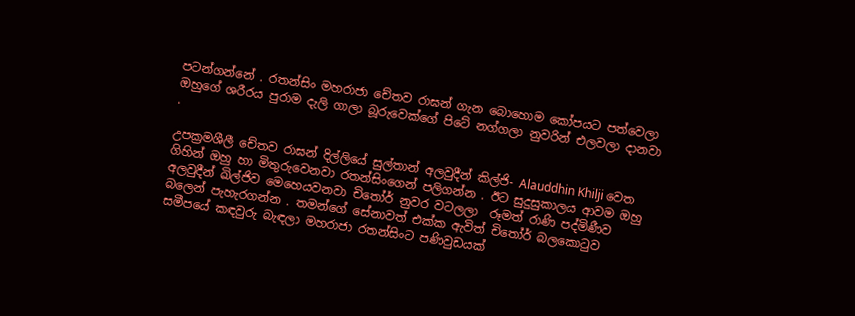පටන්ගන්නේ . රතන්සිං මහරාජා චේතව රාඝන් ගැන බොහොම කෝපයට පත්වෙලා ඔහුගේ ශරීරය පුරාම දැලි ගාලා බූරුවෙක්ගේ පිටේ නග්ගලා නුවරින් එලවලා දානවා .

උපක්‍රමශීලී චේතව රාඝන් දිල්ලියේ සුල්තාන් අලවුදීන් කිල්ජි- Alauddhin Khilji වෙත ගිහින් ඔහු හා මිතුරුවෙනවා රතන්සිංගෙන් පලිගන්න . ඊට සුදුසුකාලය ආවම ඔහු අලවුදීන් ඛිල්ජිව මෙහෙයවනවා චිතෝර් නුවර වටලලා  රූමත් රාණි පද්මිණීව බලෙන් පැහැරගන්න . තමන්ගේ සේනාවත් එක්ක ඇවිත් චිතෝර් බලකොටුව සමීපයේ කඳවුරු බැඳලා මහරාජා රතන්සිංට පණිවුඩයක්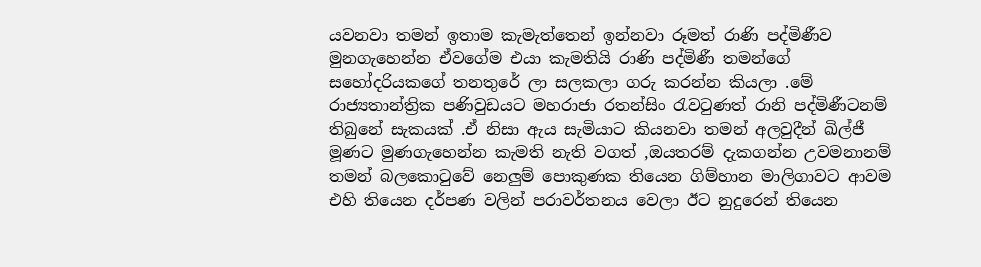යවනවා තමන් ඉතාම කැමැත්තෙන් ඉන්නවා රූමත් රාණි පද්මිණීව මුනගැහෙන්න ඒවගේම එයා කැමතියි රාණි පද්මිණී තමන්ගේ සහෝදරියකගේ තනතුරේ ලා සලකලා ගරු කරන්න කියලා .මේ රාජ්‍යතාන්ත්‍රික පණිවුඩයට මහරාජා රතන්සිං රැවටුණත් රානි පද්මිණීටනම් තිබුනේ සැකයක් .ඒ නිසා ඇය සැමියාට කියනවා තමන් අලවුදීන් ඛිල්ජී මූණට මුණගැහෙන්න කැමති නැති වගත් ,ඔයතරම් දැකගන්න උවමනානම් තමන් බලකොටුවේ නෙලුම් පොකුණක තියෙන ගිම්හාන මාලිගාවට ආවම එහි තියෙන දර්පණ වලින් පරාවර්තනය වෙලා ඊට නුදුරෙන් තියෙන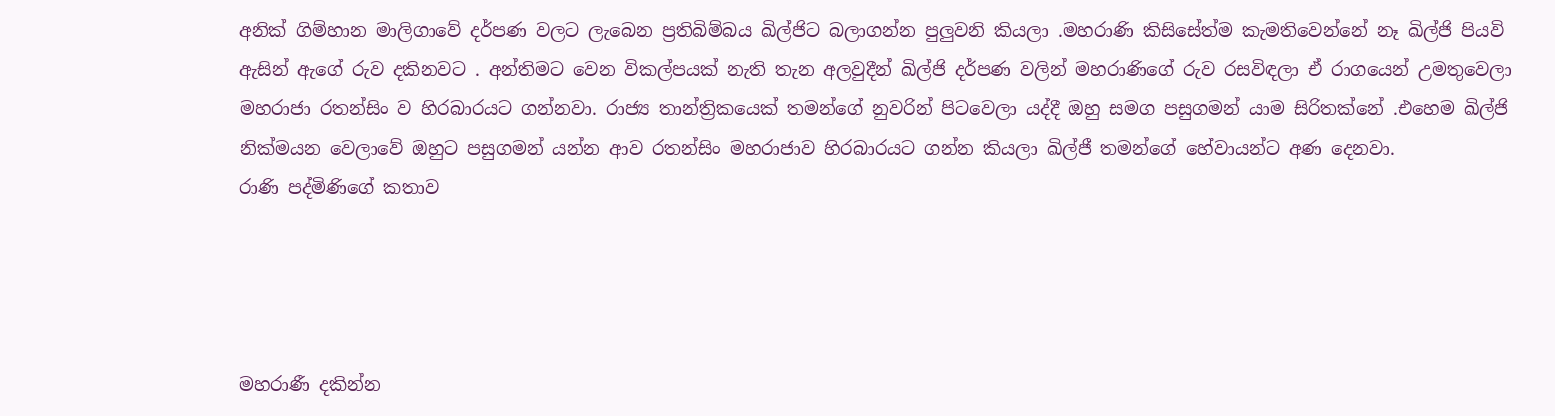අනික් ගිම්හාන මාලිගාවේ දර්පණ වලට ලැබෙන ප්‍රතිබිම්බය ඛිල්ජිට බලාගන්න පුලුවනි කියලා .මහරාණි කිසිසේත්ම කැමතිවෙන්නේ නෑ ඛිල්ජි පියවි ඇසින් ඇගේ රුව දකිනවට . අන්තිමට වෙන විකල්පයක් නැති තැන අලවුදීන් ඛිල්ජි දර්පණ වලින් මහරාණිගේ රුව රසවිඳලා ඒ රාගයෙන් උමතුවෙලා මහරාජා රතන්සිං ව හිරබාරයට ගන්නවා. රාජ්‍ය තාන්ත්‍රිකයෙක් තමන්ගේ නුවරින් පිටවෙලා යද්දී ඔහු සමග පසුගමන් යාම සිරිතක්නේ .එහෙම ඛිල්ජි නික්මයන වෙලාවේ ඔහුට පසුගමන් යන්න ආව රතන්සිං මහරාජාව හිරබාරයට ගන්න කියලා ඛිල්ජී තමන්ගේ හේවායන්ට අණ දෙනවා.
රාණි පද්මිණිගේ කතාව




මහරාණී දකින්න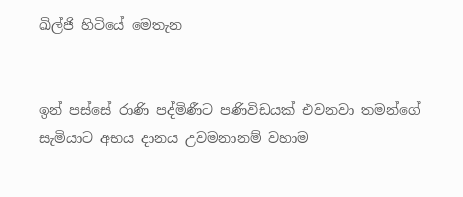ඛිල්ජි හිටියේ මෙතැන


ඉන් පස්සේ රාණි පද්මිණීට පණිවිඩයක් එවනවා තමන්ගේ සැමියාට අභය දානය උවමනානම් වහාම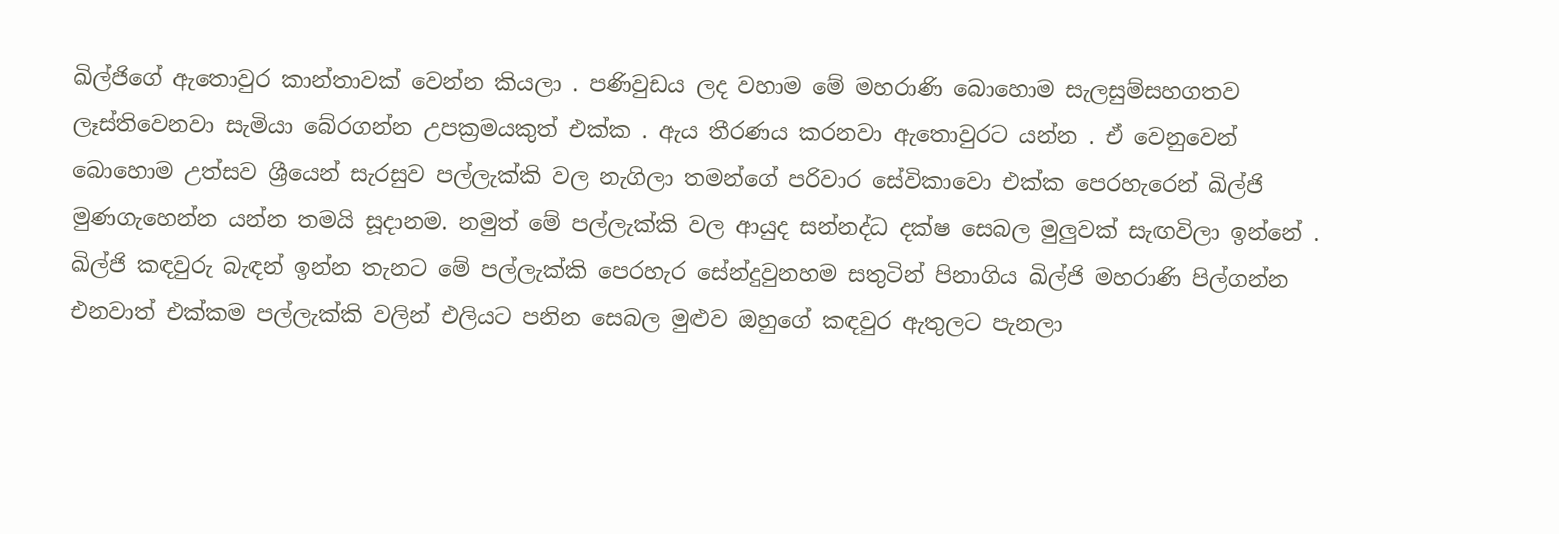ඛිල්ජිගේ ඇතොවුර කාන්තාවක් වෙන්න කියලා . පණිවුඩය ලද වහාම මේ මහරාණි බොහොම සැලසුම්සහගතව ලෑස්තිවෙනවා සැමියා බේරගන්න උපක්‍රමයකුත් එක්ක . ඇය තීරණය කරනවා ඇතොවුරට යන්න . ඒ වෙනුවෙන් බොහොම උත්සව ශ්‍රීයෙන් සැරසුව පල්ලැක්කි වල නැගිලා තමන්ගේ පරිවාර සේවිකාවො එක්ක පෙරහැරෙන් ඛිල්ජි මුණගැහෙන්න යන්න තමයි සූදානම. නමුත් මේ පල්ලැක්කි වල ආයුද සන්නද්ධ දක්ෂ සෙබල මුලුවක් සැඟවිලා ඉන්නේ . ඛිල්ජි කඳවුරු බැඳන් ඉන්න තැනට මේ පල්ලැක්කි පෙරහැර සේන්දුවුනහම සතුටින් පිනාගිය ඛිල්ජි මහරාණි පිල්ගන්න එනවාත් එක්කම පල්ලැක්කි වලින් එලියට පනින සෙබල මුළුව ඔහුගේ කඳවුර ඇතුලට පැනලා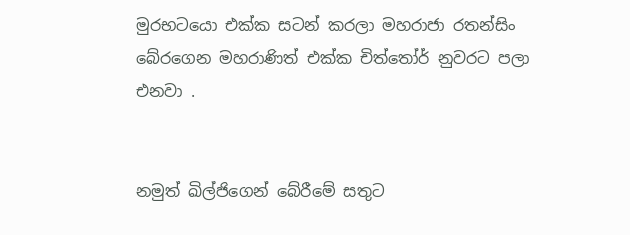මුරභටයො එක්ක සටන් කරලා මහරාජා රතන්සිං බේරගෙන මහරාණිත් එක්ක චිත්තෝර් නුවරට පලා එනවා .


නමුත් ඛිල්ජිගෙන් බේරීමේ සතුට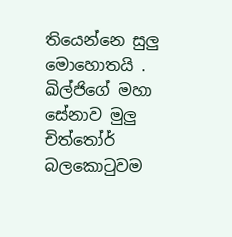තියෙන්නෙ සුලු මොහොතයි . ඛිල්ජිගේ මහා සේනාව මුලු චිත්තෝර් බලකොටුවම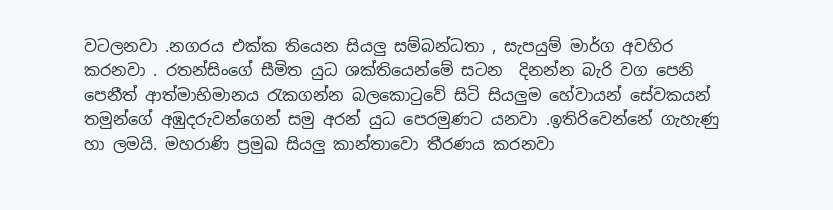වටලනවා .නගරය එක්ක තියෙන සියලු සම්බන්ධතා , සැපයුම් මාර්ග අවහිර කරනවා . රතන්සිංගේ සීමිත යුධ ශක්තියෙන්මේ සටන  දිනන්න බැරි වග පෙනි පෙනීත් ආත්මාභිමානය රැකගන්න බලකොටුවේ සිටි සියලුම හේවායන් සේවකයන් තමුන්ගේ අඹුදරුවන්ගෙන් සමු අරන් යුධ පෙරමුණට යනවා .ඉතිරිවෙන්නේ ගැහැණු හා ලමයි. මහරාණි ප්‍රමුඛ සියලු කාන්තාවො තීරණය කරනවා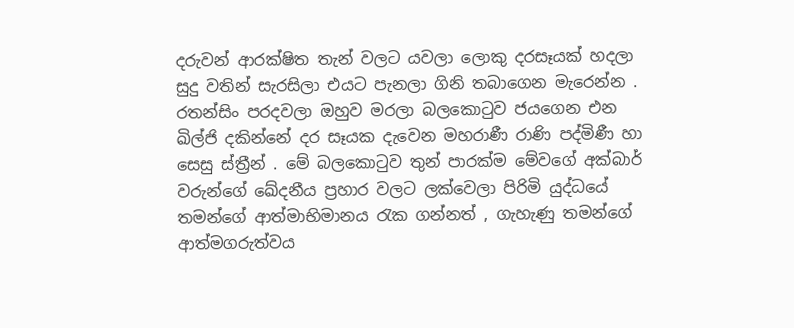දරුවන් ආරක්ෂිත තැන් වලට යවලා ලොකු දරසෑයක් හදලා සුදු වතින් සැරසිලා එයට පැනලා ගිනි තබාගෙන මැරෙන්න . රතන්සිං පරදවලා ඔහුව මරලා බලකොටුව ජයගෙන එන ඛිල්ජි දකින්නේ දර සෑයක දැවෙන මහරාණී රාණි පද්මිණී හා සෙසු ස්ත්‍රීන් . මේ බලකොටුව තුන් පාරක්ම මේවගේ අක්බාර් වරුන්ගේ ඛේදනීය ප්‍රහාර වලට ලක්වෙලා පිරිමි යුද්ධයේ තමන්ගේ ආත්මාභිමානය රැක ගන්නත් , ගැහැණු තමන්ගේ ආත්මගරුත්වය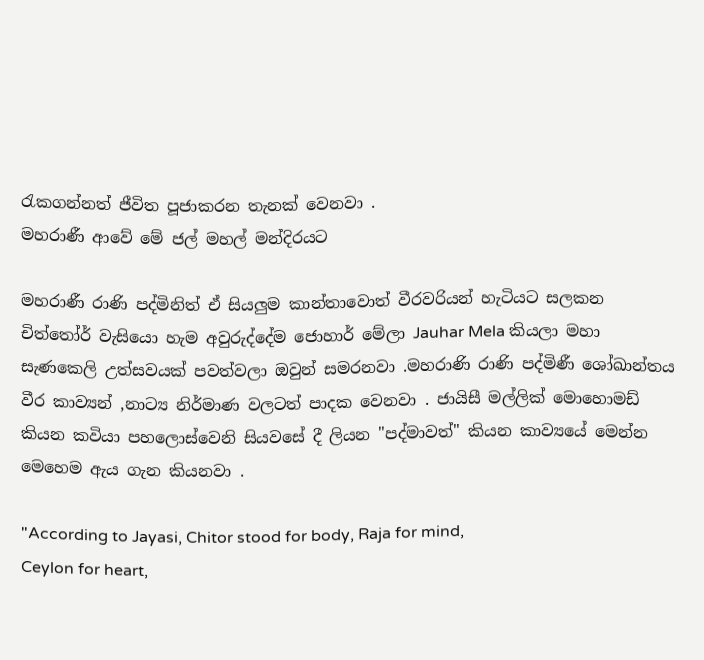රැකගන්නත් ජීවිත පූජාකරන තැනක් වෙනවා .
මහරාණී ආවේ මේ ජල් මහල් මන්දිරයට

මහරාණී රාණි පද්මිනිත් ඒ සියලුම කාන්තාවොත් වීරවරියන් හැටියට සලකන චිත්තෝර් වැසියො හැම අවුරුද්දේම ජොහාර් මේලා Jauhar Mela කියලා මහා සැණකෙලි උත්සවයක් පවත්වලා ඔවුන් සමරනවා .මහරාණි රාණි පද්මිණී ශෝඛාන්තය  වීර කාව්‍යන් ,නාට්‍ය නිර්මාණ වලටත් පාදක වෙනවා . ජායිසී මල්ලික් මොහොමඩ් කියන කවියා පහලොස්වෙනි සියවසේ දී ලියන "පද්මාවත්" කියන කාව්‍යයේ මෙන්න මෙහෙම ඇය ගැන කියනවා .

"According to Jayasi, Chitor stood for body, Raja for mind,
Ceylon for heart,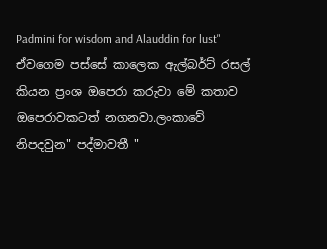Padmini for wisdom and Alauddin for lust"
ඒවගෙම පස්සේ කාලෙක ඇල්බර්ට් රසල් කියන ප්‍රංශ ඔපෙරා කරුවා මේ කතාව ඔපෙරාවකටත් නගනවා.ලංකාවේ නිපදවුන" පද්මාවතී "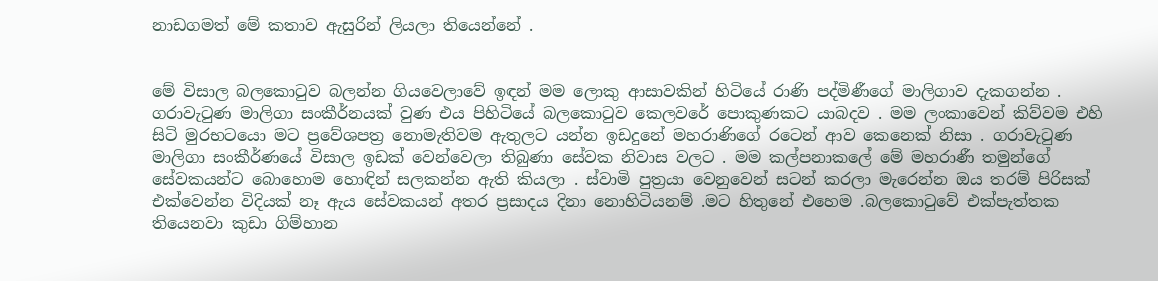නාඩගමත් මේ කතාව ඇසුරින් ලියලා තියෙන්නේ .


මේ විසාල බලකොටුව බලන්න ගියවෙලාවේ ඉඳන් මම ලොකු ආසාවකින් හිටියේ රාණි පද්මිණීගේ මාලිගාව දැකගන්න . ගරාවැටුණ මාලිගා සංකීර්නයක් වුණ එය පිහිටියේ බලකොටුව කෙලවරේ පොකුණකට යාබදව . මම ලංකාවෙන් කිව්වම එහි සිටි මුරභටයො මට ප්‍රවේශපත්‍ර නොමැතිවම ඇතුලට යන්න ඉඩදුනේ මහරාණිගේ රටෙන් ආව කෙනෙක් නිසා . ගරාවැටුණ මාලිගා සංකීර්ණයේ විසාල ඉඩක් වෙන්වෙලා තිබුණා සේවක නිවාස වලට . මම කල්පනාකලේ මේ මහරාණී තමුන්ගේ සේවකයන්ට බොහොම හොඳින් සලකන්න ඇති කියලා . ස්වාමි පුත්‍රයා වෙනුවෙන් සටන් කරලා මැරෙන්න ඔය තරම් පිරිසක් එක්වෙන්න විදියක් නෑ ඇය සේවකයන් අතර ප්‍රසාදය දිනා නොහිටියනම් .මට හිතුනේ එහෙම .බලකොටුවේ එක්පැත්තක තියෙනවා කුඩා ගිම්හාන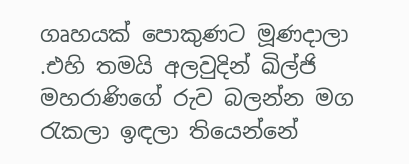ගෘහයක් පොකුණට මූණදාලා .එහි තමයි අලවුදින් ඛිල්ජි මහරාණිගේ රුව බලන්න මග රැකලා ඉඳලා තියෙන්නේ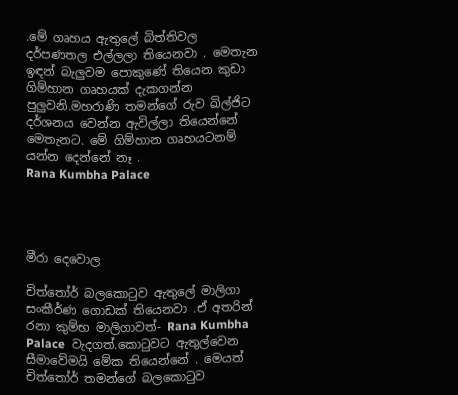.මේ ගෘහය ඇතුලේ බිත්තිවල දර්පණතල එල්ලලා තියෙනවා . මෙතැන ඉඳන් බැලුවම පොකුණේ තියෙන කුඩා ගිම්හාන ගෘහයක් දැකගන්න පුලුවනි.මහරාණි තමන්ගේ රුව ඛිල්ජිට දර්ශනය වෙන්න ඇවිල්ලා තියෙන්නේ මෙතැනට. මේ ගිම්හාන ගෘහයටනම් යන්න දෙන්නේ නෑ .
Rana Kumbha Palace




මීරා දෙවොල

චිත්තෝර් බලකොටුව ඇතුලේ මාලිගා සංකීර්ණ ගොඩක් තියෙනවා .ඒ අතරින් රනා කුම්භ මාලිගාවත්- Rana Kumbha Palace  වැදගත්.කොටුවට ඇතුල්වෙන සීමාවේමයි මේක තියෙන්නේ . මෙයත් චිත්තෝර් තමන්ගේ බලකොටුව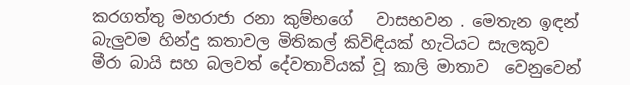කරගත්තු මහරාජා රනා කුම්භගේ   වාසභවන . මෙතැන ඉඳන් බැලුවම හින්දු කතාවල මිතිකල් කිවිඳියක් හැටියට සැලකුව මීරා බායි සහ බලවත් දේවතාවියක් වූ කාලි මාතාව  වෙනුවෙන්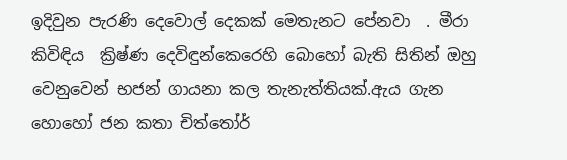ඉදිවුන පැරණි දෙවොල් දෙකක් මෙතැනට පේනවා  . මීරා කිවිඳිය  ක්‍රිෂ්ණ දෙවිඳුන්කෙරෙහි බොහෝ බැති සිතින් ඔහු වෙනුවෙන් භජන් ගායනා කල තැනැත්තියක්.ඇය ගැන හොහෝ ජන කතා චිත්තෝර්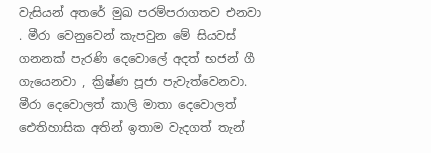වැසියන් අතරේ මුඛ පරම්පරාගතව එනවා . මීරා වෙනුවෙන් කැපවුන මේ සියවස් ගනනක් පැරණි දෙවොලේ අදත් භජන් ගී ගැයෙනවා , ක්‍රිෂ්ණ පූජා පැවැත්වෙනවා. මීරා දෙවොලත් කාලි මාතා දෙවොලත් ඓතිහාසික අතින් ඉතාම වැදගත් තැන්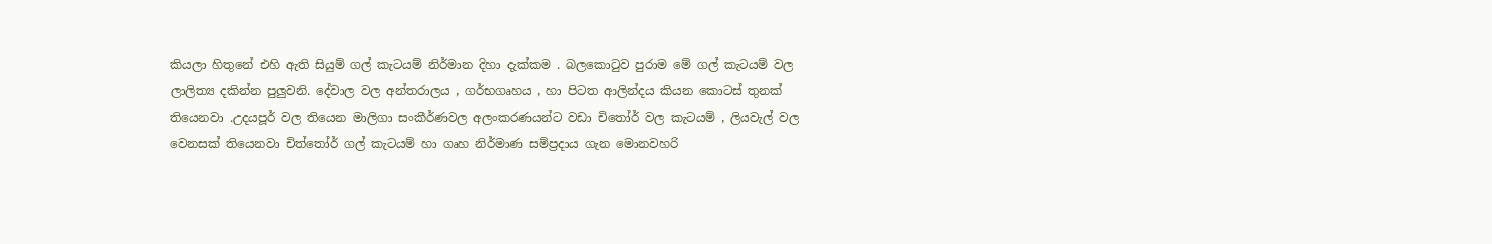කියලා හිතුනේ එහි ඇති සියුම් ගල් කැටයම් නිර්මාන දිහා දැක්කම . බලකොටුව පුරාම මේ ගල් කැටයම් වල ලාලිත්‍ය දකින්න පුලුවනි. දේවාල වල අන්තරාලය , ගර්භගෘහය , හා පිටත ආලින්දය කියන කොටස් තුනක් තියෙනවා .උදයපූර් වල තියෙන මාලිගා සංකීර්ණවල අලංකරණයන්ට වඩා චිතෝර් වල කැටයම් , ලියවැල් වල වෙනසක් තියෙනවා චිත්තෝර් ගල් කැටයම් හා ගෘහ නිර්මාණ සම්ප්‍රදාය ගැන මොනවහරි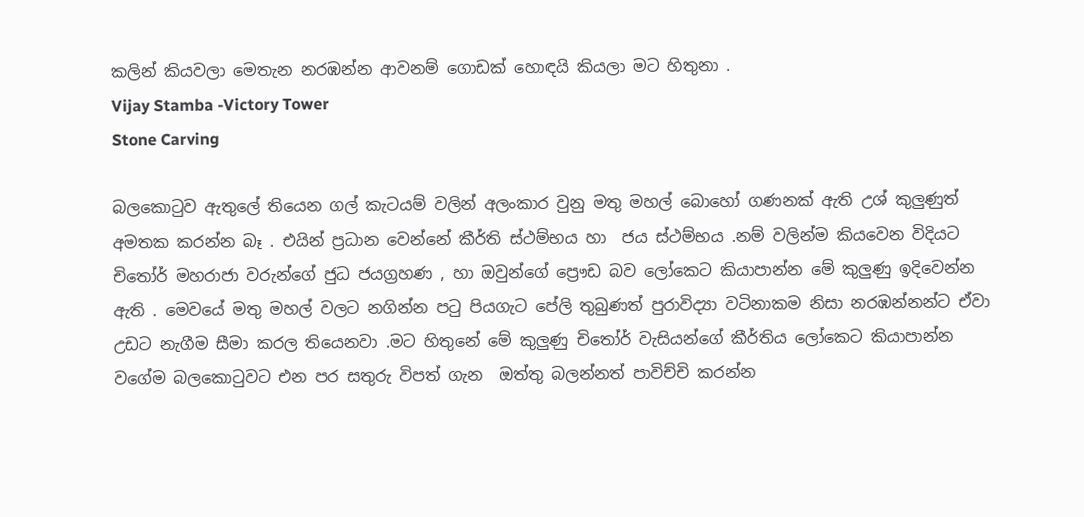කලින් කියවලා මෙතැන නරඹන්න ආවනම් ගොඩක් හොඳයි කියලා මට හිතුනා .
Vijay Stamba -Victory Tower
Stone Carving

බලකොටුව ඇතුලේ තියෙන ගල් කැටයම් වලින් අලංකාර වුනු මතු මහල් බොහෝ ගණනක් ඇති උශ් කුලුණුත් අමතක කරන්න බෑ . එයින් ප්‍රධාන වෙන්නේ කීර්ති ස්ථම්භය හා  ජය ස්ථම්භය .නම් වලින්ම කියවෙන විදියට චිතෝර් මහරාජා වරුන්ගේ ජුධ ජයග්‍රහණ , හා ඔවුන්ගේ ප්‍රෞඩ බව ලෝකෙට කියාපාන්න මේ කුලුණු ඉදිවෙන්න ඇති . මෙවයේ මතු මහල් වලට නගින්න පටු පියගැට පේලි තුබුණත් පුරාවිද්‍යා වටිනාකම නිසා නරඹන්නන්ට ඒවා උඩට නැගීම සීමා කරල තියෙනවා .මට හිතුනේ මේ කුලුණු චිතෝර් වැසියන්ගේ කීර්තිය ලෝකෙට කියාපාන්න වගේම බලකොටුවට එන පර සතුරු විපත් ගැන  ඔත්තු බලන්නත් පාවිච්චි කරන්න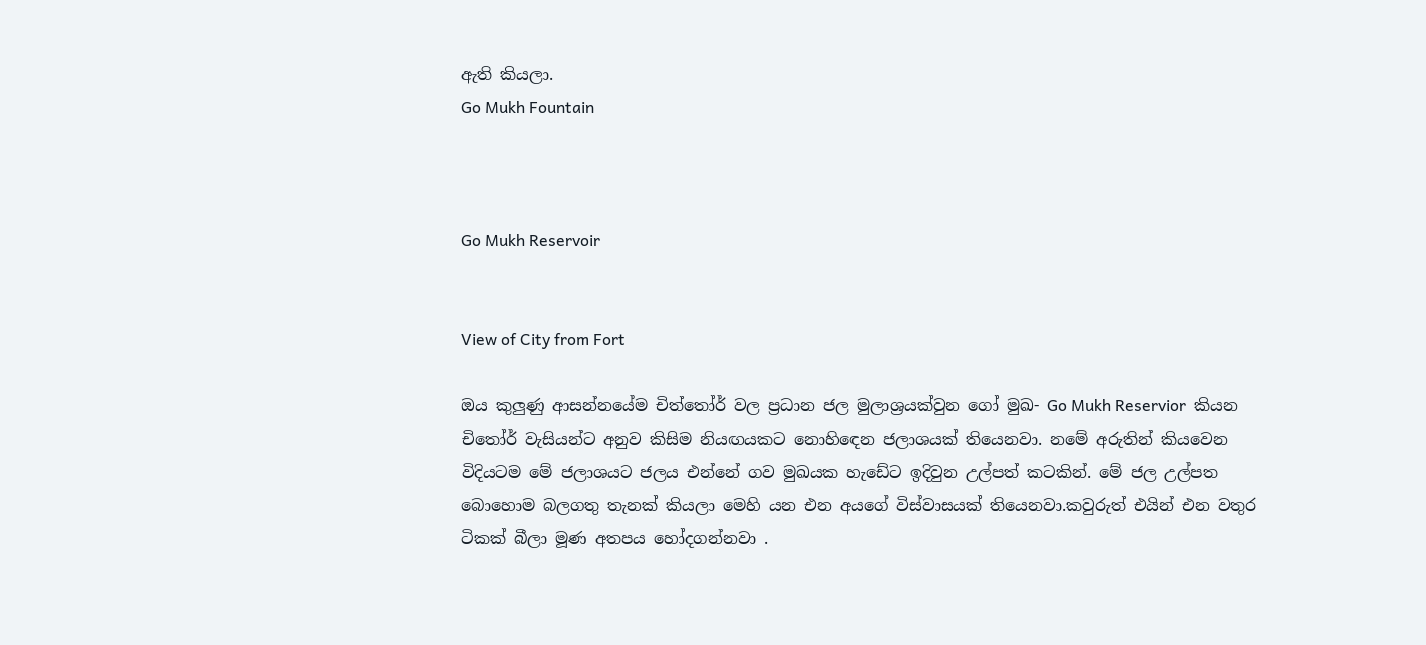ඇති කියලා.
Go Mukh Fountain



Go Mukh Reservoir


View of City from Fort

ඔය කුලුණු ආසන්නයේම චිත්තෝර් වල ප්‍රධාන ජල මුලාශ්‍රයක්වුන ගෝ මුඛ- Go Mukh Reservior  කියන චිතෝර් වැසියන්ට අනුව කිසිම නියඟයකට නොහිඳෙන ජලාශයක් තියෙනවා. නමේ අරුතින් කියවෙන විදියටම මේ ජලාශයට ජලය එන්නේ ගව මුඛයක හැඩේට ඉදිවුන උල්පත් කටකින්. මේ ජල උල්පත බොහොම බලගතු තැනක් කියලා මෙහි යන එන අයගේ විස්වාසයක් තියෙනවා.කවුරුත් එයින් එන වතුර ටිකක් බීලා මූණ අතපය හෝදගන්නවා .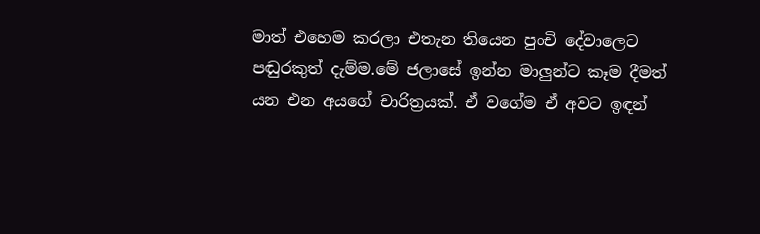මාත් එහෙම කරලා එතැන තියෙන පුංචි දේවාලෙට පඬුරකුත් දැම්ම.මේ ජලාසේ ඉන්න මාලුන්ට කෑම දීමත් යන එන අයගේ චාරිත්‍රයක්. ඒ වගේම ඒ අවට ඉඳන්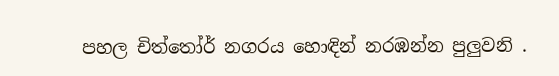පහල චිත්තෝර් නගරය හොඳින් නරඹන්න පුලුවනි .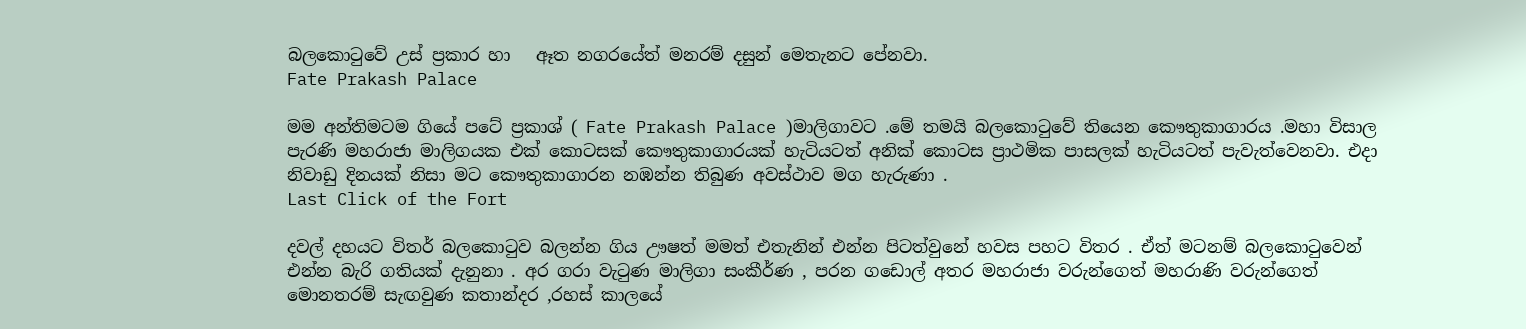බලකොටුවේ උස් ප්‍රකාර හා   ඈත නගරයේත් මනරම් දසුන් මෙතැනට පේනවා.
Fate Prakash Palace

මම අන්තිමටම ගියේ පටේ ප්‍රකාශ් ( Fate Prakash Palace )මාලිගාවට .මේ තමයි බලකොටුවේ තියෙන කෞතුකාගාරය .මහා විසාල පැරණි මහරාජා මාලිගයක එක් කොටසක් කෞතුකාගාරයක් හැටියටත් අනික් කොටස ප්‍රාථමික පාසලක් හැටියටත් පැවැත්වෙනවා. එදා නිවාඩු දිනයක් නිසා මට කෞතුකාගාරන නඹන්න තිබුණ අවස්ථාව මග හැරුණා .
Last Click of the Fort

දවල් දහයට විතර් බලකොටුව බලන්න ගිය ඌෂත් මමත් එතැනින් එන්න පිටත්වුනේ හවස පහට විතර . ඒත් මටනම් බලකොටුවෙන් එන්න බැරි ගතියක් දැනුනා . අර ගරා වැටුණ මාලිගා සංකීර්ණ , පරන ගඩොල් අතර මහරාජා වරුන්ගෙත් මහරාණි වරුන්ගෙත් මොනතරම් සැඟවුණ කතාන්දර ,රහස් කාලයේ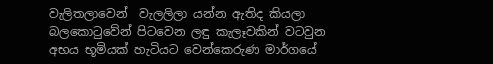වැලිතලාවෙන්  වැලලිලා යන්න ඇතිද කියලා  බලකොටුවේන් පිටවෙන ලඳු කැලෑවකින් වටවුන අභය භූමියක් හැටියට වෙන්කෙරුණ මාර්ගයේ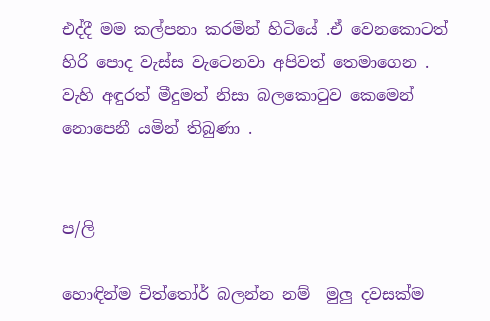එද්දී මම කල්පනා කරමින් හිටියේ .ඒ වෙනකොටත් හිරි පොද වැස්ස වැටෙනවා අපිවත් තෙමාගෙන . වැහි අඳුරත් මීදුමත් නිසා බලකොටුව කෙමෙන් නොපෙනී යමින් තිබුණා .


ප/ලි

හොඳින්ම චිත්තෝර් බලන්න නම්  මුලු දවසක්ම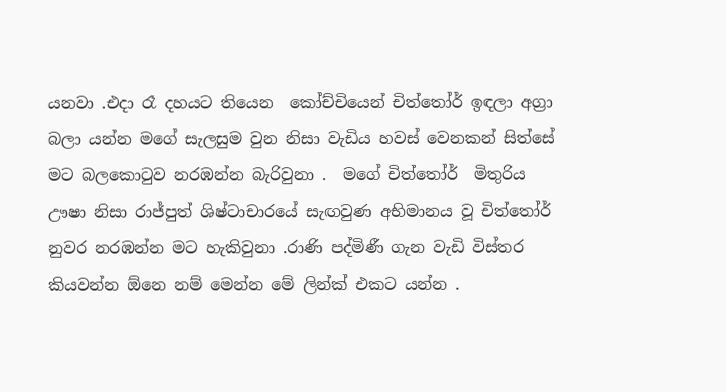යනවා .එදා රෑ දහයට තියෙන  කෝච්චියෙන් චිත්තෝර් ඉඳලා අග්‍රා බලා යන්න මගේ සැලසුම වුන නිසා වැඩිය හවස් වෙනකන් සිත්සේ මට බලකොටුව නරඹන්න බැරිවුනා .  මගේ චිත්තෝර්  මිතුරිය ඌෂා නිසා රාජ්පුත් ශිෂ්ටාචාරයේ සැඟවුණ අභිමානය වූ චිත්තෝර් නුවර නරඹන්න මට හැකිවුනා .රාණි පද්මිණී ගැන වැඩි විස්තර කියවන්න ඕනෙ නම් මෙන්න මේ ලින්ක් එකට යන්න .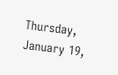Thursday, January 19,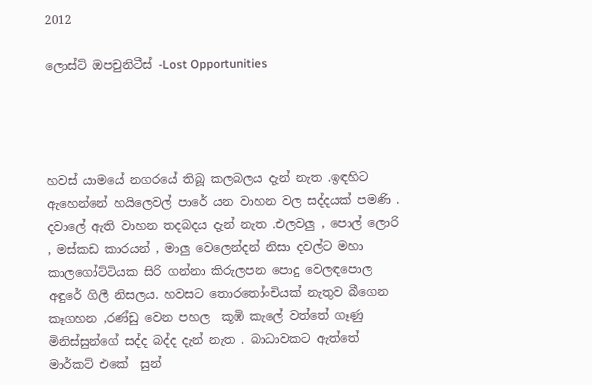2012

ලොස්ට් ඔපචුනිටීස් -Lost Opportunities




හවස් යාමයේ නගරයේ තිබූ කලබලය දැන් නැත .ඉඳහිට ඇහෙන්නේ හයිලෙවල් පාරේ යන වාහන වල සද්දයක් පමණි . දවාලේ ඇති වාහන තදබදය දැන් නැත .එලවලු , පොල් ලොරි , මස්කඩ කාරයන් , මාලු වෙලෙන්දන් නිසා දවල්ට මහා කාලගෝට්ටියක සිරි ගන්නා කිරුලපන පොදු වෙලඳපොල අඳුරේ ගිලී නිසලය. හවසට තොරතෝංචියක් නැතුව බීගෙන කෑගහන ,රණ්ඩු වෙන පහල  කූඹි කැලේ වත්තේ ගෑණු මිනිස්සුන්ගේ සද්ද බද්ද දැන් නැත . බාධාවකට ඇත්තේ මාර්කට් එකේ  සුන්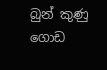බුන් කුණු ගොඩ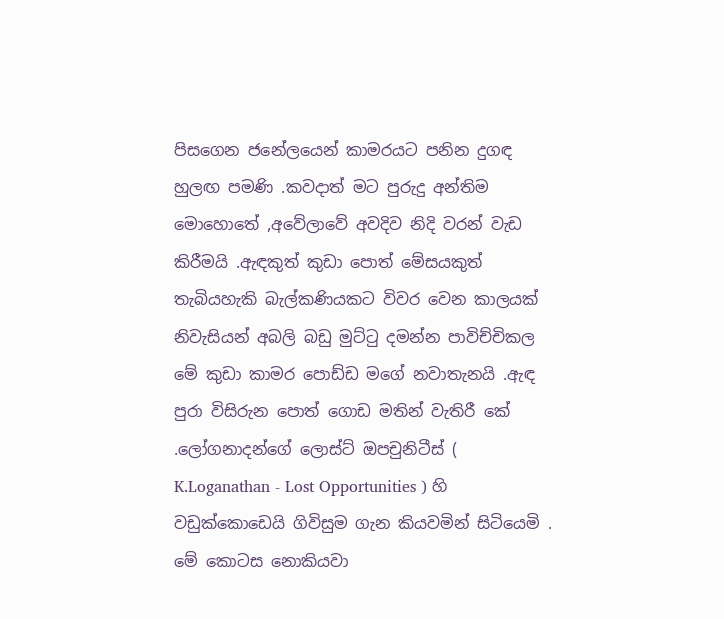පිසගෙන ජනේලයෙන් කාමරයට පනින දුගඳ හුලඟ පමණි .කවදාත් මට පුරුදු අන්තිම මොහොතේ ,අවේලාවේ අවදිව නිදි වරන් වැඩ කිරීමයි .ඇඳකුත් කුඩා පොත් මේසයකුත් තැබියහැකි බැල්කණියකට විවර වෙන කාලයක් නිවැසියන් අබලි බඩු මුට්ටු දමන්න පාවිච්චිකල මේ කුඩා කාමර පොඩ්ඩ මගේ නවාතැනයි .ඇඳ පුරා විසිරුන පොත් ගොඩ මතින් වැතිරී කේ .ලෝගනාදන්ගේ ලොස්ට් ඔපචුනිටීස් ( K.Loganathan - Lost Opportunities ) හි වඩුක්කොඩෙයි ගිවිසුම ගැන කියවමින් සිටියෙමි . මේ කොටස නොකියවා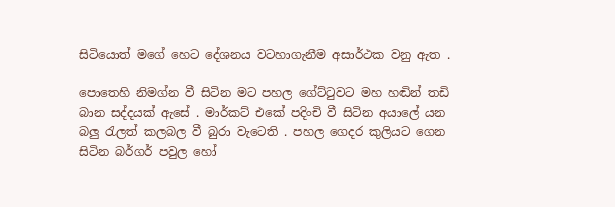සිටියොත් මගේ හෙට දේශනය වටහාගැනීම අසාර්ථක වනු ඇත .

පොතෙහි නිමග්න වී සිටින මට පහල ගේට්ටුවට මහ හඬින් තඩි බාන සද්දයක් ඇසේ . මාර්කට් එකේ පදිංචි වී සිටින අයාලේ යන බලු රැලත් කලබල වී බුරා වැටෙති . පහල ගෙදර කුලියට ගෙන සිටින බර්ගර් පවුල හෝ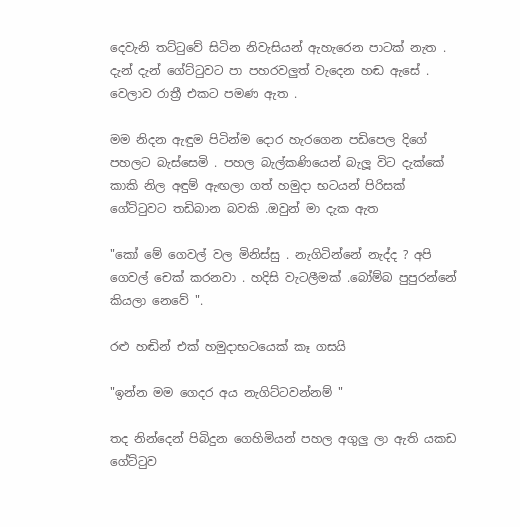දෙවැනි තට්ටුවේ සිටින නිවැසියන් ඇහැරෙන පාටක් නැත . දැන් දැන් ගේට්ටුවට පා පහරවලුත් වැදෙන හඬ ඇසේ . වෙලාව රාත්‍රී එකට පමණ ඇත .

මම නිදන ඇඳුම පිටින්ම දොර හැරගෙන පඩිපෙල දිගේ පහලට බැස්සෙමි . පහල බැල්කණියෙන් බැලූ විට දැක්කේ කාකි නිල අඳුම් ඇඟලා ගත් හමුදා භටයන් පිරිසක් ගේට්ටුවට තඩිබාන බවකි .ඔවුන් මා දැක ඇත

"කෝ මේ ගෙවල් වල මිනිස්සු . නැගිටින්නේ නැද්ද ? අපි ගෙවල් චෙක් කරනවා . හදිසි වැටලීමක් .බෝම්බ පුපුරන්නේ කියලා නෙවේ ".

රළු හඬින් එක් හමුදාභටයෙක් කෑ ගසයි

"ඉන්න මම ගෙදර අය නැගිට්ටවන්නම් "

තද නින්දෙන් පිබිදුන ගෙහිමියන් පහල අගුලු ලා ඇති යකඩ ගේට්ටුව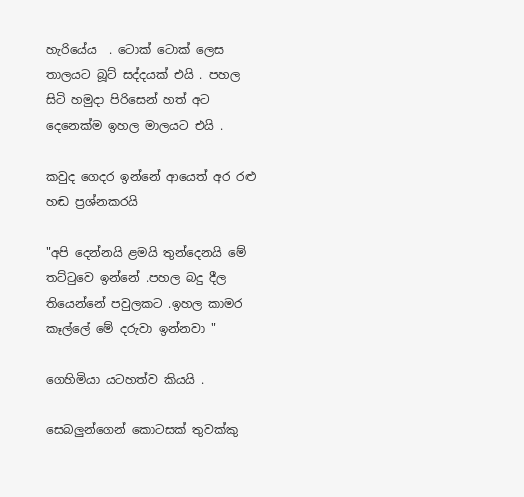හැරියේය  . ටොක් ටොක් ලෙස තාලයට බූට් සද්දයක් එයි . පහල සිටි හමුදා පිරිසෙන් හත් අට දෙනෙක්ම ඉහල මාලයට එයි .

කවුද ගෙදර ඉන්නේ ආයෙත් අර රළු හඬ ප්‍රශ්නකරයි

"අපි දෙන්නයි ළමයි තුන්දෙනයි මේ තට්ටුවෙ ඉන්නේ .පහල බදු දීල තියෙන්නේ පවුලකට .ඉහල කාමර කෑල්ලේ මේ දරුවා ඉන්නවා "

ගෙහිමියා යටහත්ව කියයි .

සෙබලුන්ගෙන් කොටසක් තුවක්කු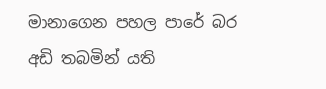මානාගෙන පහල පාරේ බර අඩි තබමින් යති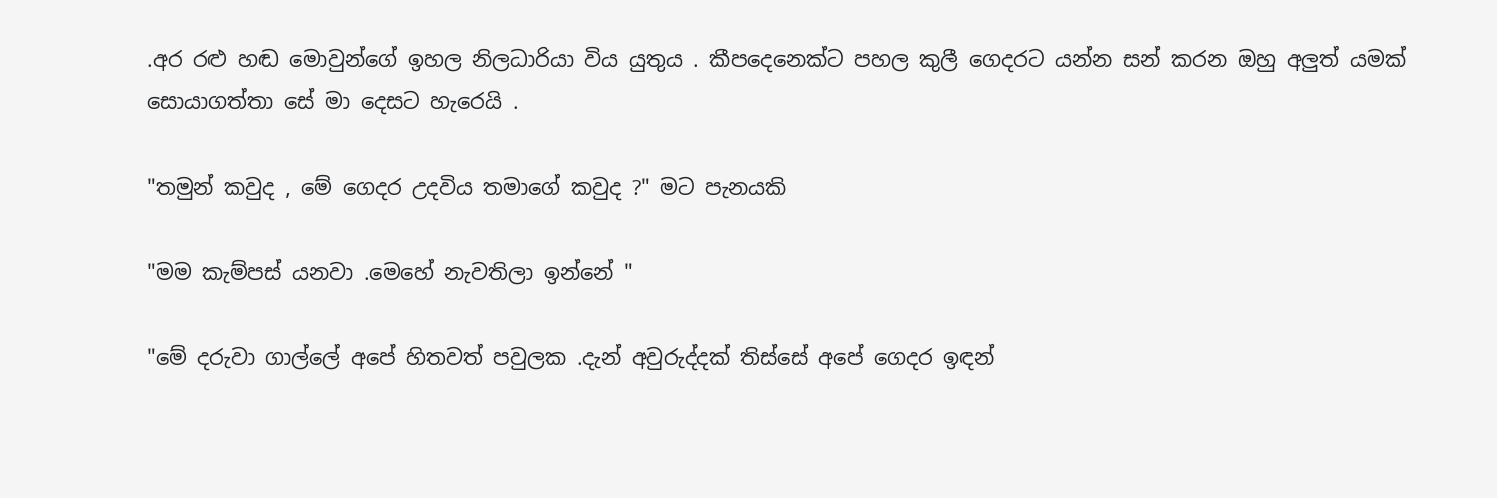.අර රළු හඬ මොවුන්ගේ ඉහල නිලධාරියා විය යුතුය . කීපදෙනෙක්ට පහල කුලී ගෙදරට යන්න සන් කරන ඔහු අලුත් යමක් සොයාගත්තා සේ මා දෙසට හැරෙයි .

"තමුන් කවුද , මේ ගෙදර උදවිය තමාගේ කවුද ?" මට පැනයකි

"මම කැම්පස් යනවා .මෙහේ නැවතිලා ඉන්නේ "

"මේ දරුවා ගාල්ලේ අපේ හිතවත් පවුලක .දැන් අවුරුද්දක් තිස්සේ අපේ ගෙදර ඉඳන්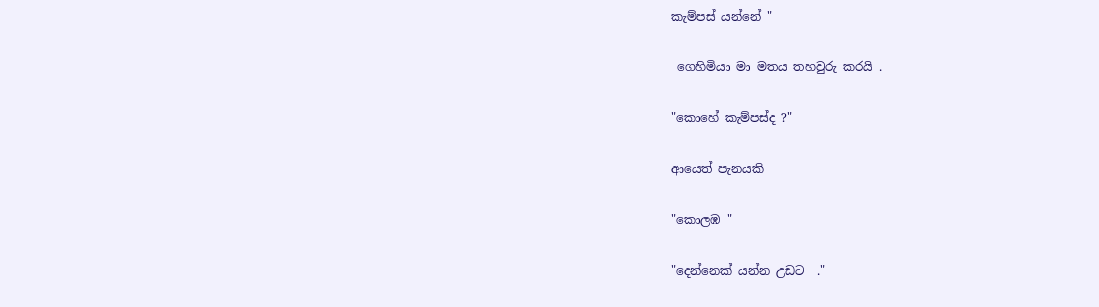කැම්පස් යන්නේ "

 ගෙහිමියා මා මතය තහවුරු කරයි .

"කොහේ කැම්පස්ද ?"

ආයෙත් පැනයකි

"කොලඹ "

"දෙන්නෙක් යන්න උඩට  ."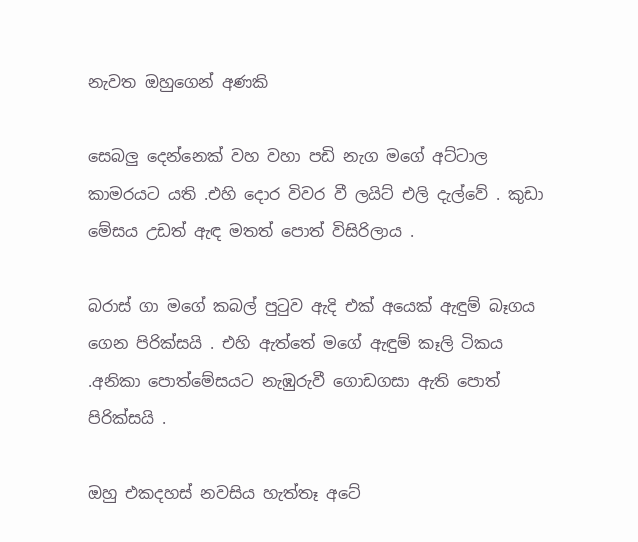නැවත ඔහුගෙන් අණකි

සෙබලු දෙන්නෙක් වහ වහා පඩි නැග මගේ අට්ටාල කාමරයට යති .එහි දොර විවර වී ලයිට් එලි දැල්වේ . කුඩා මේසය උඩත් ඇඳ මතත් පොත් විසිරිලාය .

බරාස් ගා මගේ කබල් පුටුව ඇදි එක් අයෙක් ඇඳුම් බෑගය ගෙන පිරික්සයි . එහි ඇත්තේ මගේ ඇඳුම් කෑලි ටිකය .අනිකා පොත්මේසයට නැඹුරුවී ගොඩගසා ඇති පොත් පිරික්සයි .

ඔහු එකදහස් නවසිය හැත්තෑ අටේ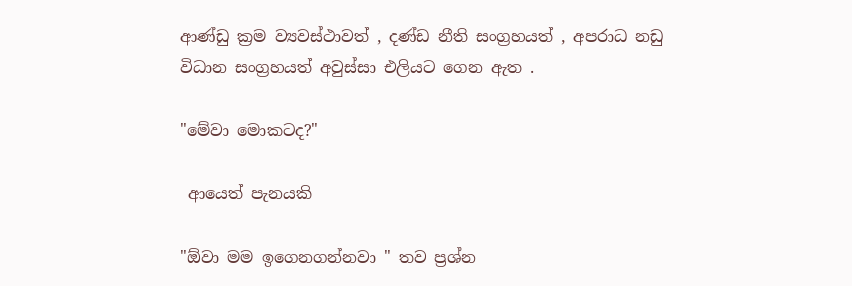ආණ්ඩු ක්‍රම ව්‍යවස්ථාවත් , දණ්ඩ නීති සංග්‍රහයත් , අපරාධ නඩු විධාන සංග්‍රහයත් අවුස්සා එලියට ගෙන ඇත .

"මේවා මොකටද?"

 ආයෙත් පැනයකි

"ඕවා මම ඉගෙනගන්නවා " තව ප්‍රශ්න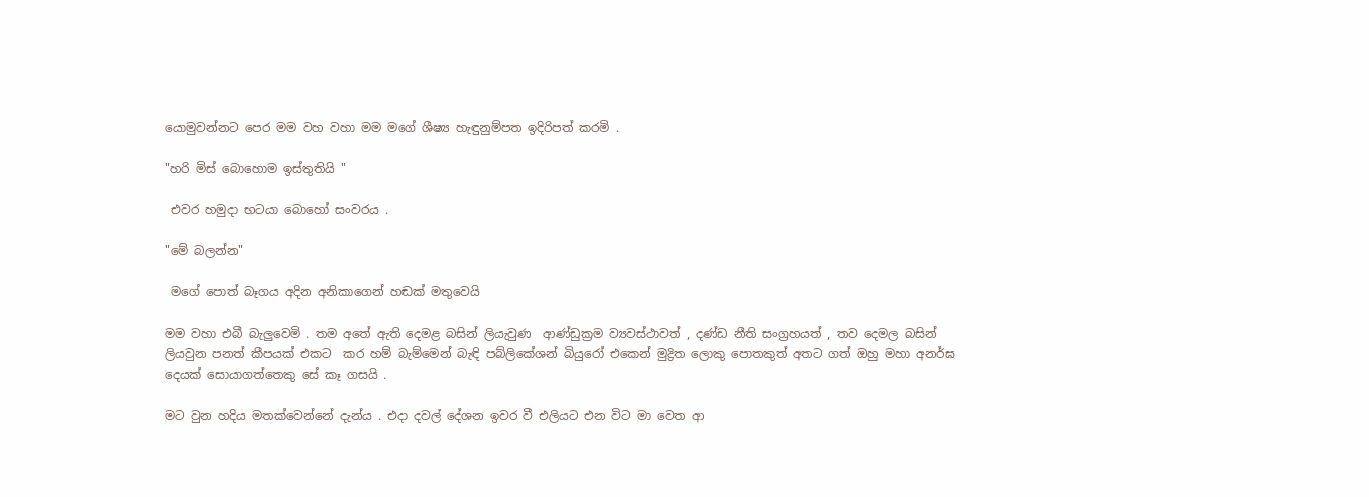යොමුවන්නට පෙර මම වහ වහා මම මගේ ශීෂ්‍ය හැඳුනුම්පත ඉදිරිපත් කරමි .

"හරි මිස් බොහොම ඉස්තුතියි "

 එවර හමුදා භටයා බොහෝ සංවරය .

"මේ බලන්න"

 මගේ පොත් බෑගය අදින අනිකාගෙන් හඬක් මතුවෙයි

මම වහා එබී බැලුවෙමි . තම අතේ ඇති දෙමළ බසින් ලියැවුණ  ආණ්ඩුක්‍රම ව්‍යවස්ථාවත් , දණ්ඩ නීති සංග්‍රහයත් , තව දෙමල බසින් ලියවුන පනත් කීපයක් එකට  කර හම් බැම්මෙන් බැඳි පබ්ලිකේශන් බියුරෝ එකෙන් මුද්‍රිත ලොකු පොතකුත් අතට ගත් ඔහු මහා අනර්ඝ දෙයක් සොයාගත්තෙකු සේ කෑ ගසයි .

මට වුන හදිය මතක්වෙන්නේ දැන්ය . එදා දවල් දේශන ඉවර වී එලියට එන විට මා වෙත ආ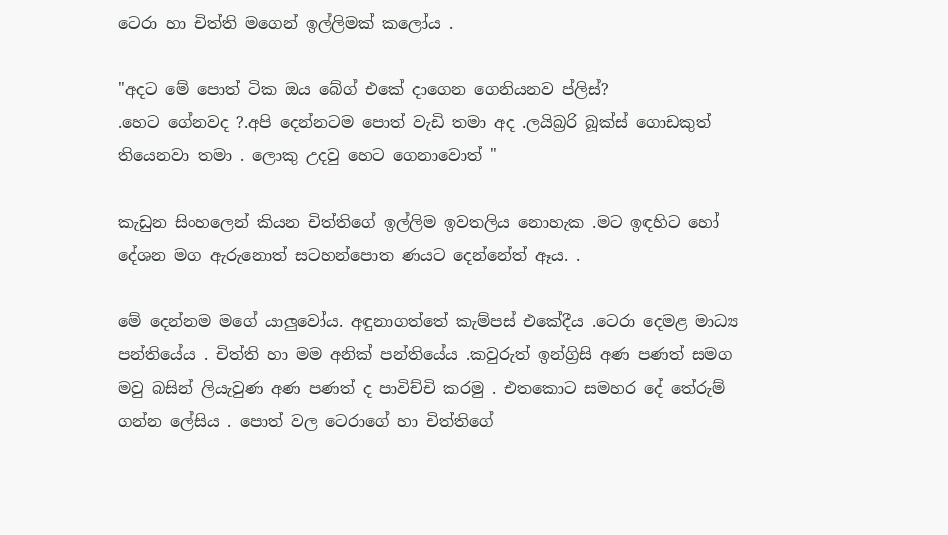ටෙරා හා චිත්ති මගෙන් ඉල්ලිමක් කලෝය .

"අදට මේ පොත් ටික ඔය බේග් එකේ දාගෙන ගෙනියනව ප්ලිස්?
.හෙට ගේනවද ?.අපි දෙන්නටම පොත් වැඩි තමා අද .ලයිබ්‍රරි බූක්ස් ගොඩකුත් තියෙනවා තමා . ලොකු උදවු හෙට ගෙනාවොත් "

කැඩුන සිංහලෙන් කියන චිත්තිගේ ඉල්ලිම ඉවතලිය නොහැක .මට ඉඳහිට හෝ දේශන මග ඇරුනොත් සටහන්පොත ණයට දෙන්නේත් ඈය. .

මේ දෙන්නම මගේ යාලුවෝය. අඳුනාගත්තේ කැම්පස් එකේදීය .ටෙරා දෙමළ මාධ්‍ය පන්තියේය . චිත්ති හා මම අනික් පන්තියේය .කවුරුත් ඉන්ග්‍රිසි අණ පණත් සමග මවු බසින් ලියැවුණ අණ පණත් ද පාවිච්චි කරමු . එතකොට සමහර දේ තේරුම් ගන්න ලේසිය . පොත් වල ටෙරාගේ හා චිත්තිගේ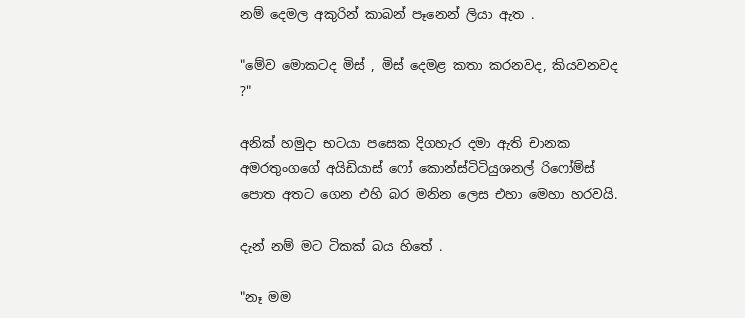නම් දෙමල අකුරින් කාබන් පෑනෙන් ලියා ඇත .

"මේව මොකටද මිස් , මිස් දෙමළ කතා කරනවද, කියවනවද ?"

අනික් හමුදා භටයා පසෙක දිගහැර දමා ඇති චානක අමරතුංගගේ අයිඩියාස් ෆෝ කොන්ස්ටිටියුශනල් රිෆෝම්ස් පොත අතට ගෙන එහි බර මනින ලෙස එහා මෙහා හරවයි.

දැන් නම් මට ටිකක් බය හිතේ .

"නෑ මම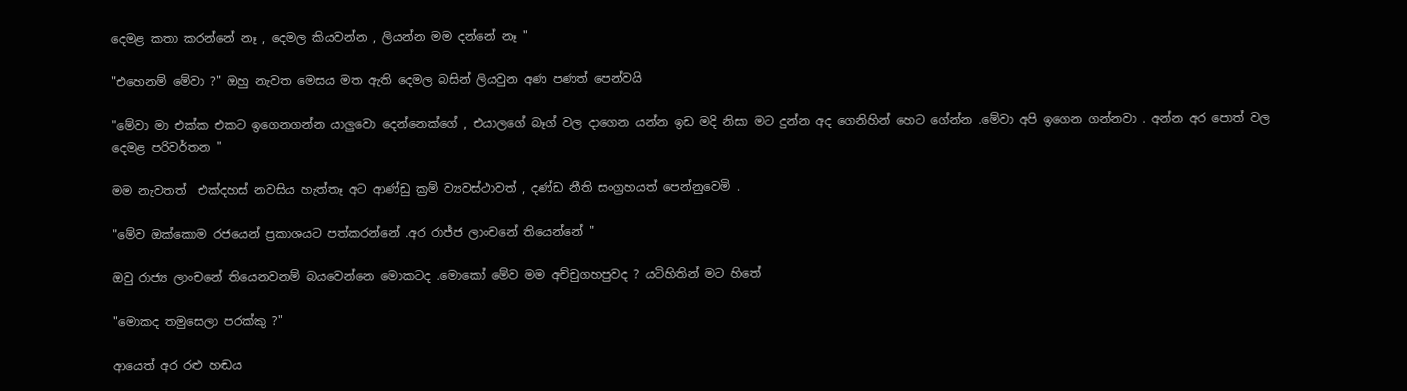දෙමළ කතා කරන්නේ නෑ , දෙමල කියවන්න , ලියන්න මම දන්නේ නෑ "

"එහෙනම් මේවා ?" ඔහු නැවත මෙසය මත ඇති දෙමල බසින් ලියවුන අණ පණත් පෙන්වයි

"මේවා මා එක්ක එකට ඉගෙනගන්න යාලුවො දෙන්නෙක්ගේ , එයාලගේ බෑග් වල දාගෙන යන්න ඉඩ මදි නිසා මට දුන්න අද ගෙනිහින් හෙට ගේන්න .මේවා අපි ඉගෙන ගන්නවා . අන්න අර පොත් වල දෙමළ පරිවර්තන "

මම නැවතත්  එක්දහස් නවසිය හැත්තෑ අට ආණ්ඩු ක්‍රම් ව්‍යවස්ථාවත් , දණ්ඩ නීති සංග්‍රහයත් පෙන්නුවෙමි .

"මේව ඔක්කොම රජයෙන් ප්‍රකාශයට පත්කරන්නේ .අර රාජ්ජ ලාංචනේ තියෙන්නේ "

ඔවු රාජ්‍ය ලාංචනේ තියෙනවනම් බයවෙන්නෙ මොකටද .මොකෝ මේව මම අච්චුගහපුවද ? යටිහිතින් මට හිතේ

"මොකද තමුසෙලා පරක්කු ?"

ආයෙත් අර රළු හඬය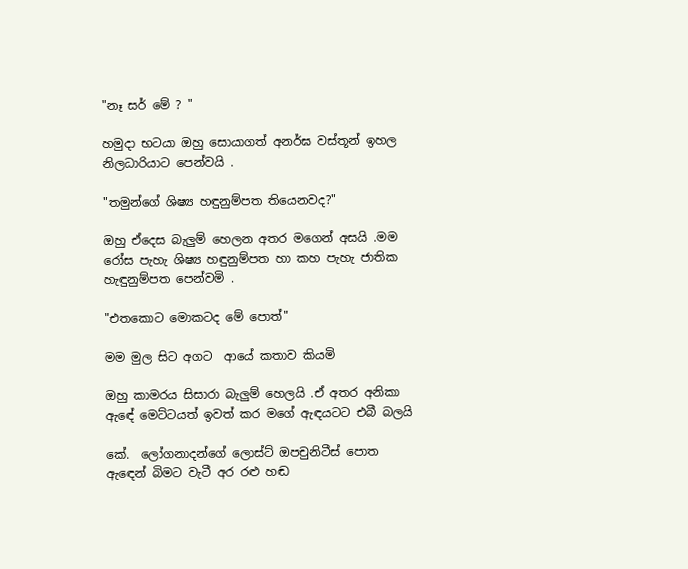"නෑ සර් මේ ? "

හමුදා භටයා ඔහු සොයාගත් අනර්ඝ වස්තූන් ඉහල නිලධාරියාට පෙන්වයි .

"තමුන්ගේ ශිෂ්‍ය හඳුනුම්පත තියෙනවද?"

ඔහු ඒදෙස බැලුම් හෙලන අතර මගෙන් අසයි .මම රෝස පැහැ ශිෂ්‍ය හඳුනුම්පත හා කහ පැහැ ජාතික හැඳුනුම්පත පෙන්වමි .

"එතකොට මොකටද මේ පොත්"

මම මුල සිට අගට  ආයේ කතාව කියමි

ඔහු කාමරය සිසාරා බැලුම් හෙලයි .ඒ අතර අනිකා ඇඳේ මෙට්ටයත් ඉවත් කර මගේ ඇඳයටට එබී බලයි

කේ.  ලෝගනාදන්ගේ ලොස්ට් ඔපචුනිටීස් පොත ඇඳෙන් බිමට වැටී අර රළු හඬ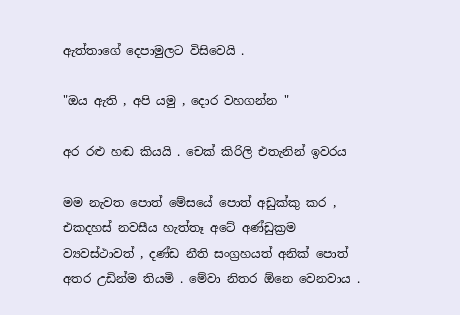ඇත්තාගේ දෙපාමුලට විසිවෙයි .

"ඔය ඇති , අපි යමු , දොර වහගන්න "

අර රළු හඬ කියයි . චෙක් කිරිලි එතැනින් ඉවරය

මම නැවත පොත් මේසයේ පොත් අඩුක්කු කර , එකදහස් නවසීය හැත්තෑ අටේ අණ්ඩුක්‍රම ව්‍යවස්ථාවත් , දණ්ඩ නීති සංග්‍රහයත් අනික් පොත් අතර උඩින්ම තියමි . මේවා නිතර ඕනෙ වෙනවාය .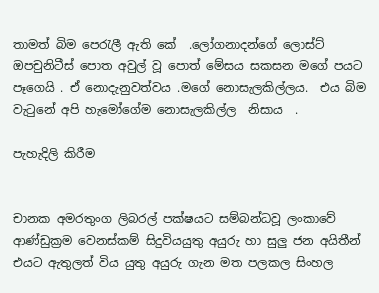තාමත් බිම පෙරැලී ඇති කේ  .ලෝගනාදන්ගේ ලොස්ට් ඔපචුනිටීස් පොත අවුල් වූ පොත් මේසය සකසන මගේ පයට පෑගෙයි . ඒ නොදැනුවත්වය .මගේ නොසැලකිල්ලය.  එය බිම වැටුනේ අපි හැමෝගේම නොසැලකිල්ල  නිසාය  .

පැහැදිලි කිරීම


චානක අමරතුංග ලිබරල් පක්ෂයට සම්බන්ධවූ ලංකාවේ ආණ්ඩුක්‍රම වෙනස්කම් සිදුවියයුතු අයුරු හා සුලු ජන අයිතීන් එයට ඇතුලත් විය යුතු අයුරු ගැන මත පලකල සිංහල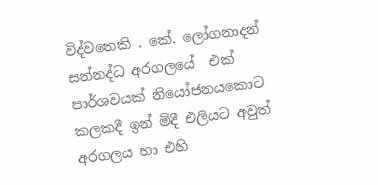විද්වතෙකි . කේ. ලෝගනාදන් සන්නද්ධ අරගලයේ  එක් පාර්ශවයක් නියෝජනයකොට කලකදී ඉන් මිදී එලියට අවුත් අරගලය හා එහි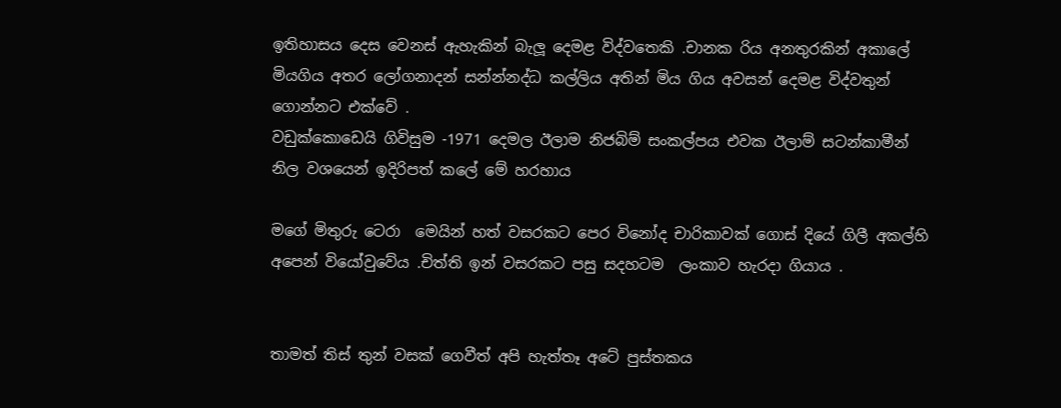ඉතිහාසය දෙස වෙනස් ඇහැකින් බැලූ දෙමළ විද්වතෙකි .චානක රිය අනතුරකින් අකාලේ මියගිය අතර ලෝගනාදන් සන්න්නද්ධ කල්ලිය අතින් මිය ගිය අවසන් දෙමළ විද්වතුන් ගොන්නට එක්වේ .
වඩුක්කොඩෙයි ගිවිසුම -1971 දෙමල ඊලාම නිජබිම් සංකල්පය එවක ඊලාම් සටන්කාමීන්  නිල වශයෙන් ඉදිරිපත් කලේ මේ හරහාය

මගේ මිතුරු ටෙරා  මෙයින් හත් වසරකට පෙර විනෝද චාරිකාවක් ගොස් දියේ ගිලී අකල්හි අපෙන් වියෝවුවේය .චිත්ති ඉන් වසරකට පසු සදහටම  ලංකාව හැරදා ගියාය .


තාමත් තිස් තුන් වසක් ගෙවීත් අපි හැත්තෑ අටේ පුස්තකය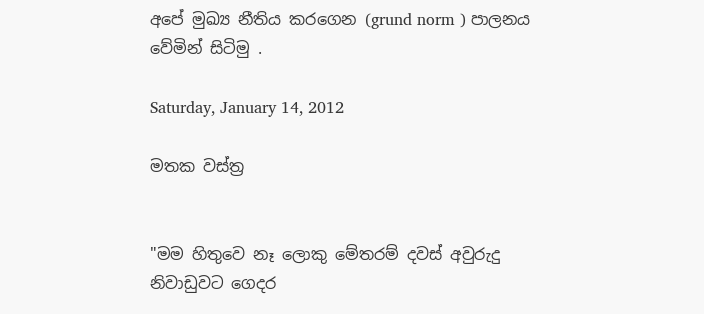අපේ මුඛ්‍ය නීතිය කරගෙන (grund norm ) පාලනය වේමින් සිටිමු .

Saturday, January 14, 2012

මතක වස්ත්‍ර


"මම හිතුවෙ නෑ ලොකු මේතරම් දවස් අවුරුදු නිවාඩුවට ගෙදර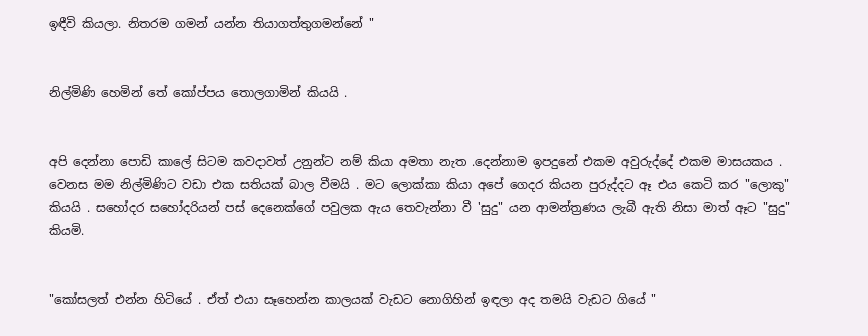ඉඳීවි කියලා. නිතරම ගමන් යන්න තියාගත්තුගමන්නේ "


නිල්මිණි හෙමින් තේ කෝප්පය තොලගාමින් කියයි .


අපි දෙන්නා පොඩි කාලේ සිටම කවදාවත් උනුන්ට නම් කියා අමතා නැත .දෙන්නාම ඉපදුනේ එකම අවුරුද්දේ එකම මාසයකය . වෙනස මම නිල්මිණිට වඩා එක සතියක් බාල වීමයි . මට ලොක්කා කියා අපේ ගෙදර කියන පුරුද්දට ඈ එය කෙටි කර "ලොකු" කියයි . සහෝදර සහෝදරියන් පස් දෙනෙක්ගේ පවුලක ඇය තෙවැන්නා වී 'සුදු" යන ආමන්ත්‍රණය ලැබී ඇති නිසා මාත් ඈට "සුදු" කියමි.


"කෝසලත් එන්න හිටියේ . ඒත් එයා සෑහෙන්න කාලයක් වැඩට නොගිහින් ඉඳලා අද තමයි වැඩට ගියේ "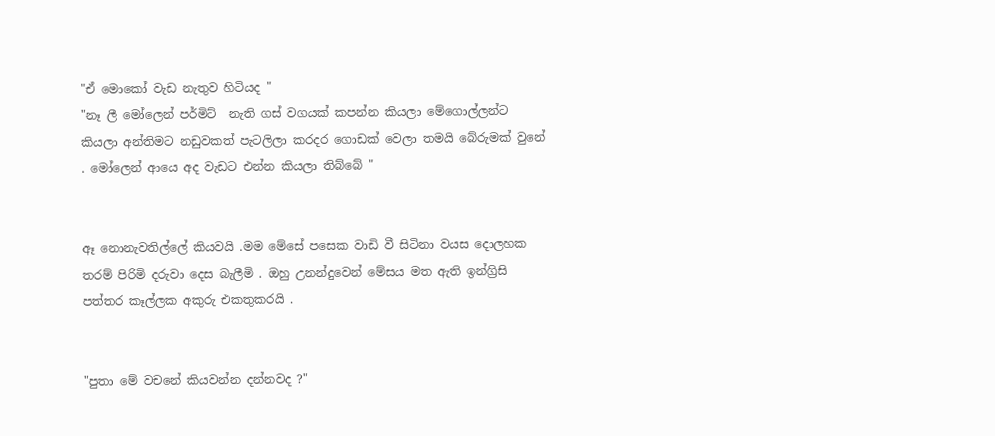"ඒ මොකෝ වැඩ නැතුව හිටියද "
"නෑ ලී මෝලෙන් පර්මිට්  නැති ගස් වගයක් කපන්න කියලා මේගොල්ලන්ට කියලා අන්තිමට නඩුවකත් පැටලිලා කරදර ගොඩක් වෙලා තමයි බේරුමක් වුනේ . මෝලෙන් ආයෙ අද වැඩට එන්න කියලා තිබ්බේ "


ඈ නොනැවතිල්ලේ කියවයි .මම මේසේ පසෙක වාඩි වී සිටිනා වයස දොලහක තරම් පිරිමි දරුවා දෙස බැලීමි . ඔහු උනන්දුවෙන් මේසය මත ඇති ඉන්ග්‍රිසි පත්තර කෑල්ලක අකුරු එකතුකරයි .


"පුතා මේ වචනේ කියවන්න දන්නවද ?"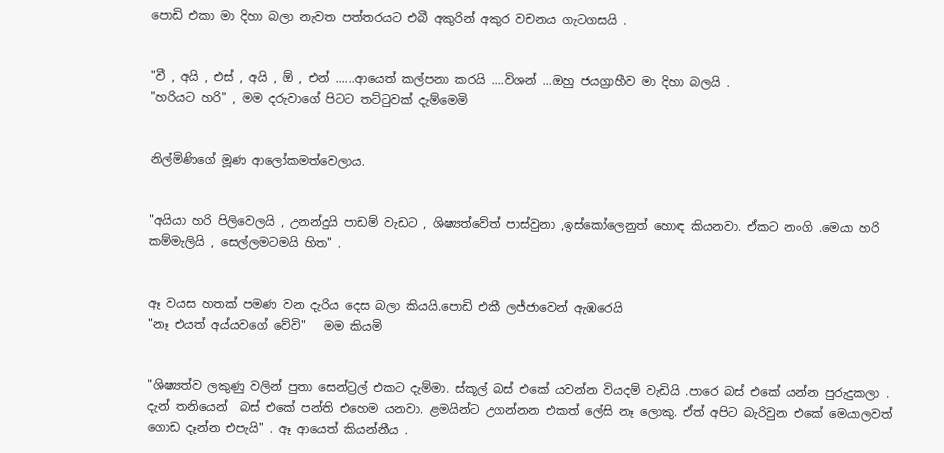පොඩි එකා මා දිහා බලා නැවත පත්තරයට එබී අකුරින් අකුර වචනය ගැටගසයි .


"වී , අයි , එස් , අයි , ඕ , එන් ......ආයෙත් කල්පනා කරයි ....විශන් ...ඔහු ජයග්‍රාහීව මා දිහා බලයි .
"හරියට හරි" , මම දරුවාගේ පිටට තට්ටුවක් දැම්මෙමි


නිල්මිණිගේ මූණ ආලෝකමත්වෙලාය.


"අයියා හරි පිලිවෙලයි , උනන්දුයි පාඩම් වැඩට , ශිෂ්‍යත්වේත් පාස්වුනා ,ඉස්කෝලෙනුත් හොඳ කියනවා. ඒකට නංගි .මෙයා හරි  කම්මැලියි , සෙල්ලමටමයි හිත" .


ඈ වයස හතක් පමණ වන දැරිය දෙස බලා කියයි.පොඩි එකී ලජ්ජාවෙන් ඇඹරෙයි
"නෑ එයත් අය්යවගේ වේවි"   මම කියමි


"ශිෂ්‍යත්ව ලකුණු වලින් පුතා සෙන්ට්‍රල් එකට දැම්මා. ස්කූල් බස් එකේ යවන්න වියදම් වැඩියි .පාරෙ බස් එකේ යන්න පුරුදුකලා . දැන් තනියෙන්  බස් එකේ පන්ති එහෙම යනවා. ළමයින්ට උගන්නන එකත් ලේසි නෑ ලොකු. ඒත් අපිට බැරිවුන එකේ මෙයාලවත් ගොඩ දෑන්න එපැයි" . ඈ ආයෙත් කියන්නීය .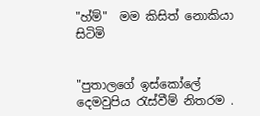"හ්ම්"  මම කිසිත් නොකියා සිටිමි


"පුතාලගේ ඉස්කෝලේ දෙමවුපිය රැස්වීම් නිතරම .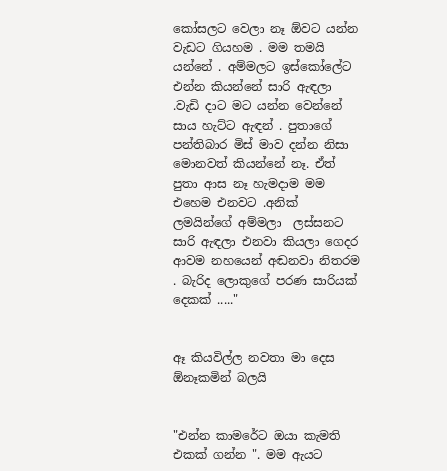කෝසලට වෙලා නෑ ඕවට යන්න  වැඩට ගියහම . මම තමයි යන්නේ . අම්මලට ඉස්කෝලේට එන්න කියන්නේ සාරි ඇඳලා .වැඩි දාට මට යන්න වෙන්නේ සාය හැට්ට ඇඳන් . පුතාගේ පන්තිබාර මිස් මාව දන්න නිසා මොනවත් කියන්නේ නෑ. ඒත් පුතා ආස නෑ හැමදාම මම එහෙම එනවට .අනික් ලමයින්ගේ අම්මලා  ලස්සනට සාරි ඇඳලා එනවා කියලා ගෙදර ආවම නහයෙන් අඬනවා නිතරම . බැරිද ලොකුගේ පරණ සාරියක් දෙකක් ....."


ඈ කියවිල්ල නවතා මා දෙස ඕනෑකමින් බලයි


"එන්න කාමරේට ඔයා කැමති එකක් ගන්න ". මම ඇයට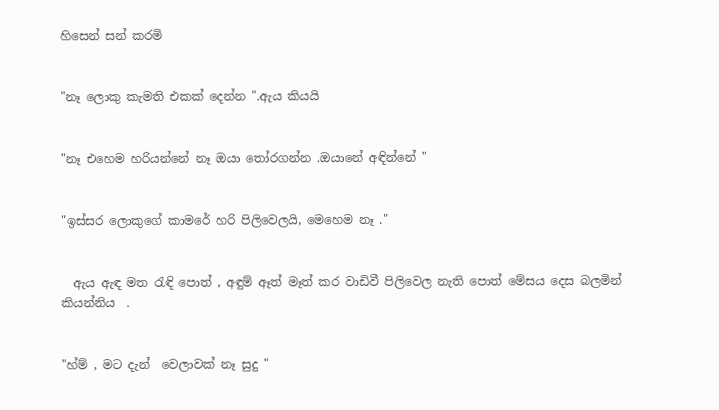හිසෙන් සන් කරමි


"නෑ ලොකු කැමති එකක් දෙන්න ".ඇය කියයි


"නෑ එහෙම හරියන්නේ නෑ ඔයා තෝරගන්න .ඔයානේ අඳින්නේ "


"ඉස්සර ලොකුගේ කාමරේ හරි පිලිවෙලයි, මෙහෙම නෑ ."


  ඇය ඇඳ මත රැඳි පොත් , අඳුම් ඈත් මෑත් කර වාඩිවී පිලිවෙල නැති පොත් මේසය දෙස බලමින් කියන්නිය  .


"හ්ම් , මට දැන්  වෙලාවක් නෑ සුදු "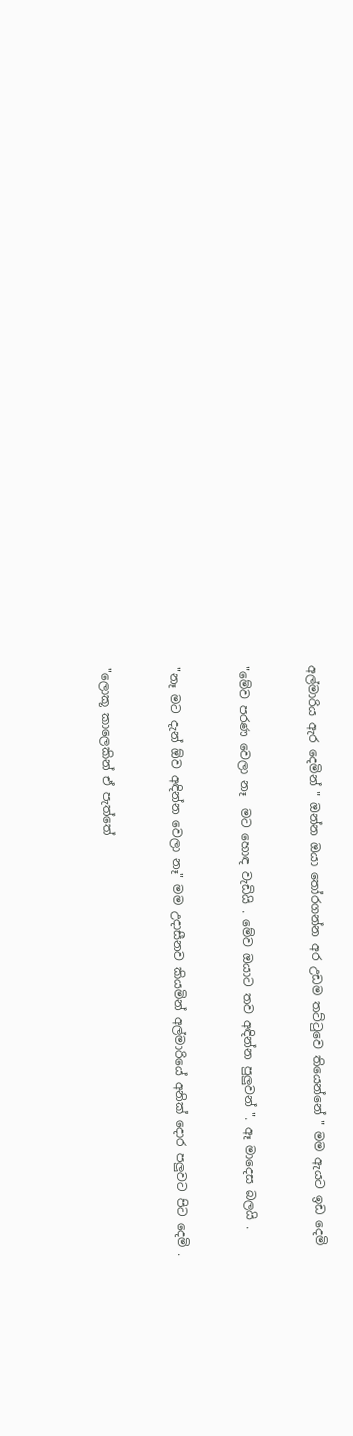අල්මාරිය ඇර දෙමින් " ඔන්න ඔයා තෝරගන්න අර උඩම තට්ටුවෙ තියෙන්නේ " මම ඇයට ඉඩ දෙමි


"මේව පරණ වෙලා නෑ  මට හොඳ වැඩියි . මේව ඔයාට තව අඳින්න පුලුවන් ". ඈ මාදෙස බලයි .


"නෑ මට දැන් ඕව අඳින්න වෙලා නෑ" මම උදාසීනව කියමින් අල්මාරියේ අනික් දොර පලුවට පිට දෙමි .


"ලොකූ කාලෙකින් ඒ පැත්තේ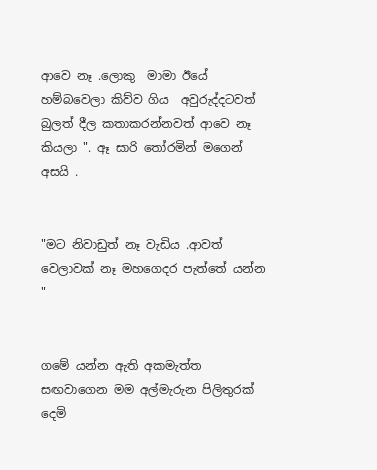ආවෙ නෑ .ලොකු  මාමා ඊයේ හම්බවෙලා කිව්ව ගිය  අවුරුද්දටවත් බුලත් දීල කතාකරන්නවත් ආවෙ නෑ කියලා ". ඈ සාරි තෝරමින් මගෙන් අසයි .


"මට නිවාඩුත් නෑ වැඩිය .ආවත් වෙලාවක් නෑ මහගෙදර පැත්තේ යන්න "


ගමේ යන්න ඇති අකමැත්ත සඟවාගෙන මම අල්මැරුන පිලිතුරක් දෙමි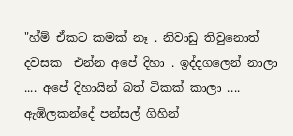"හ්ම් ඒකට කමක් නෑ . නිවාඩු තිවුනොත් දවසක  එන්න අපේ දිහා . ඉද්දගලෙන් නාලා .... අපේ දිහායින් බත් ටිකක් කාලා .... ඇඹිලකන්දේ පන්සල් ගිහින්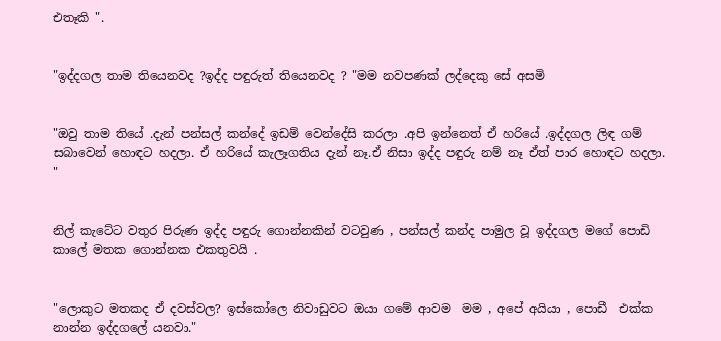එතෑකි ".


"ඉද්දගල තාම තියෙනවද ?ඉද්ද පඳුරුත් තියෙනවද ? "මම නවපණක් ලද්දෙකු සේ අසමි


"ඔවු තාම තියේ .දැන් පන්සල් කන්දේ ඉඩම් වෙන්දේසි කරලා .අපි ඉන්නෙත් ඒ හරියේ .ඉද්දගල ලිඳ ගම් සබාවෙන් හොඳට හදලා. ඒ හරියේ කැලෑගතිය දැන් නෑ.ඒ නිසා ඉද්ද පඳුරු නම් නෑ ඒත් පාර හොඳට හදලා. "


නිල් කැටේට වතුර පිරුණ ඉද්ද පඳුරු ගොන්නකින් වටවුණ , පන්සල් කන්ද පාමුල වූ ඉද්දගල මගේ පොඩි  කාලේ මතක ගොන්නක එකතුවයි .


"ලොකුට මතකද ඒ දවස්වල? ඉස්කෝලෙ නිවාඩුවට ඔයා ගමේ ආවම  මම , අපේ අයියා , පොඩී  එක්ක නාන්න ඉද්දගලේ යනවා."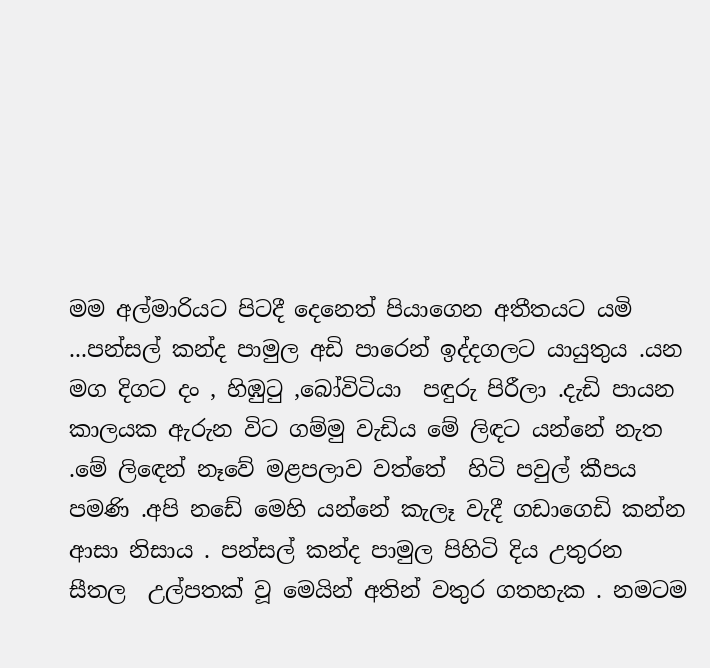මම අල්මාරියට පිටදී දෙනෙත් පියාගෙන අතීතයට යමි ...පන්සල් කන්ද පාමුල අඩි පාරෙන් ඉද්දගලට යායුතුය .යන මග දිගට දං , හිඹුටු ,බෝවිටියා  පඳුරු පිරීලා .දැඩි පායන කාලයක ඇරුන විට ගම්මු වැඩිය මේ ලිඳට යන්නේ නැත .මේ ලිඳෙන් නෑවේ මළපලාව වත්තේ  හිටි පවුල් කීපය පමණි .අපි නඩේ මෙහි යන්නේ කැලෑ වැදී ගඩාගෙඩි කන්න ආසා නිසාය . පන්සල් කන්ද පාමුල පිහිටි දිය උතුරන සීතල  උල්පතක් වූ මෙයින් අතින් වතුර ගතහැක . නමටම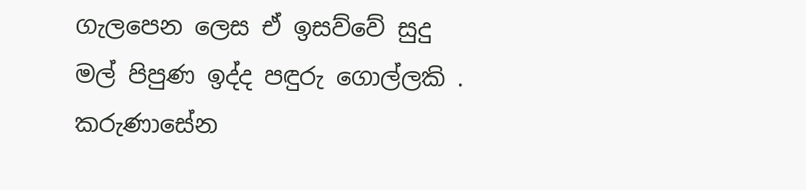ගැලපෙන ලෙස ඒ ඉසව්වේ සුදු මල් පිපුණ ඉද්ද පඳුරු ගොල්ලකි . කරුණාසේන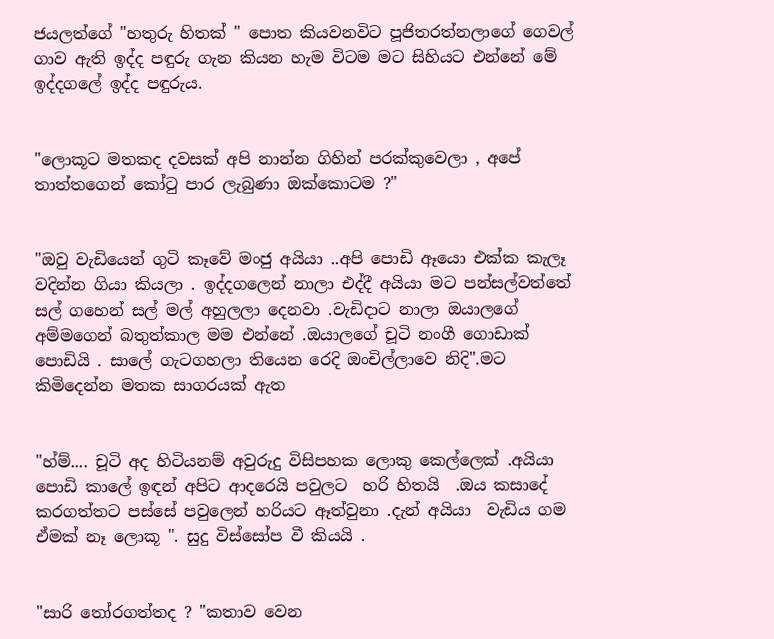ජයලත්ගේ "හතුරු හිතක් " පොත කියවනවිට පූජිතරත්නලාගේ ගෙවල් ගාව ඇති ඉද්ද පඳුරු ගැන කියන හැම විටම මට සිහියට එන්නේ මේ ඉද්දගලේ ඉද්ද පඳුරුය.


"ලොකූට මතකද දවසක් අපි නාන්න ගිහින් පරක්කුවෙලා , අපේ තාත්තගෙන් කෝටු පාර ලැබුණා ඔක්කොටම ?"


"ඔවු වැඩියෙන් ගුටි කෑවේ මංජු අයියා ..අපි පොඩි ඈයො එක්ක කැලෑ වදින්න ගියා කියලා . ඉද්දගලෙන් නාලා එද්දී අයියා මට පන්සල්වත්තේ සල් ගහෙන් සල් මල් අහුලලා දෙනවා .වැඩිදාට නාලා ඔයාලගේ අම්මගෙන් බතුත්කාල මම එන්නේ .ඔයාලගේ චූටි නංගී ගොඩාක් පොඩියි . සාලේ ගැටගහලා තියෙන රෙදි ඔංචිල්ලාවෙ නිදි".මට  කිමිදෙන්න මතක සාගරයක් ඇත


"හ්ම්.... චූටි අද හිටියනම් අවුරුදු විසිපහක ලොකු කෙල්ලෙක් .අයියා පොඩි කාලේ ඉඳන් අපිට ආදරෙයි පවුලට  හරි හිතයි  .ඔය කසාදේ කරගත්තට පස්සේ පවුලෙන් හරියට ඈත්වුනා .දැන් අයියා  වැඩිය ගම ඒමක් නෑ ලොකූ ". සුදු විස්සෝප වී කියයි .


"සාරි තෝරගත්තද ? "කතාව වෙන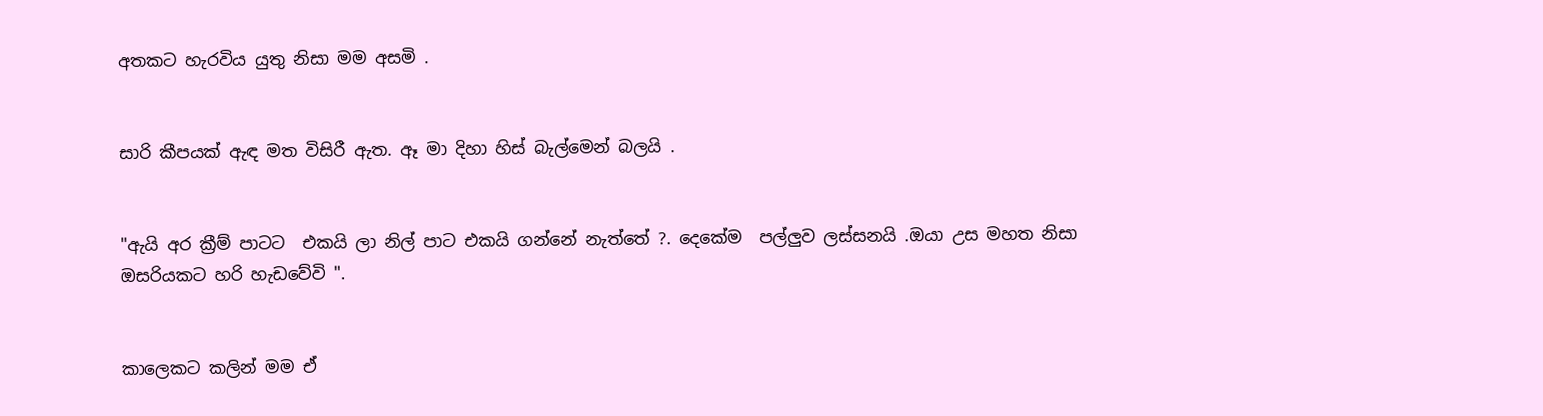අතකට හැරවිය යුතු නිසා මම අසමි .


සාරි කීපයක් ඇඳ මත විසිරී ඇත. ඈ මා දිහා හිස් බැල්මෙන් බලයි .


"ඇයි අර ක්‍රීම් පාටට  එකයි ලා නිල් පාට එකයි ගන්නේ නැත්තේ ?. දෙකේම  පල්ලුව ලස්සනයි .ඔයා උස මහත නිසා ඔසරියකට හරි හැඩවේවි ".


කාලෙකට කලින් මම ඒ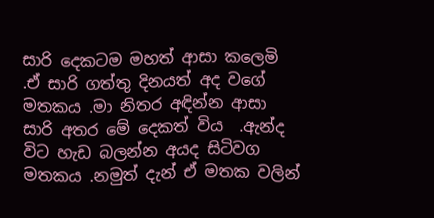සාරි දෙකටම මහත් ආසා කලෙමි .ඒ සාරි ගත්තු දිනයත් අද වගේ මතකය .මා නිතර අඳින්න ආසා සාරි අතර මේ දෙකත් විය  .ඇන්ද විට හැඩ බලන්න අයද සිටිවග මතකය .නමුත් දැන් ඒ මතක වලින්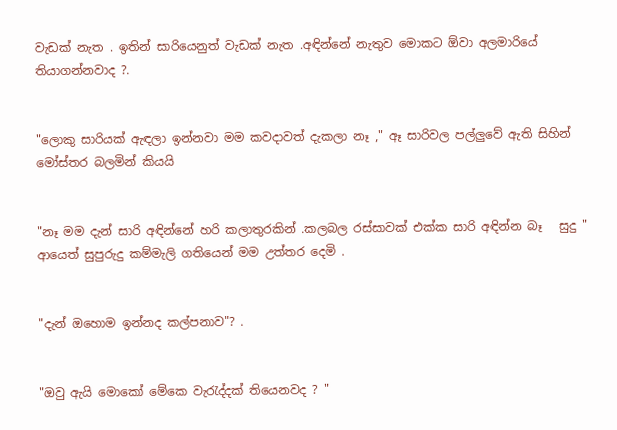වැඩක් නැත . ඉතින් සාරියෙනුත් වැඩක් නැත .අඳින්නේ නැතුව මොකට ඕවා අලමාරියේ තියාගන්නවාද ?.


"ලොකු සාරියක් ඇඳලා ඉන්නවා මම කවදාවත් දැකලා නෑ ," ඈ සාරිවල පල්ලුවේ ඇති සිහින් මෝස්තර බලමින් කියයි


"නෑ මම දැන් සාරි අඳින්නේ හරි කලාතුරකින් .කලබල රස්සාවක් එක්ක සාරි අඳින්න බෑ   සුදු " ආයෙත් සුපුරුදු කම්මැලි ගතියෙන් මම උත්තර දෙමි .


"දැන් ඔහොම ඉන්නද කල්පනාව"? .


"ඔවු ඇයි මොකෝ මේකෙ වැරැද්දක් තියෙනවද ? "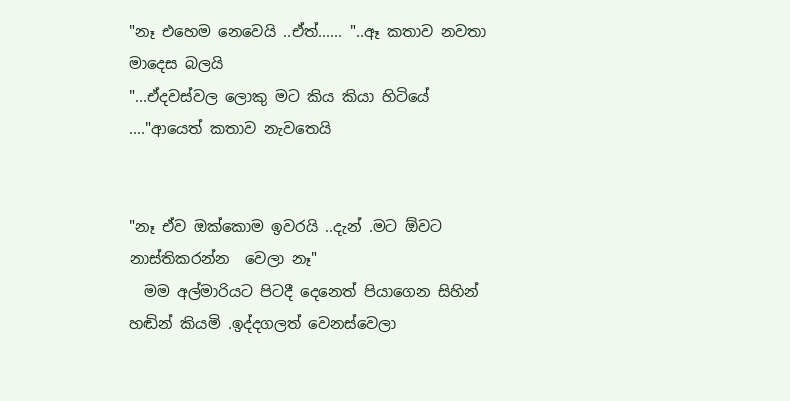"නෑ එහෙම නෙවෙයි ..ඒත්...... "..ඈ කතාව නවතා මාදෙස බලයි
"...ඒදවස්වල ලොකු මට කිය කියා හිටියේ ...."ආයෙත් කතාව නැවතෙයි


"නෑ ඒව ඔක්කොම ඉවරයි ..දැන් .මට ඕවට නාස්තිකරන්න  වෙලා නෑ"
  මම අල්මාරියට පිටදී දෙනෙත් පියාගෙන සිහින් හඬින් කියමි .ඉද්දගලත් වෙනස්වෙලා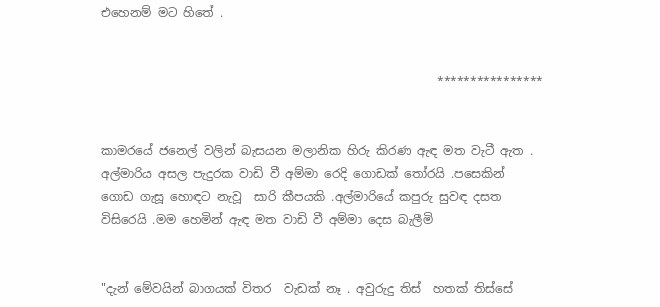එහෙනම් මට හිතේ .


                                                        ****************


කාමරයේ ජනෙල් වලින් බැසයන මලානික හිරු කිරණ ඇඳ මත වැටී ඇත . අල්මාරිය අසල පැදුරක වාඩි වී අම්මා රෙදි ගොඩක් තෝරයි .පසෙකින් ගොඩ ගැසූ හොඳට නැවූ  සාරි කීපයකි .අල්මාරියේ කපුරු සුවඳ දසත විසිරෙයි .මම හෙමින් ඇඳ මත වාඩි වී අම්මා දෙස බැලීමි


"දැන් මේවයින් බාගයක් විතර  වැඩක් නෑ . අවුරුදු තිස්  හතක් තිස්සේ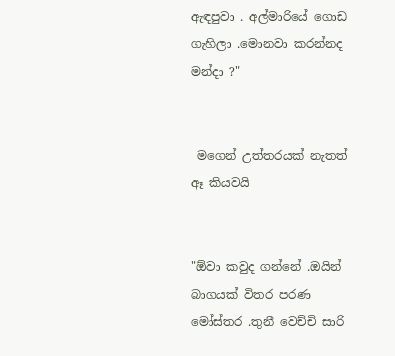ඇඳපුවා . අල්මාරියේ ගොඩ ගැහිලා .මොනවා කරන්නද මන්දා ?"


 මගෙන් උත්තරයක් නැතත් ඈ කියවයි


"ඕවා කවුද ගන්නේ .ඔයින් බාගයක් විතර පරණ මෝස්තර .තුනී වෙච්චි සාරි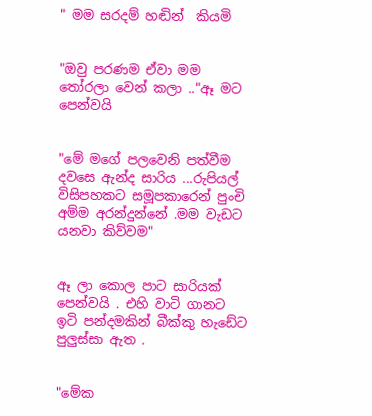" මම සරදම් හඬින්  කියමි


"ඔවු පරණම ඒවා මම තෝරලා වෙන් කලා .."ඈ මට පෙන්වයි


"මේ මගේ පලවෙනි පත්වීම දවසෙ ඇන්ද සාරිය ...රුපියල් විසිපහකට සමූපකාරෙන් පුංචි අම්ම අරන්දුන්නේ .මම වැඩට යනවා කිව්වම"


ඈ ලා කොල පාට සාරියක් පෙන්වයි . එහි වාටි ගානට ඉටි පන්දමකින් බීක්කු හැඩේට පුලුස්සා ඇත .


"මේක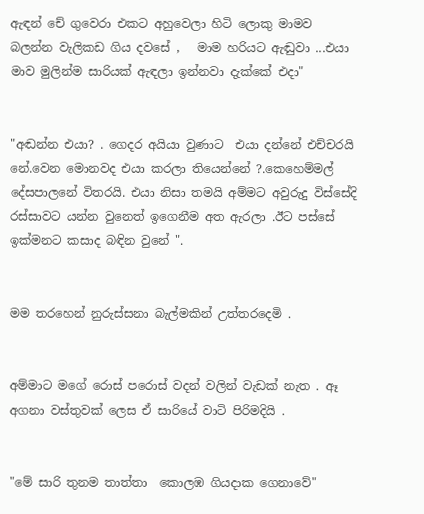ඇඳන් චේ ගුවෙරා එකට අහුවෙලා හිටි ලොකු මාමව බලන්න වැලිකඩ ගිය දවසේ ,   මාම හරියට ඇඬුවා ...එයා මාව මුලින්ම සාරියක් ඇඳලා ඉන්නවා දැක්කේ එදා"


"අඬන්න එයා? . ගෙදර අයියා වුණාට  එයා දන්නේ එච්චරයි නේ.වෙන මොනවද එයා කරලා තියෙන්නේ ?.කෙහෙම්මල් දේසපාලනේ විතරයි. එයා නිසා තමයි අම්මට අවුරුදු විස්සේදි රස්සාවට යන්න වුනෙත් ඉගෙනීම අත ඇරලා .ඊට පස්සේ ඉක්මනට කසාද බඳින වුනේ ".


මම තරහෙන් නුරුස්සනා බැල්මකින් උත්තරදෙමි .


අම්මාට මගේ රොස් පරොස් වදන් වලින් වැඩක් නැත . ඈ  අගනා වස්තුවක් ලෙස ඒ සාරියේ වාටි පිරිමදියි .


"මේ සාරි තුනම තාත්තා  කොලඹ ගියදාක ගෙනාවේ"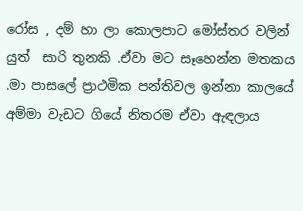රෝස , දම් හා ලා කොලපාට මෝස්තර වලින් යුත්  සාරි තුනකි .ඒවා මට සෑහෙන්න මතකය .මා පාසලේ ප්‍රාථමික පන්තිවල ඉන්නා කාලයේ අම්මා වැඩට ගියේ නිතරම ඒවා ඇඳලාය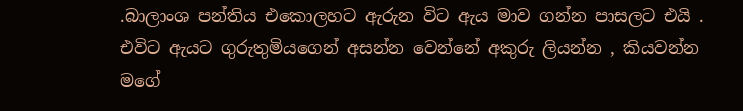.බාලාංශ පන්තිය එකොලහට ඇරුන විට ඇය මාව ගන්න පාසලට එයි . එවිට ඇයට ගුරුතුමියගෙන් අසන්න වෙන්නේ අකුරු ලියන්න , කියවන්න මගේ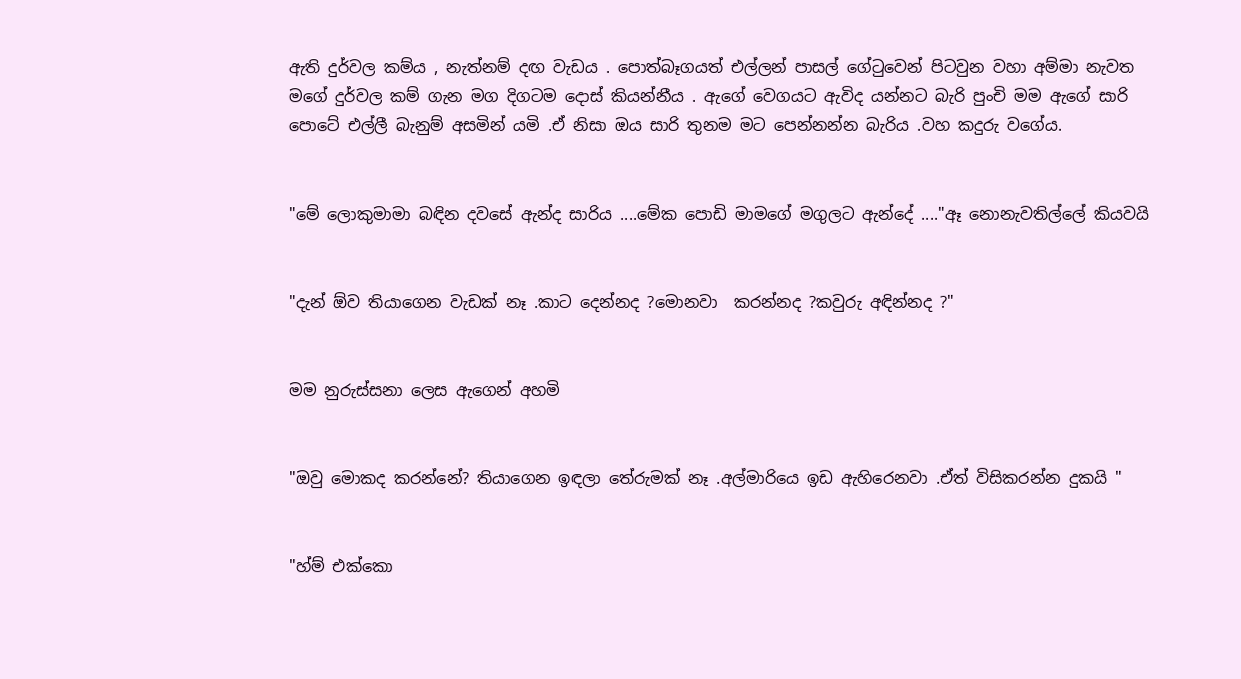ඇති දුර්වල කම්ය , නැත්නම් දඟ වැඩය . පොත්බෑගයත් එල්ලන් පාසල් ගේටුවෙන් පිටවුන වහා අම්මා නැවත මගේ දුර්වල කම් ගැන මග දිගටම දොස් කියන්නීය . ඇගේ වෙගයට ඇවිද යන්නට බැරි පුංචි මම ඇගේ සාරි පොටේ එල්ලී බැනුම් අසමින් යමි .ඒ නිසා ඔය සාරි තුනම මට පෙන්නන්න බැරිය .වහ කදුරු වගේය.


"මේ ලොකුමාමා බඳින දවසේ ඇන්ද සාරිය ....මේක පොඩි මාමගේ මගුලට ඇන්දේ ...."ඈ නොනැවතිල්ලේ කියවයි


"දැන් ඕව තියාගෙන වැඩක් නෑ .කාට දෙන්නද ?මොනවා  කරන්නද ?කවුරු අඳින්නද ?"


මම නුරුස්සනා ලෙස ඇගෙන් අහමි


"ඔවු මොකද කරන්නේ? තියාගෙන ඉඳලා තේරුමක් නෑ .අල්මාරියෙ ඉඩ ඇහිරෙනවා .ඒත් විසිකරන්න දුකයි "


"හ්ම් එක්කො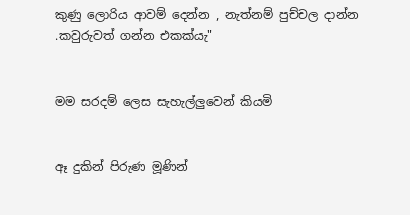කුණු ලොරිය ආවම් දෙන්න , නැත්නම් පුච්චල දාන්න .කවුරුවත් ගන්න එකක්යැ"


මම සරදම් ලෙස සැහැල්ලුවෙන් කියමි


ඈ දුකින් පිරුණ මූණින්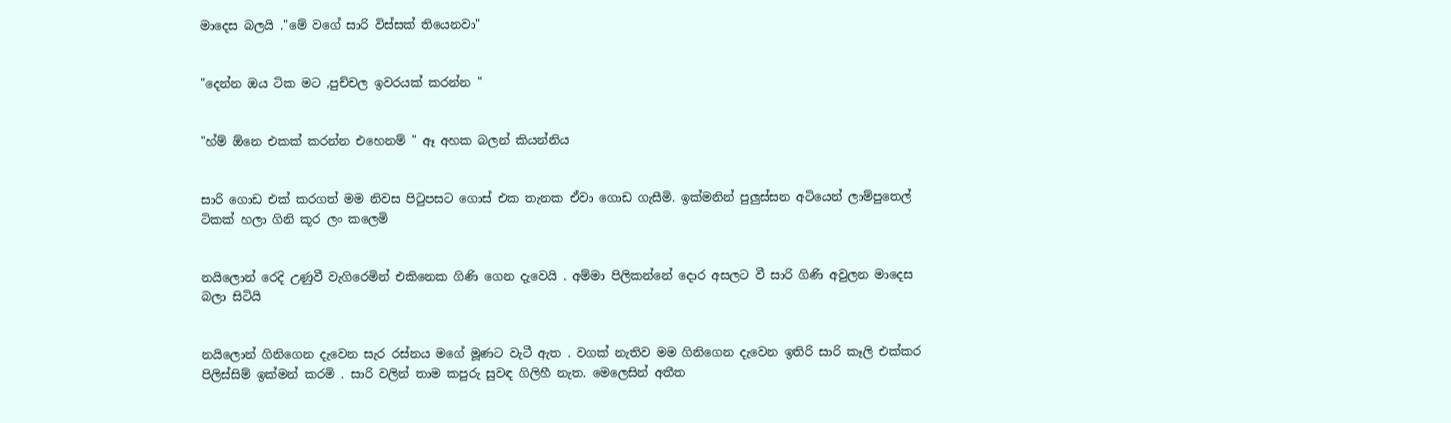මාදෙස බලයි ."මේ වගේ සාරි විස්සක් තියෙනවා"


"දෙන්න ඔය ටික මට ,පුච්චල ඉවරයක් කරන්න "


"හ්ම් ඕනෙ එකක් කරන්න එහෙනම් " ඈ අහක බලන් කියන්නිය


සාරි ගොඩ එක් කරගත් මම නිවස පිටුපසට ගොස් එක තැනක ඒවා ගොඩ ගැසීමි. ඉක්මනින් පුලුස්සන අටියෙන් ලාම්පුතෙල් ටිකක් හලා ගිනි කූර ලං කලෙමි


නයිලොන් රෙදි උණුවී වැගිරෙමින් එකිනෙක ගිණි ගෙන දැවෙයි . අම්මා පිලිකන්නේ දොර අසලට වී සාරි ගිණි අවුලන මාදෙස බලා සිටියි


නයිලොන් ගිනිගෙන දැවෙන සැර රස්නය මගේ මූණට වැටී ඇත . වගක් නැතිව මම ගිනිගෙන දැවෙන ඉතිරි සාරි කෑලි එක්කර පිලිස්සිම් ඉක්මන් කරමි . සාරි වලින් තාම කපුරු සුවඳ ගිලිහී නැත. මෙලෙසින් අතීත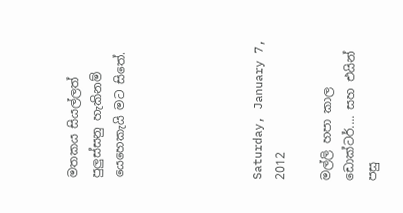මතකය සියල්ලත්  පුලුස්සනු හැකිනම් යෙහෙකැයි මට සිතේ.





Saturday, January 7, 2012

මල්ලි හපා කාල ඩොක්ටර්.... සහ එයින් පසු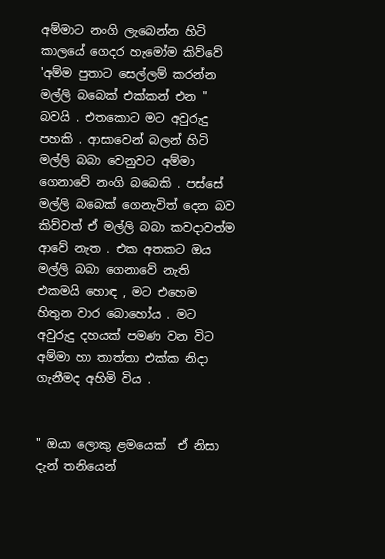අම්මාට නංගි ලැබෙන්න හිටි කාලයේ ගෙදර හැමෝම කිව්වේ  'අම්ම පුතාට සෙල්ලම් කරන්න මල්ලි බබෙක් එක්කන් එන " බවයි . එතකොට මට අවුරුදු පහකි . ආසාවෙන් බලන් හිටි මල්ලි බබා වෙනුවට අම්මා ගෙනාවේ නංගි බබෙකි . පස්සේ මල්ලි බබෙක් ගෙනැවිත් දෙන බව කිව්වත් ඒ මල්ලි බබා කවදාවත්ම ආවේ නැත . එක අතකට ඔය මල්ලි බබා ගෙනාවේ නැති එකමයි හොඳ , මට එහෙම හිතුන වාර බොහෝය . මට අවුරුදු දහයක් පමණ වන විට අම්මා හා තාත්තා එක්ක නිදා ගැනීමද අහිමි විය .


" ඔයා ලොකු ළමයෙක්  ඒ නිසා දැන් තනියෙන්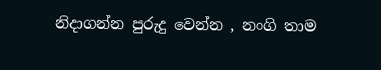නිදාගන්න පුරුදු වෙන්න , නංගි තාම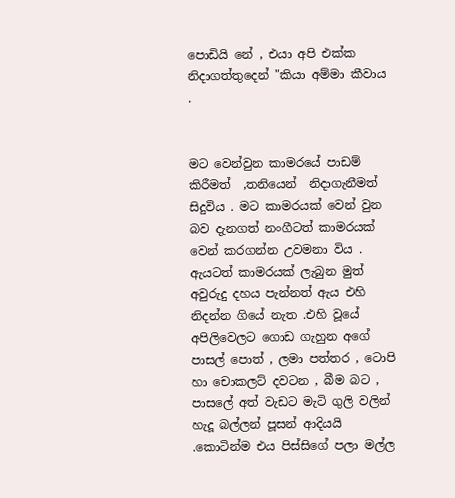පොඩියි නේ , එයා අපි එක්ක නිදාගත්තුදෙන් "කියා අම්මා කීවාය .


මට වෙන්වුන කාමරයේ පාඩම් කිරීමත්  ,තනියෙන්  නිදාගැනීමත් සිදුවිය . මට කාමරයක් වෙන් වුන බව දැනගත් නංගීටත් කාමරයක් වෙන් කරගන්න උවමනා විය . ඇයටත් කාමරයක් ලැබුන මුත් අවුරුදු දහය පැන්නත් ඇය එහි නිදන්න ගියේ නැත .එහි වූයේ අපිලිවෙලට ගොඩ ගැහුන අගේ පාසල් පොත් , ලමා පත්තර , ටොපි හා චොකලට් දවටන , බීම බට , පාසලේ අත් වැඩට මැටි ගුලි වලින් හැදූ බල්ලන් පූසන් ආදියයි .කොටින්ම එය පිස්සිගේ පලා මල්ල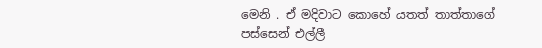මෙනි . ඒ මදිවාට කොහේ යතත් තාත්තාගේ පස්සෙන් එල්ලී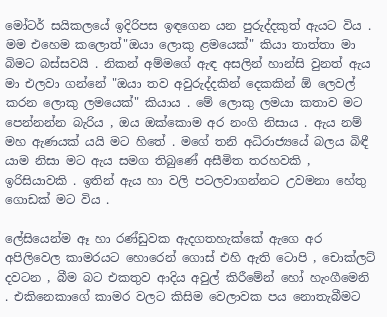මෝටර් සයිකලයේ ඉදිරිපස ඉඳගෙන යන පුරුද්දකුත් ඇයට විය . මම එහෙම කලොත්"ඔයා ලොකු ළමයෙක්" කියා තාත්තා මා බිමට බස්සවයි . නිකන් අම්මගේ ඇඳ අසලින් හාන්සි වුනත් ඇය මා එලවා ගන්නේ "ඔයා තව අවුරුද්දකින් දෙකකින් ඕ ලෙවල් කරන ලොකු ලමයෙක්" කියාය . මේ ලොකු ලමයා කතාව මට පෙන්නන්න බැරිය , ඔය ඔක්කොම අර නංගි නිසාය . ඇය නම් මහ ඇණයක් යයි මට හිතේ . මගේ තනි අධිරාජ්‍යයේ බලය බිඳී යාම නිසා මට ඇය සමග තිබුණේ අසීමිත තරහවකි , ඉරිසියාවකි . ඉතින් ඇය හා වලි පටලවාගන්නට උවමනා හේතු ගොඩක් මට විය .

ලේසියෙන්ම ඈ හා රණ්ඩුවක ඇදගතහැක්කේ ඇගෙ අර අපිලිවෙල කාමරයට හොරෙන් ගොස් එහි ඇති ටොපි , චොක්ලට් දවටන , බීම බට එකතුව ආදිය අවුල් කිරීමේන් හෝ හැංගීමෙනි . එකිනෙකාගේ කාමර වලට කිසිම වෙලාවක පය නොතැබීමට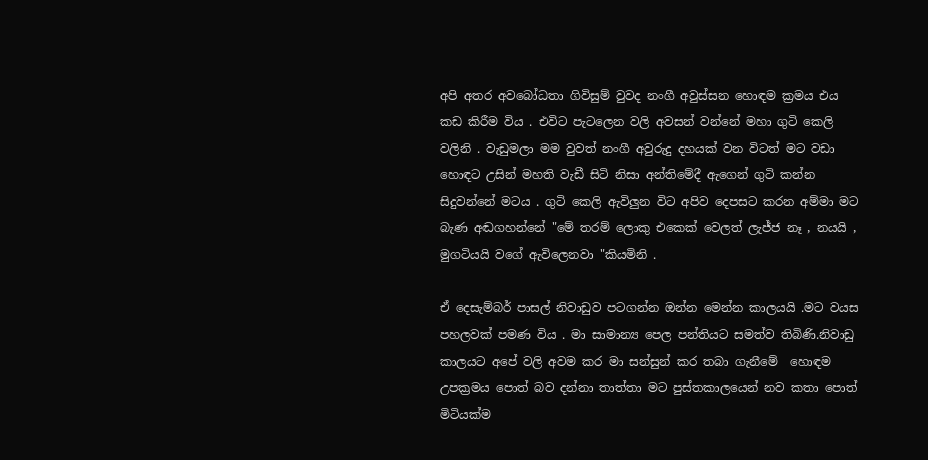අපි අතර අවබෝධතා ගිවිසුම් වුවද නංගී අවුස්සන හොඳම ක්‍රමය එය කඩ කිරීම විය . එවිට පැටලෙන වලි අවසන් වන්නේ මහා ගුටි කෙලි වලිනි . වැඩුමලා මම වුවත් නංගී අවුරුදු දහයක් වන විටත් මට වඩා  හොඳට උසින් මහති වැඩී සිටි නිසා අන්තිමේදී ඇගෙන් ගුටි කන්න සිදුවන්නේ මටය . ගුටි කෙලි ඇවිලුන විට අපිව දෙපසට කරන අම්මා මට බැණ අඬගහන්නේ "මේ තරම් ලොකු එකෙක් වෙලත් ලැජ්ජ නෑ , නයයි , මුගටියයි වගේ ඇවිලෙනවා "කියමිනි .

ඒ දෙසැම්බර් පාසල් නිවාඩුව පටගන්න ඔන්න මෙන්න කාලයයි .මට වයස පහලවක් පමණ විය . මා සාමාන්‍ය පෙල පන්තියට සමත්ව තිබිණි.නිවාඩු කාලයට අපේ වලි අවම කර මා සන්සුන් කර තබා ගැනීමේ  හොඳම උපක්‍රමය පොත් බව දන්නා තාත්තා මට පුස්තකාලයෙන් නව කතා පොත් මිටියක්ම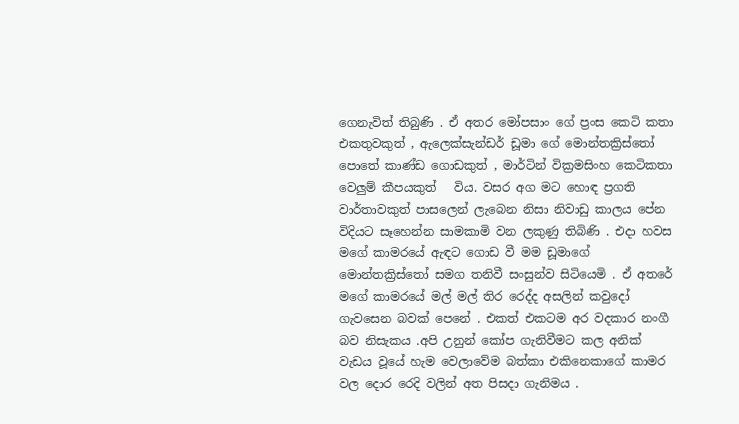ගෙනැවිත් තිබුණි . ඒ අතර මෝපසාං ගේ ප්‍රංස කෙටි කතා එකතුවකුත් , ඇලෙක්සැන්ඩර් ඩූමා ගේ මොන්තක්‍රිස්තෝ පොතේ කාණ්ඩ ගොඩකුත් , මාර්ටින් වික්‍රමසිංහ කෙටිකතා වෙලුම් කීපයකුත්   විය. වසර අග මට හොඳ ප්‍රගති වාර්තාවකුත් පාසලෙන් ලැබෙන නිසා නිවාඩු කාලය පේන විදියට සෑහෙන්න සාමකාමි වන ලකුණු තිබිණි . එදා හවස මගේ කාමරයේ ඇඳට ගොඩ වී මම ඩූමාගේ මොන්තක්‍රිස්තෝ සමග තනිවී සංසුන්ව සිටියෙමි . ඒ අතරේ මගේ කාමරයේ මල් මල් තිර රෙද්ද අසලින් කවුදෝ ගැවසෙන බවක් පෙනේ . එකත් එකටම අර වදකාර නංගී බව නිසැකය .අපි උනුන් කෝප ගැනිවීමට කල අනික් වැඩය වූයේ හැම වෙලාවේම බත්කා එකිනෙකාගේ කාමර වල දොර රෙදි වලින් අත පිසදා ගැනිමය .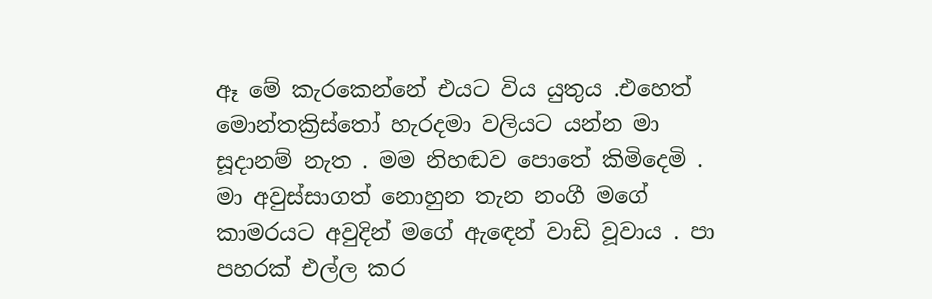ඈ මේ කැරකෙන්නේ එයට විය යුතුය .එහෙත් මොන්තක්‍රිස්තෝ හැරදමා වලියට යන්න මා සූදානම් නැත . මම නිහඬව පොතේ කිමිදෙමි . මා අවුස්සාගත් නොහුන තැන නංගී මගේ කාමරයට අවුදින් මගේ ඇඳෙන් වාඩි වූවාය . පා පහරක් එල්ල කර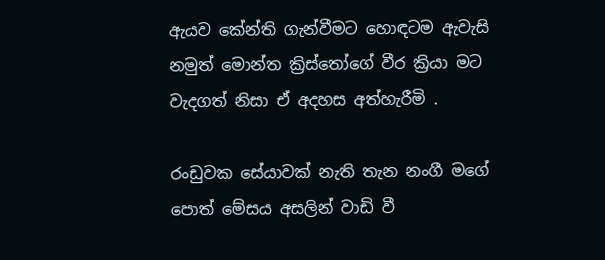ඇයව කේන්ති ගැන්වීමට හොඳටම ඇවැසි නමුත් මොන්ත ක්‍රිස්තෝගේ වීර ක්‍රියා මට වැදගත් නිසා ඒ අදහස අත්හැරීමි .

රංඩුවක සේයාවක් නැති තැන නංගී මගේ පොත් මේසය අසලින් වාඩි වී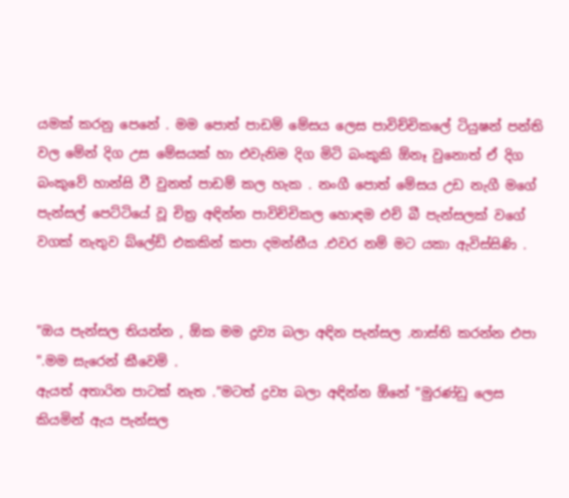යමක් කරනු පෙනේ . මම පොත් පාඩම් මේසය ලෙස පාවිච්චිකලේ ටියුෂන් පන්ති වල මේන් දිග උස මේසයක් හා එවැනිම දිග මිටි බංකුකි ඕනෑ වුනොත් ඒ දිග බංකුවේ හාන්සි වී වුනත් පාඩම් කල හැක . නංගී පොත් මේසය උඩ නැගී මගේ පැන්සල් පෙට්ටියේ වූ චිත්‍ර අඳින්න පාවිච්චිකල හොඳම එච් බී පැන්සලක් වගේ වගක් නැතුව බ්ලේඩ් එකකින් කපා දමන්නීය .එවර නම් මට යකා ඇවිස්සිණි .


"ඔය පැන්සල තියන්න , ඕක මම ද්‍රව්‍ය බලා අඳින පැන්සල .නාස්ති කරන්න එපා ".මම සැරෙන් කීවෙමි .
ඇයත් අතාරින පාටක් නැත ."මටත් ද්‍රව්‍ය බලා අඳින්න ඕනේ "මුරණ්ඩු ලෙස කියමින් ඇය පැන්සල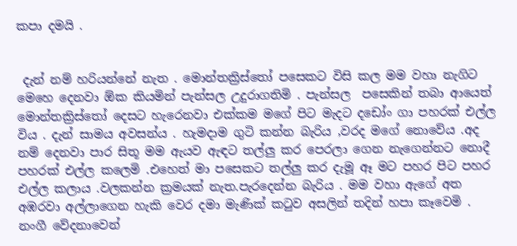කපා දමයි .


 දැන් නම් හරියන්නේ නැත . මොන්තක්‍රිස්තෝ පසෙකට විසි කල මම වහා නැගිට මෙහෙ දෙනවා ඕක කියමින් පැන්සල උදුරාගතිමි . පැන්සල  පසෙකින් තබා ආයෙත් මොන්තක්‍රිස්තෝ දෙසට හැරෙනවා එක්කම මගේ පිට මැදට දඩෝං ගා පහරක් එල්ල විය . දැන් සාමය අවසන්ය . හැමදාම ගුටි කන්න බැරිය ,වරද මගේ නොවේය .අද නම් දෙනවා පාර සිතූ මම ඇයව ඇඳට තල්ලු කර පෙරලා ගෙන නැගෙන්නට නොදී පහරක් එල්ල කලෙමි .එහෙත් මා පසෙකට තල්ලු කර දැමූ ඈ මට පහර පිට පහර එල්ල කලාය .වලකන්න ක්‍රමයක් නැත.පැරදෙන්න බැරිය . මම වහා ඇගේ අත අඹරවා අල්ලාගෙන හැකි වෙර දමා මැණික් කටුව අසලින් තදින් හපා කෑවෙමි . නංගී වේදනාවෙන්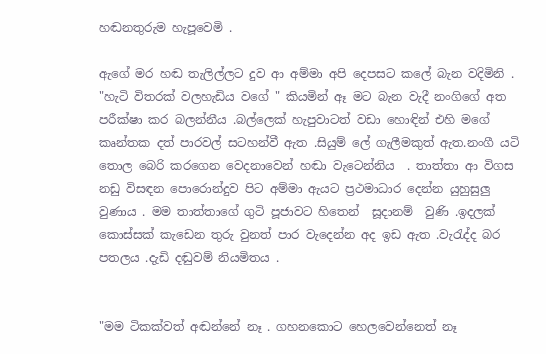හඬනතුරුම හැපූවෙමි .

ඇගේ මර හඬ තැලිල්ලට දුව ආ අම්මා අපි දෙපසට කලේ බැන වදිමිනි .  "හැටි විතරක් වලහැඩිය වගේ " කියමින් ඈ මට බැන වැදී නංගිගේ අත පරීක්ෂා කර බලන්නීය .බල්ලෙක් හැපුවාටත් වඩා හොඳින් එහි මගේ කෘන්තක දත් පාරවල් සටහන්වී ඇත .සියුම් ලේ ගැලීමකුත් ඇත.නංගී යටි තොල බෙරි කරගෙන වෙදනාවෙන් හඬා වැටෙන්නිය  . තාත්තා ආ විගස නඩු විසඳන පොරොන්දුව පිට අම්මා ඇයට ප්‍රථමාධාර දෙන්න යුහුසුලු වුණාය . මම තාත්තාගේ ගුටි පූජාවට හිතෙන්  සූදානම්  වුණි .ඉදලක් කොස්සක් කැඩෙන තුරු වුනත් පාර වැදෙන්න අද ඉඩ ඇත .වැරැද්ද බර පතලය .දැඩි දඬුවම් නියමිතය .


"මම ටිකක්වත් අඬන්නේ නෑ . ගහනකොට හෙලවෙන්නෙත් නෑ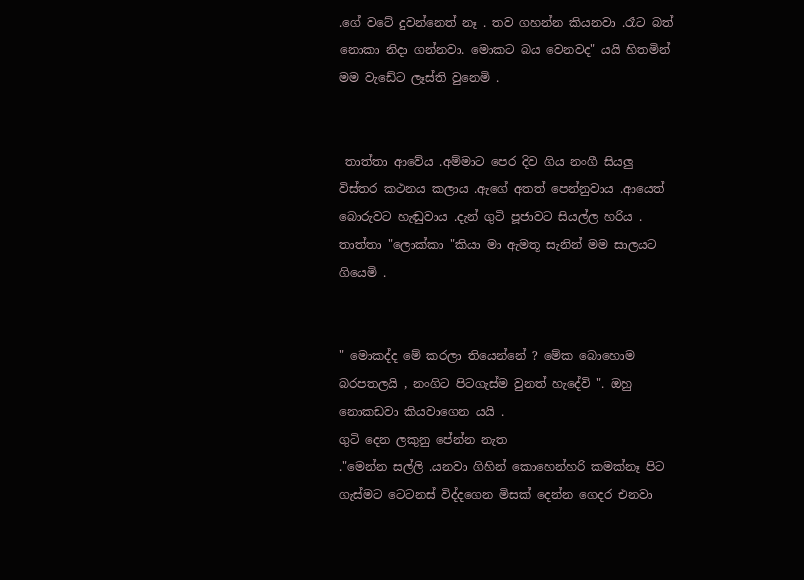.ගේ වටේ දුවන්නෙත් නෑ . තව ගහන්න කියනවා .රෑට බත් නොකා නිදා ගන්නවා. මොකට බය වෙනවද" යයි හිතමින් මම වැඩේට ලෑස්ති වුනෙමි .


 තාත්තා ආවේය .අම්මාට පෙර දිව ගිය නංගී සියලු විස්තර කථනය කලාය .ඇගේ අතත් පෙන්නුවාය .ආයෙත් බොරුවට හැඬුවාය .දැන් ගුටි පූජාවට සියල්ල හරිය . තාත්තා "ලොක්කා "කියා මා ඇමතූ සැනින් මම සාලයට ගියෙමි .


" මොකද්ද මේ කරලා තියෙන්නේ ? මේක බොහොම බරපතලයි , නංගිට පිටගැස්ම වුනත් හැදේවි ". ඔහු නොකඩවා කියවාගෙන යයි .
ගුටි දෙන ලකුනු පේන්න නැත
."මෙන්න සල්ලි .යනවා ගිහින් කොහෙන්හරි කමක්නෑ පිට ගැස්මට ටෙටනස් විද්දගෙන මිසක් දෙන්න ගෙදර එනවා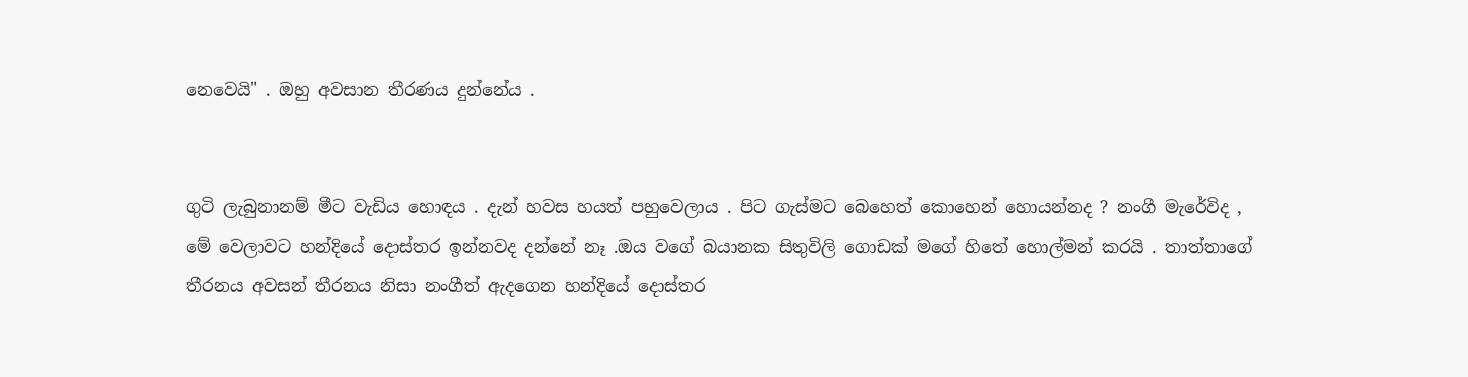නෙවෙයි" . ඔහු අවසාන තීරණය දුන්නේය .


ගුටි ලැබුනානම් මීට වැඩිය හොඳය . දැන් හවස හයත් පහුවෙලාය . පිට ගැස්මට බෙහෙත් කොහෙන් හොයන්නද ? නංගී මැරේවිද , මේ වෙලාවට හන්දියේ දොස්තර ඉන්නවද දන්නේ නෑ .ඔය වගේ බයානක සිතුවිලි ගොඩක් මගේ හිතේ හොල්මන් කරයි . තාත්තාගේ තීරනය අවසන් තීරනය නිසා නංගීත් ඇදගෙන හන්දියේ දොස්තර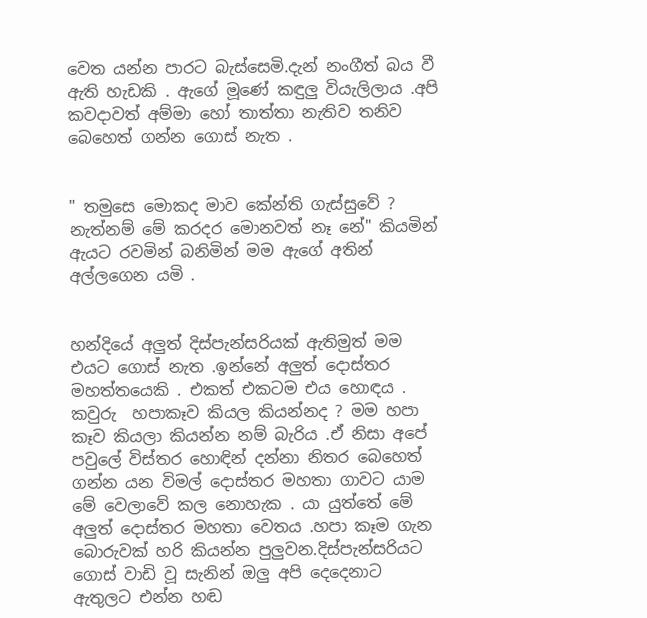වෙත යන්න පාරට බැස්සෙමි.දැන් නංගීත් බය වී ඇති හැඩකි . ඇගේ මූණේ කඳුලු වියැලිලාය .අපි කවදාවත් අම්මා හෝ තාත්තා නැතිව තනිව බෙහෙත් ගන්න ගොස් නැත .


" තමුසෙ මොකද මාව කේන්ති ගැස්සුවේ ? නැත්නම් මේ කරදර මොනවත් නෑ නේ" කියමින් ඇයට රවමින් බනිමින් මම ඇගේ අතින් අල්ලගෙන යමි .


හන්දියේ අලුත් දිස්පැන්සරියක් ඇතිමුත් මම එයට ගොස් නැත .ඉන්නේ අලුත් දොස්තර මහත්තයෙකි . එකත් එකටම එය හොඳය . කවුරු  හපාකෑව කියල කියන්නද ? මම හපා කෑව කියලා කියන්න නම් බැරිය .ඒ නිසා අපේ පවුලේ විස්තර හොඳින් දන්නා නිතර බෙහෙත් ගන්න යන විමල් දොස්තර මහතා ගාවට යාම මේ වෙලාවේ කල නොහැක . යා යුත්තේ මේ අලුත් දොස්තර මහතා වෙතය .හපා කෑම ගැන බොරුවක් හරි කියන්න පුලුවන.දිස්පැන්සරියට ගොස් වාඩි වූ සැනින් ඔලු අපි දෙදෙනාට ඇතුලට එන්න හඬ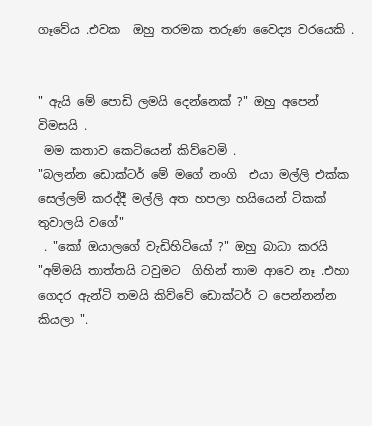ගෑවේය .එවක  ඔහු තරමක තරුණ වෛද්‍ය වරයෙකි .


" ඇයි මේ පොඩි ලමයි දෙන්නෙක් ?" ඔහු අපෙන් විමසයි .
 මම කතාව කෙටියෙන් කිව්වෙමි .
"බලන්න ඩොක්ටර් මේ මගේ නංගි  එයා මල්ලි එක්ක සෙල්ලම් කරද්දී මල්ලි අත හපලා හයියෙන් ටිකක් තුවාලයි වගේ"
 . "කෝ ඔයාලගේ වැඩිහිටියෝ ?" ඔහු බාධා කරයි
"අම්මයි තාත්තයි ටවුමට  ගිහින් තාම ආවෙ නෑ .එහා ගෙදර ඇන්ටි තමයි කිව්වේ ඩොක්ටර් ට පෙන්නන්න කියලා ".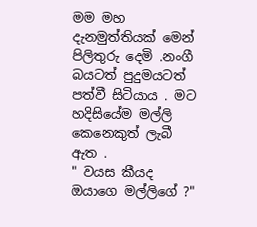මම මහ දැනමුත්තියක් මෙන් පිලිතුරු දෙමි .නංගී බයටත් පුදුමයටත් පත්වී සිටියාය . මට හදිසියේම මල්ලි කෙනෙකුත් ලැබී ඇත .
" වයස කීයද ඔයාගෙ මල්ලිගේ ?"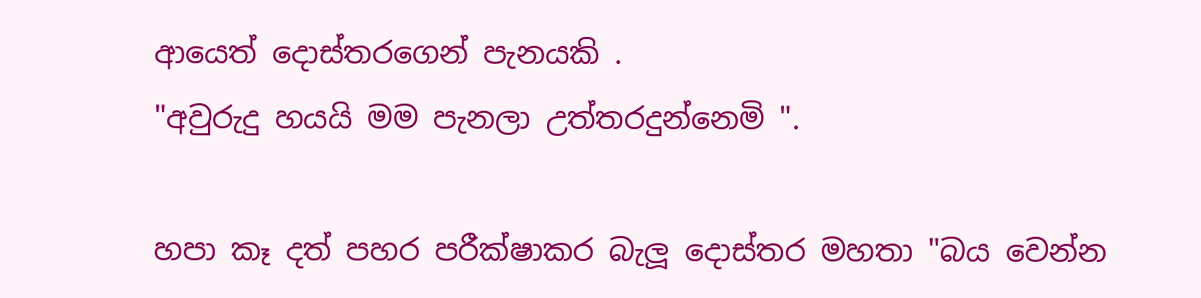ආයෙත් දොස්තරගෙන් පැනයකි .
"අවුරුදු හයයි මම පැනලා උත්තරදුන්නෙමි ".

හපා කෑ දත් පහර පරීක්ෂාකර බැලූ දොස්තර මහතා "බය වෙන්න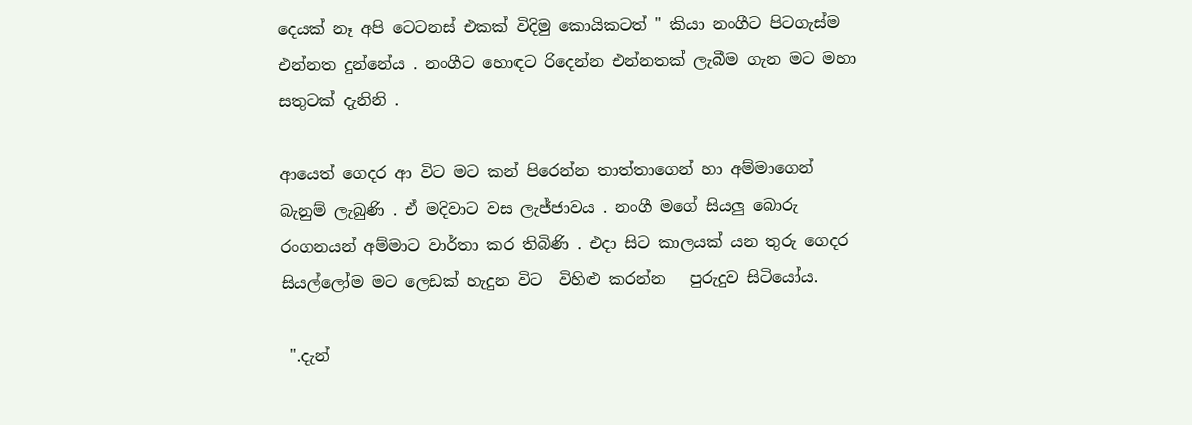දෙයක් නෑ අපි ටෙටනස් එකක් විදිමු කොයිකටත් " කියා නංගීට පිටගැස්ම එන්නත දුන්නේය . නංගීට හොඳට රිදෙන්න එන්නතක් ලැබීම ගැන මට මහා සතුටක් දැනිනි .

ආයෙත් ගෙදර ආ විට මට කන් පිරෙන්න තාත්තාගෙන් හා අම්මාගෙන් බැනුම් ලැබුණි . ඒ මදිවාට වස ලැජ්ජාවය . නංගී මගේ සියලු බොරු රංගනයන් අම්මාට වාර්තා කර තිබිණි . එදා සිට කාලයක් යන තුරු ගෙදර සියල්ලෝම මට ලෙඩක් හැදුන විට  විහිළු කරන්න   පුරුදුව සිටියෝය.

 ".දැන්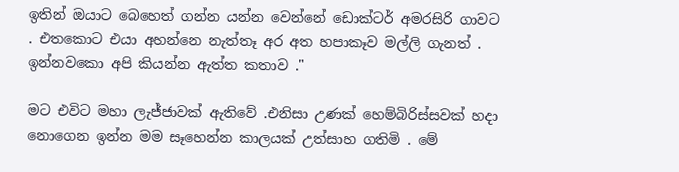ඉතින් ඔයාට බෙහෙත් ගන්න යන්න වෙන්නේ ඩොක්ටර් අමරසිරි ගාවට . එතකොට එයා අහන්නෙ නැත්තෑ අර අත හපාකෑව මල්ලි ගැනත් . ඉන්නවකො අපි කියන්න ඇත්ත කතාව ."

මට එවිට මහා ලැජ්ජාවක් ඇතිවේ .එනිසා උණක් හෙම්බිරිස්සවක් හදා නොගෙන ඉන්න මම සෑහෙන්න කාලයක් උත්සාහ ගතිමි . මේ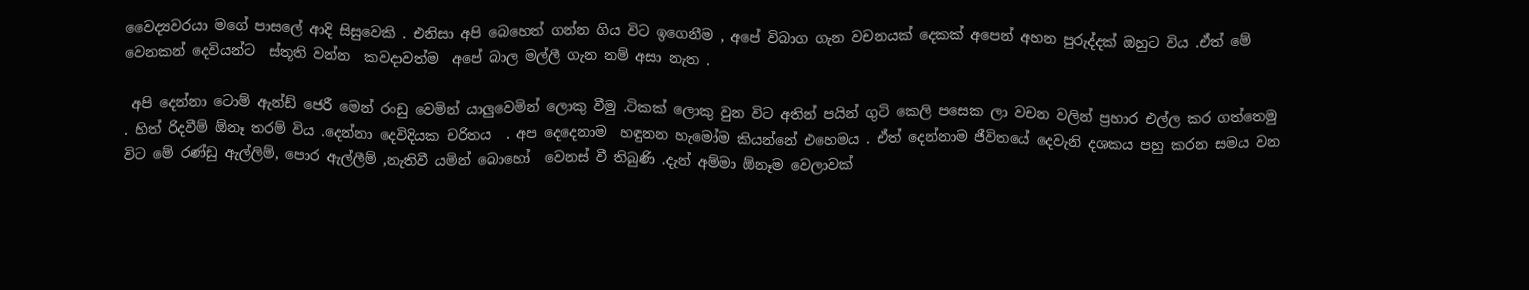වෛද්‍යවරයා මගේ පාසලේ ආදි සිසුවෙකි . එනිසා අපි බෙහෙත් ගන්න ගිය විට ඉගෙනීම , අපේ විබාග ගැන වචනයක් දෙකක් අපෙන් අහන පුරුද්දක් ඔහුට විය .ඒත් මේ වෙනකන් දෙවියන්ට  ස්තූති වන්න  කවදාවත්ම  අපේ බාල මල්ලී ගැන නම් අසා නැත .

 අපි දෙන්නා ටොම් ඇන්ඩ් ජෙරී මෙන් රංඩු වෙමින් යාලුවෙමින් ලොකු වීමු .ටිකක් ලොකු වුන විට අතින් පයින් ගුටි කෙලි පසෙක ලා වචන වලින් ප්‍රහාර එල්ල කර ගත්තෙමු . හිත් රිදවීම් ඕනෑ තරම් විය .දෙන්නා දෙවිදියක චරිතය  . අප දෙදෙනාම  හඳුනන හැමෝම කියන්නේ එහෙමය . ඒත් දෙන්නාම ජීවිතයේ දෙවැනි දශකය පහු කරන සමය වන විට මේ රණ්ඩු ඇල්ලිම්, පොර ඇල්ලීම් ,නැතිවී යමින් බොහෝ  වෙනස් වී තිබුණි .දැන් අම්මා ඕනෑම වෙලාවක්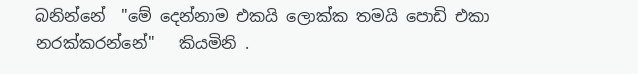බනින්නේ  "මේ දෙන්නාම එකයි ලොක්ක තමයි පොඩි එකා නරක්කරන්නේ"   කියමිනි .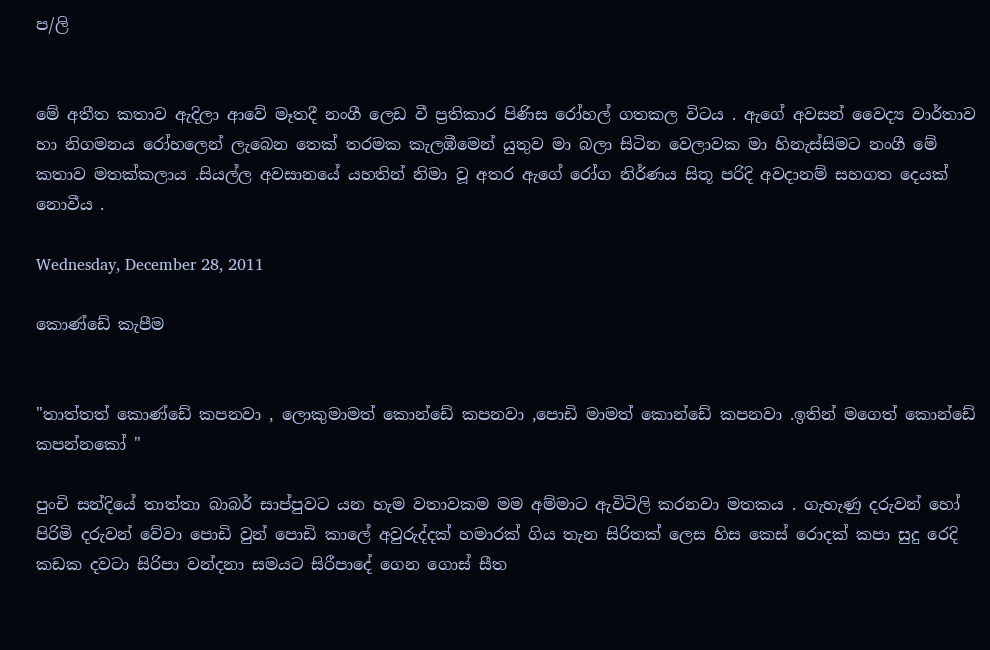ප/ලි


මේ අතීත කතාව ඇදිලා ආවේ මෑතදී නංගී ලෙඩ වී ප්‍රතිකාර පිණිස රෝහල් ගතකල විටය . ඇගේ අවසන් වෛද්‍ය වාර්තාව හා නිගමනය රෝහලෙන් ලැබෙන තෙක් තරමක කැලඹීමෙන් යුතුව මා බලා සිටින වෙලාවක මා හිනැස්සිමට නංගී මේ කතාව මතක්කලාය .සියල්ල අවසානයේ යහතින් නිමා වූ අතර ඇගේ රෝග නිර්ණය සිතූ පරිදි අවදානම් සහගත දෙයක් නොවීය .

Wednesday, December 28, 2011

කොණ්ඩේ කැපීම


"තාත්තත් කොණ්ඩේ කපනවා , ලොකුමාමත් කොන්ඩේ කපනවා ,පොඩි මාමත් කොන්ඩේ කපනවා .ඉතින් මගෙත් කොන්ඩේ කපන්නකෝ "

පුංචි සන්දියේ තාත්තා බාබර් සාප්පුවට යන හැම වතාවකම මම අම්මාට ඇවිටිලි කරනවා මතකය . ගැහැණු දරුවන් හෝ පිරිමි දරුවන් වේවා පොඩි වුන් පොඩි කාලේ අවුරුද්දක් හමාරක් ගිය තැන සිරිතක් ලෙස හිස කෙස් රොදක් කපා සුදු රෙදි කඩක දවටා සිරිපා වන්දනා සමයට සිරීපාදේ ගෙන ගොස් සීත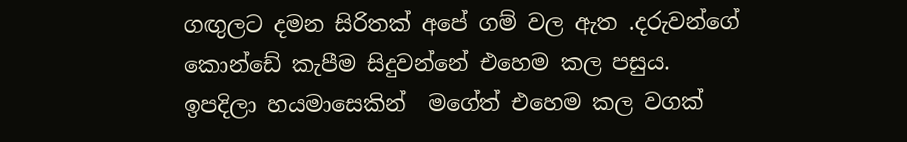ගඟුලට දමන සිරිතක් අපේ ගම් වල ඇත .දරුවන්ගේ කොන්ඩේ කැපීම සිදුවන්නේ එහෙම කල පසුය. ඉපදිලා හයමාසෙකින්  මගේත් එහෙම කල වගක්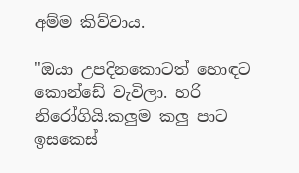අම්ම කිව්වාය.

"ඔයා උපදිනකොටත් හොඳට කොන්ඩේ වැවිලා. හරි නිරෝගියි.කලුම කලු පාට ඉසකෙස්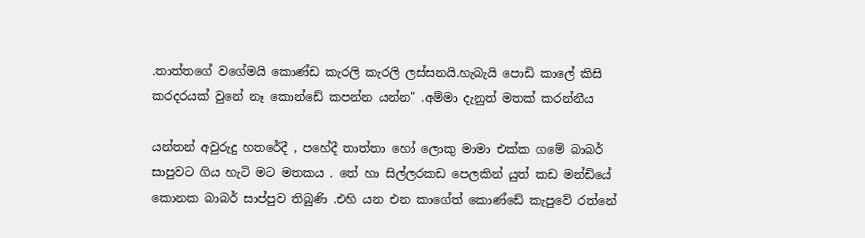.තාත්තගේ වගේමයි කොණ්ඩ කැරලි කැරලි ලස්සනයි.හැබැයි පොඩි කාලේ කිසි කරදරයක් වුනේ නෑ කොන්ඩේ කපන්න යන්න" .අම්මා දැනුත් මතක් කරන්නීය

යන්තන් අවුරුදු හතරේදී , පහේදී තාත්තා හෝ ලොකු මාමා එක්ක ගමේ බාබර් සාපුවට ගිය හැටි මට මතකය . තේ හා සිල්ලරකඩ පෙලකින් යුත් කඩ මන්ඩියේ කොනක බාබර් සාප්පුව තිබුණි .එහි යන එන කාගේත් කොණ්ඩේ කැපුවේ රත්නේ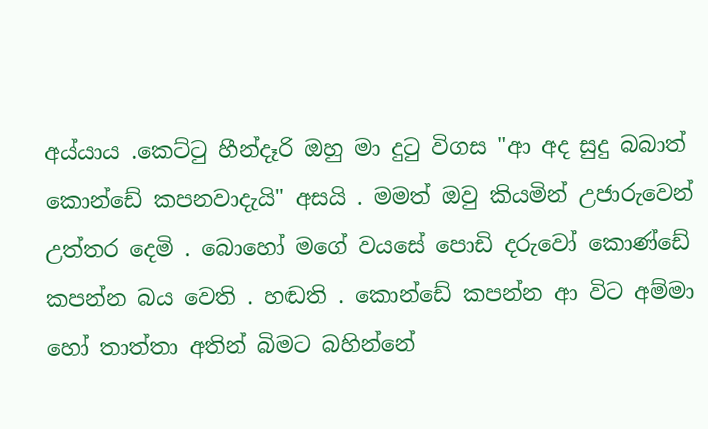අය්යාය .කෙට්ටු හීන්දෑරි ඔහු මා දුටු විගස "ආ අද සුදු බබාත් කොන්ඩේ කපනවාදැයි" අසයි . මමත් ඔවු කියමින් උජාරුවෙන් උත්තර දෙමි . බොහෝ මගේ වයසේ පොඩි දරුවෝ කොණ්ඩේ කපන්න බය වෙති . හඬති . කොන්ඩේ කපන්න ආ විට අම්මා හෝ තාත්තා අතින් බිමට බහින්නේ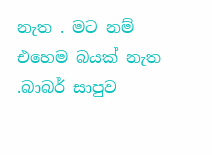නැත . මට නම් එහෙම බයක් නැත .බාබර් සාපුව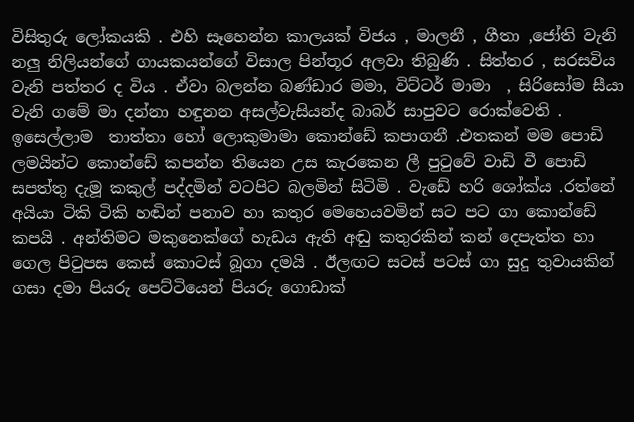විසිතුරු ලෝකයකි . එහි සෑහෙන්න කාලයක් විජය , මාලනී , ගීතා ,ජෝති වැනි නලු නිලියන්ගේ ගායකයන්ගේ විසාල පින්තූර අලවා තිබුණි . සිත්තර , සරසවිය වැනි පත්තර ද විය . ඒවා බලන්න බණ්ඩාර මමා, විට්ටර් මාමා  , සිරිසෝම සීයා  වැනි ගමේ මා දන්නා හඳුනන අසල්වැසියන්ද බාබර් සාපුවට රොක්වෙති . ඉසෙල්ලාම  තාත්තා හෝ ලොකුමාමා කොන්ඩේ කපාගනී .එතකන් මම පොඩි ලමයින්ට කොන්ඩේ කපන්න තියෙන උස කැරකෙන ලී පුටුවේ වාඩි වී පොඩි සපත්තු දැමූ කකුල් පද්දමින් වටපිට බලමින් සිටිමි . වැඩේ හරි ශෝක්ය .රත්නේ අයියා ටිකි ටිකි හඬින් පනාව හා කතුර මෙහෙයවමින් සට පට ගා කොන්ඩේ කපයි . අන්තිමට මකුනෙක්ගේ හැඩය ඇති අඬු කතුරකින් කන් දෙපැත්ත හා ගෙල පිටුපස කෙස් කොටස් බූගා දමයි . ඊලඟට සටස් පටස් ගා සුදු තුවායකින් ගසා දමා පියරු පෙට්ටියෙන් පියරු ගොඩාක්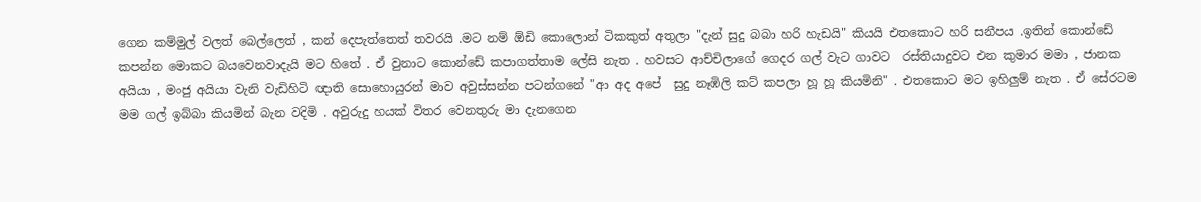ගෙන කම්මුල් වලත් බෙල්ලෙත් , කන් දෙපැත්තෙත් තවරයි .මට නම් ඕඩි කොලොන් ටිකකුත් අතුලා "දැන් සුදු බබා හරි හැඩයි" කියයි එතකොට හරි සනීපය .ඉතින් කොන්ඩේ කපන්න මොකට බයවෙනවාදැයි මට හිතේ . ඒ වුනාට කොන්ඩේ කපාගත්තාම ලේසි නැත . හවසට ආච්චිලාගේ ගෙදර ගල් වැට ගාවට  රස්තියාදුවට එන කුමාර මමා , ජානක අයියා , මංජු අයියා වැනි වැඩිහිටි ඥාති සොහොයුරන් මාව අවුස්සන්න පටන්ගනේ "ආ අද අපේ  සුදු නෑඹිලි කට් කපලා හූ හූ කියමිනි" . එතකොට මට ඉහිලුම් නැත . ඒ සේරටම මම ගල් ඉබ්බා කියමින් බැන වදිමි . අවුරුදු හයක් විතර වෙනතුරු මා දැනගෙන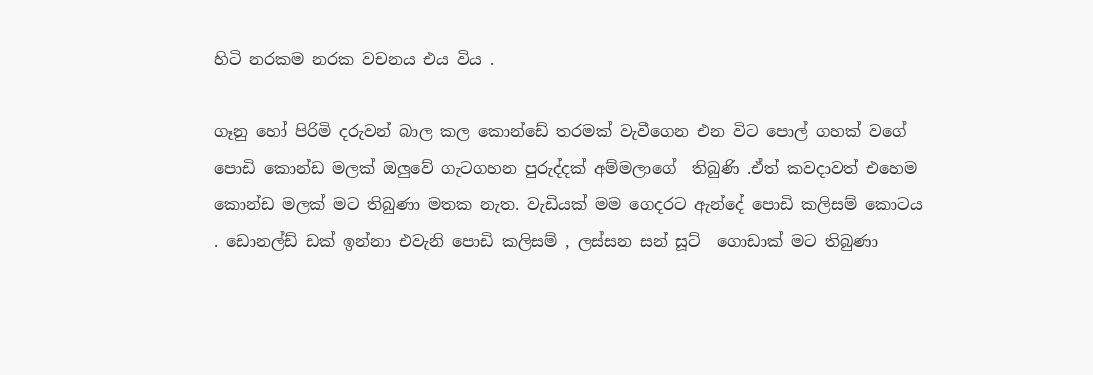හිටි නරකම නරක වචනය එය විය .

ගෑනු හෝ පිරිමි දරුවන් බාල කල කොන්ඩේ තරමක් වැවීගෙන එන විට පොල් ගහක් වගේ පොඩි කොන්ඩ මලක් ඔලුවේ ගැටගහන පුරුද්දක් අම්මලාගේ  තිබුණි .ඒත් කවදාවත් එහෙම කොන්ඩ මලක් මට තිබුණා මතක නැත. වැඩියක් මම ගෙදරට ඇන්දේ පොඩි කලිසම් කොටය . ඩොනල්ඩ් ඩක් ඉන්නා එවැනි පොඩි කලිසම් , ලස්සන සන් සූට්  ගොඩාක් මට තිබුණා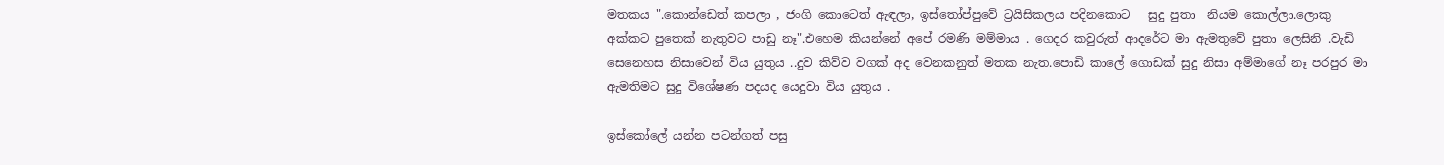මතකය ".කොන්ඩෙත් කපලා , ජංගි කොටෙත් ඇඳලා, ඉස්තෝප්පුවේ ට්‍රයිසිකලය පදිනකොට   සුදු පුතා  නියම කොල්ලා.ලොකු අක්කට පුතෙක් නැතුවට පාඩු නෑ".එහෙම කියන්නේ අපේ රමණි මම්මාය . ගෙදර කවුරුත් ආදරේට මා ඇමතුවේ පුතා ලෙසිනි .වැඩි සෙනෙහස නිසාවෙන් විය යුතුය ..දුව කිව්ව වගක් අද වෙනකනුත් මතක නැත.පොඩි කාලේ ගොඩක් සුදු නිසා අම්මාගේ නෑ පරපුර මා ඇමතිමට සුදු විශේෂණ පදයද යෙදුවා විය යුතුය .

ඉස්කෝලේ යන්න පටන්ගත් පසු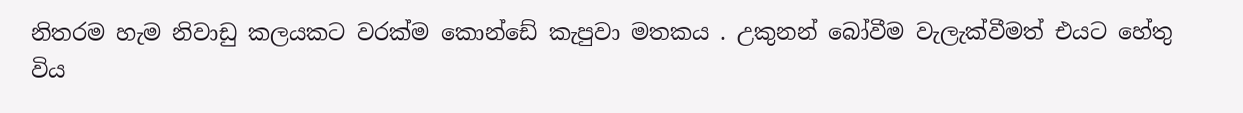නිතරම හැම නිවාඩු කලයකට වරක්ම කොන්ඩේ කැපුවා මතකය . උකුනන් බෝවීම වැලැක්වීමත් එයට හේතු විය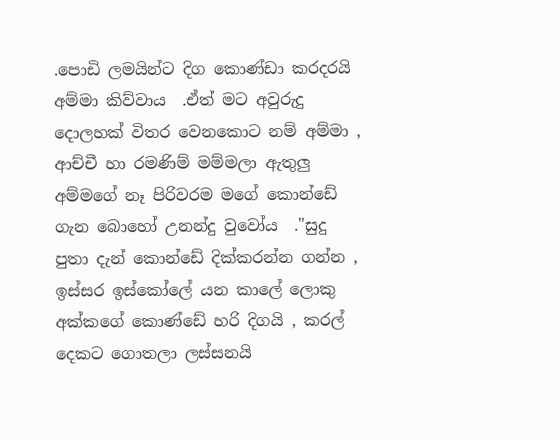.පොඩි ලමයින්ට දිග කොණ්ඩා කරදරයි අම්මා කිව්වාය  .ඒත් මට අවුරුදු දොලහක් විතර වෙනකොට නම් අම්මා , ආච්චී හා රමණිම් මම්මලා ඇතුලු අම්මගේ නෑ පිරිවරම මගේ කොන්ඩේ ගැන බොහෝ උනන්දු වුවෝය  ."සුදු පුතා දැන් කොන්ඩේ දික්කරන්න ගන්න , ඉස්සර ඉස්කෝලේ යන කාලේ ලොකු අක්කගේ කොණ්ඩේ හරි දිගයි , කරල් දෙකට ගොතලා ලස්සනයි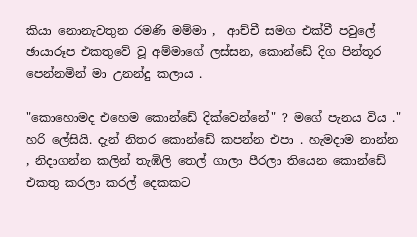කියා නොනැවතුන රමණි මම්මා ,  ආච්චී සමග එක්වී පවුලේ ඡායාරූප එකතුවේ වූ අම්මාගේ ලස්සන, කොන්ඩේ දිග පින්තූර පෙන්නමින් මා උනන්දු කලාය .

"කොහොමද එහෙම කොන්ඩේ දික්වෙන්නේ" ? මගේ පැනය විය ." හරි ලේසියි. දැන් නිතර කොන්ඩේ කපන්න එපා . හැමදාම නාන්න , නිදාගන්න කලින් තැඹිලි තෙල් ගාලා පීරලා තියෙන කොන්ඩේ එකතු කරලා කරල් දෙකකට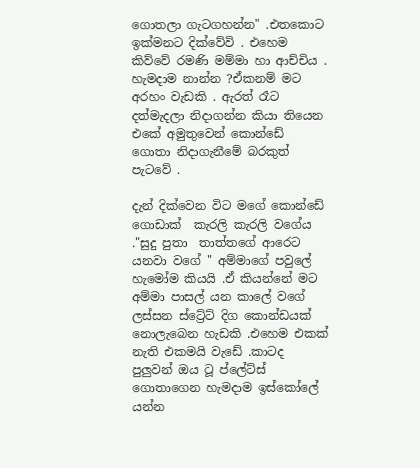ගොතලා ගැටගහන්න" .එතකොට ඉක්මනට දික්වේවි . එහෙම කිව්වේ රමණි මම්මා හා ආච්චිය . හැමදාම නාන්න ?ඒකනම් මට අරහං වැඩකි . ඇරත් රෑට දත්මැදලා නිදාගන්න කියා තියෙන එකේ අමුතුවෙන් කොන්ඩේ ගොතා නිදාගැනීමේ බරකුත් පැටවේ .

දැන් දික්වෙන විට මගේ කොන්ඩේ ගොඩාක්  කැරලි කැරලි වගේය ."සුදු පුතා  තාත්තගේ ආරෙට යනවා වගේ " අම්මාගේ පවුලේ හැමෝම කියයි .ඒ කියන්නේ මට අම්මා පාසල් යන කාලේ වගේ  ලස්සන ස්ට්‍රේට් දිග කොන්ඩයක් නොලැබෙන හැඩකි .එහෙම එකක් නැති එකමයි වැඩේ .කාටද පුලුවන් ඔය ටූ ප්ලේට්ස් ගොතාගෙන හැමදාම ඉස්කෝලේ යන්න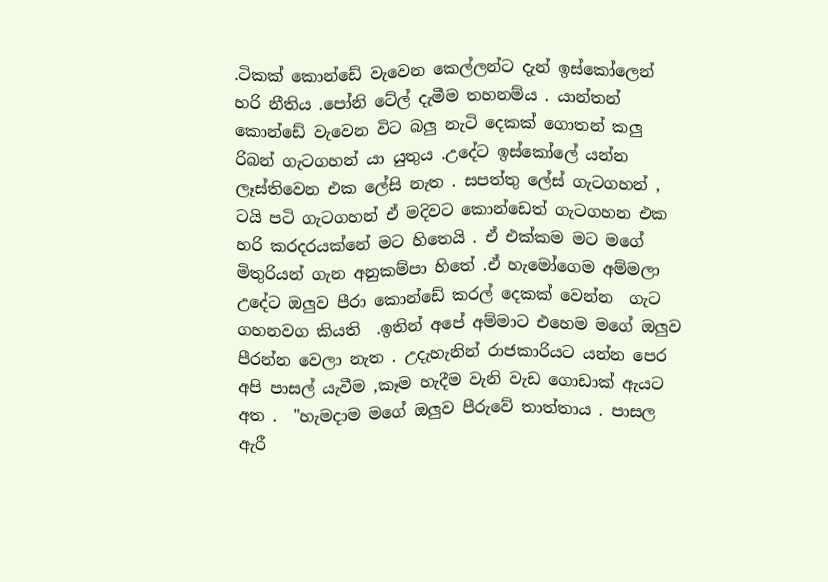.ටිකක් කොන්ඩේ වැවෙන කෙල්ලන්ට දැන් ඉස්කෝලෙන් හරි නීතිය .පෝනි ටේල් දැමීම තහනම්ය . යාන්තන් කොන්ඩේ වැවෙන විට බලු නැටි දෙකක් ගොතන් කලු රිබන් ගැටගහන් යා යුතුය .උදේට ඉස්කෝලේ යන්න ලෑස්තිවෙන එක ලේසි නැත . සපත්තු ලේස් ගැටගහන් , ටයි පටි ගැටගහන් ඒ මදිවට කොන්ඩෙත් ගැටගහන එක හරි කරදරයක්නේ මට හිතෙයි . ඒ එක්කම මට මගේ මිතුරියන් ගැන අනුකම්පා හිතේ .ඒ හැමෝගෙම අම්මලා උදේට ඔලුව පීරා කොන්ඩේ කරල් දෙකක් වෙන්න  ගැට ගහනවග කියති  .ඉතින් අපේ අම්මාට එහෙම මගේ ඔලුව පීරන්න වෙලා නැත . උදැහැනින් රාජකාරියට යන්න පෙර අපි පාසල් යැවීම ,කෑම හැදීම වැනි වැඩ ගොඩාක් ඇයට අත .  "හැමදාම මගේ ඔලුව පීරුවේ තාත්තාය . පාසල ඇරී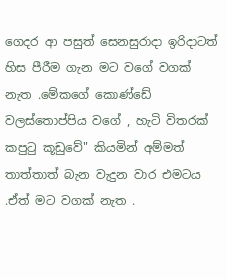ගෙදර ආ පසුත් සෙනසුරාදා ඉරිදාටත් හිස පීරීම ගැන මට වගේ වගක් නැත .මේකගේ කොණ්ඩේ වලස්තොප්පිය වගේ , හැටි විතරක් කපුටු කූඩුවේ" කියමින් අම්මත් තාත්තාත් බැන වැදුන වාර එමටය .ඒත් මට වගක් නැත .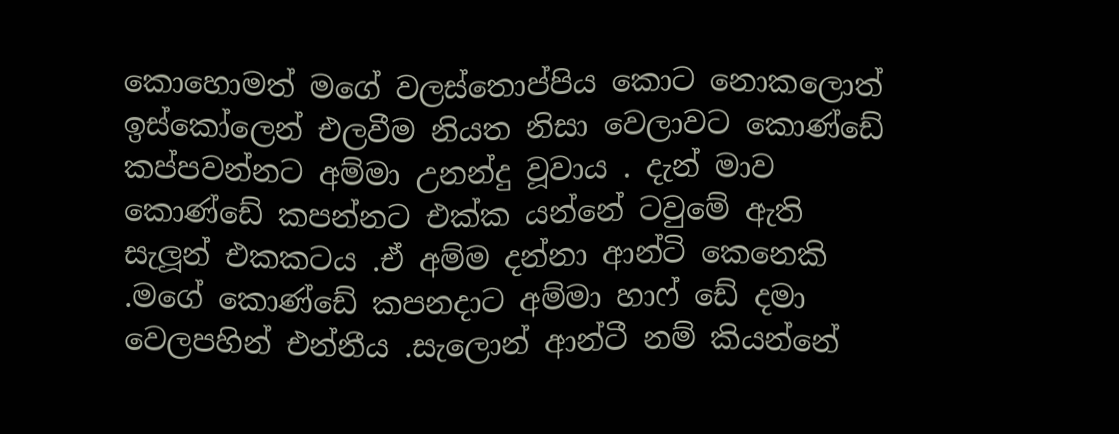කොහොමත් මගේ වලස්තොප්පිය කොට නොකලොත් ඉස්කෝලෙන් එලවීම නියත නිසා වෙලාවට කොණ්ඩේ කප්පවන්නට අම්මා උනන්දු වූවාය . දැන් මාව කොණ්ඩේ කපන්නට එක්ක යන්නේ ටවුමේ ඇති සැලූන් එකකටය .ඒ අම්ම දන්නා ආන්ටි කෙනෙකි .මගේ කොණ්ඩේ කපනදාට අම්මා හාෆ් ඩේ දමා වෙලපහින් එන්නීය .සැලොන් ආන්ටී නම් කියන්නේ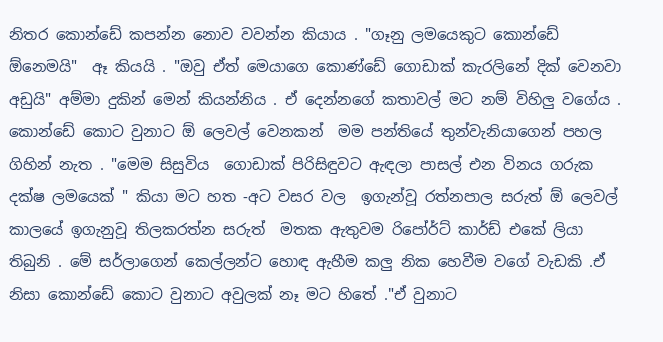නිතර කොන්ඩේ කපන්න නොව වවන්න කියාය . "ගෑනු ලමයෙකුට කොන්ඩේ ඕනෙමයි"  ඈ කියයි . "ඔවු ඒත් මෙයාගෙ කොණ්ඩේ ගොඩාක් කැරලිනේ දික් වෙනවා අඩුයි" අම්මා දුකින් මෙන් කියන්නිය . ඒ දෙන්නගේ කතාවල් මට නම් විහිලු වගේය . කොන්ඩේ කොට වුනාට ඕ ලෙවල් වෙනකන්  මම පන්තියේ තුන්වැනියාගෙන් පහල ගිහින් නැත . "මෙම සිසුවිය  ගොඩාක් පිරිසිඳුවට ඇඳලා පාසල් එන විනය ගරුක දක්ෂ ලමයෙක් " කියා මට හත -අට වසර වල  ඉගැන්වූ රත්නපාල සරුත් ඕ ලෙවල් කාලයේ ඉගැනුවූ තිලකරත්න සරුත්  මතක ඇතුවම රිපෝර්ට් කාර්ඩ් එකේ ලියා තිබුනි . මේ සර්ලාගෙන් කෙල්ලන්ට හොඳ ඇහීම කලු නික හෙවීම වගේ වැඩකි .ඒ නිසා කොන්ඩේ කොට වුනාට අවුලක් නෑ මට හිතේ ."ඒ වුනාට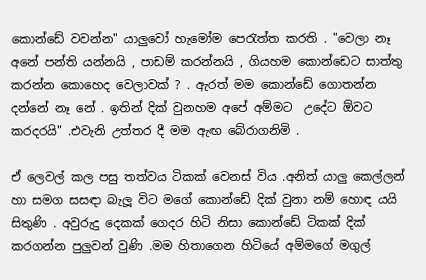කොන්ඩේ වවන්න" යාලුවෝ හැමෝම පෙරැත්ත කරති . "වෙලා නෑ අනේ පන්ති යන්නයි , පාඩම් කරන්නයි , ගියහම කොන්ඩෙට සාත්තු කරන්න කොහෙද වෙලාවක් ? . ඇරත් මම කොන්ඩේ ගොතන්න දන්නේ නෑ නේ . ඉතින් දික් වුනහම අපේ අම්මට  උදේට ඕවට කරදරයි" .එවැනි උත්තර දී මම ඇඟ බේරාගනිමි .

ඒ ලෙවල් කල පසු තත්වය ටිකක් වෙනස් විය .අනිත් යාලු කෙල්ලන් හා සමග සසඳා බැලූ විට මගේ කොන්ඩේ දික් වුනා නම් හොඳ යයි සිතුණි . අවුරුදු දෙකක් ගෙදර හිටි නිසා කොන්ඩේ ටිකක් දික් කරගන්න පුලුවන් වුණි .මම හිතාගෙන හිටියේ අම්මගේ මගුල්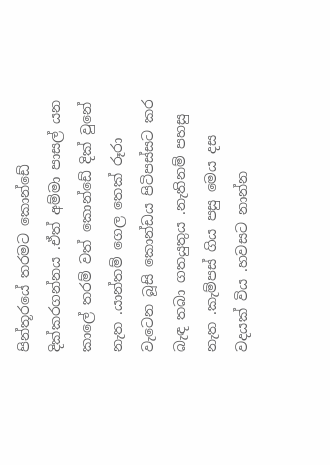පින්තූරයේ තරමට කොන්ඩේ දික්කරගන්නය .ඒත් අම්මා පාසල් යන කාලේ තරම් වත් කොන්ඩේ දික් වුනේ නැත .යාන්තම් ගෙල තෙක් රූරා වැටෙන බූසි කොන්ඩය පිටිපස්සට කර බැඳ තබා ගතයුතුය .නැතිනම් පහසු නැත .කැම්පස් ගිය පසු මෙය දස වදයක් විය .හවසට නාන්න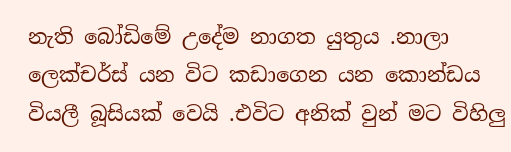නැති බෝඩිමේ උදේම නාගත යුතුය .නාලා ලෙක්චර්ස් යන විට කඩාගෙන යන කොන්ඩය වියලී බූසියක් වෙයි .එවිට අනික් වුන් මට විහිලු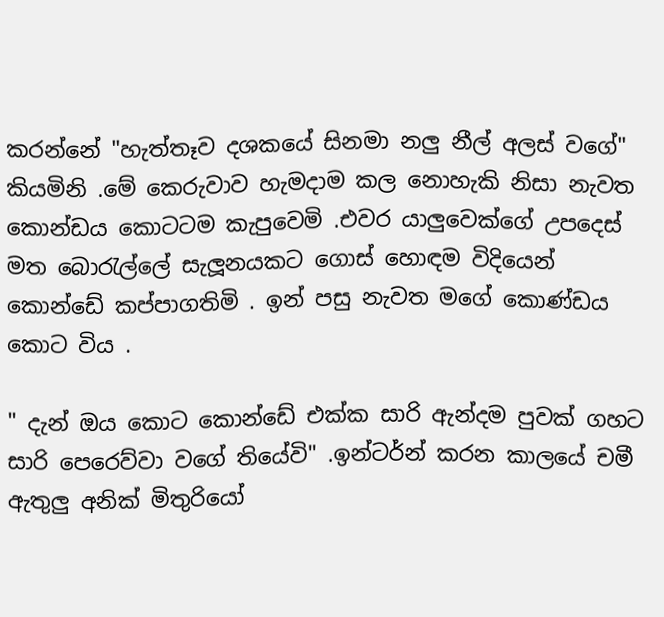කරන්නේ "හැත්තෑව දශකයේ සිනමා නලු නීල් අලස් වගේ" කියමිනි .මේ කෙරුවාව හැමදාම කල නොහැකි නිසා නැවත කොන්ඩය කොටටම කැපුවෙමි .එවර යාලුවෙක්ගේ උපදෙස් මත බොරැල්ලේ සැලූනයකට ගොස් හොඳම විදියෙන් කොන්ඩේ කප්පාගතිමි . ඉන් පසු නැවත මගේ කොණ්ඩය කොට විය .

" දැන් ඔය කොට කොන්ඩේ එක්ක සාරි ඇන්දම පුවක් ගහට සාරි පෙරෙව්වා වගේ තියේවි" .ඉන්ටර්න් කරන කාලයේ චමී ඇතුලු අනික් මිතුරියෝ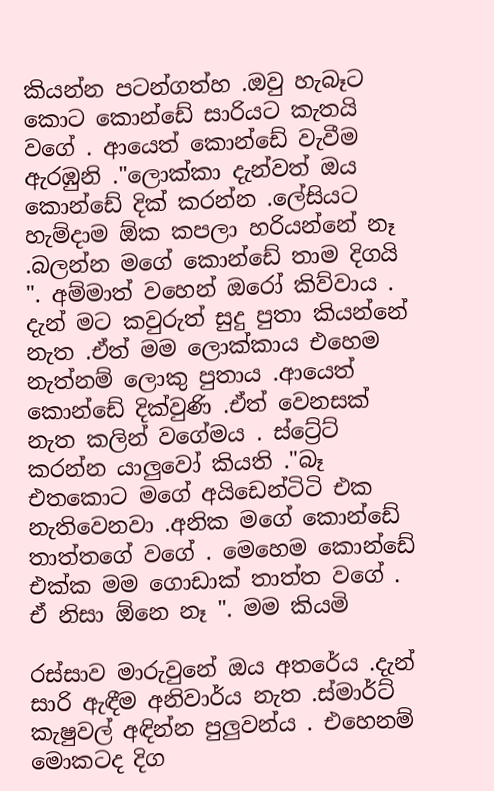කියන්න පටන්ගත්හ .ඔවු හැබෑට කොට කොන්ඩේ සාරියට කැතයි වගේ . ආයෙත් කොන්ඩේ වැවීම ඇරඹුනි ."ලොක්කා දැන්වත් ඔය කොන්ඩේ දික් කරන්න .ලේසියට හැම්දාම ඕක කපලා හරියන්නේ නෑ .බලන්න මගේ කොන්ඩේ තාම දිගයි ". අම්මාත් වහෙන් ඔරෝ කිව්වාය . දැන් මට කවුරුත් සුදු පුතා කියන්නේ නැත .ඒත් මම ලොක්කාය එහෙම නැත්නම් ලොකු පුතාය .ආයෙත් කොන්ඩේ දික්වුණි .ඒත් වෙනසක් නැත කලින් වගේමය . ස්ට්‍රේට් කරන්න යාලුවෝ කියති ."බෑ එතකොට මගේ අයිඩෙන්ටිටි එක නැතිවෙනවා .අනික මගේ කොන්ඩේ තාත්තගේ වගේ . මෙහෙම කොන්ඩේ එක්ක මම ගොඩාක් තාත්ත වගේ . ඒ නිසා ඕනෙ නෑ ". මම කියමි

රස්සාව මාරුවුනේ ඔය අතරේය .දැන් සාරි ඇඳීම අනිවාර්ය නැත .ස්මාර්ට් කැෂුවල් අඳින්න පුලුවන්ය . එහෙනම් මොකටද දිග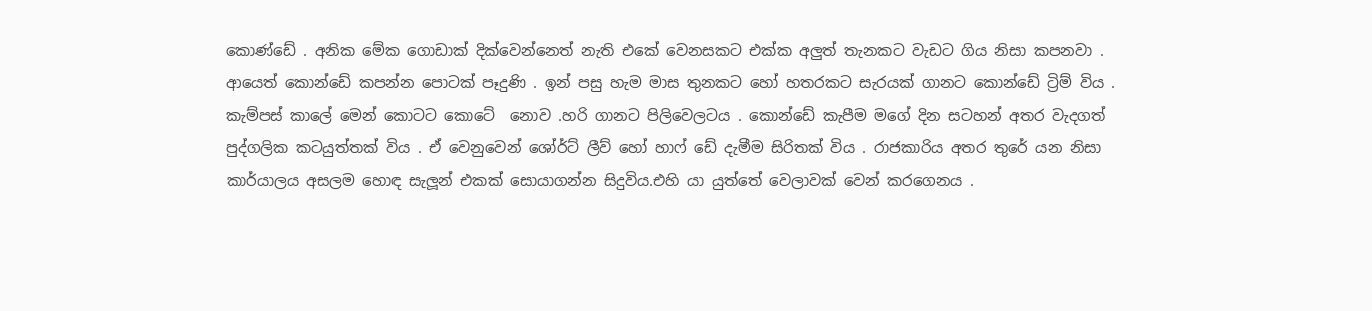කොණ්ඩේ . අනික මේක ගොඩාක් දික්වෙන්නෙත් නැති එකේ වෙනසකට එක්ක අලුත් තැනකට වැඩට ගිය නිසා කපනවා . ආයෙත් කොන්ඩේ කපන්න පොටක් පෑදුණි . ඉන් පසු හැම මාස තුනකට හෝ හතරකට සැරයක් ගානට කොන්ඩේ ට්‍රිම් විය . කැම්පස් කාලේ මෙන් කොටට කොටේ  නොව .හරි ගානට පිලිවෙලටය . කොන්ඩේ කැපීම මගේ දින සටහන් අතර වැදගත් පුද්ගලික කටයුත්තක් විය . ඒ වෙනුවෙන් ශෝර්ට් ලීව් හෝ හාෆ් ඩේ දැමීම සිරිතක් විය . රාජකාරිය අතර තුරේ යන නිසා කාර්යාලය අසලම හොඳ සැලූන් එකක් සොයාගන්න සිදුවිය.එහි යා යුත්තේ වෙලාවක් වෙන් කරගෙනය .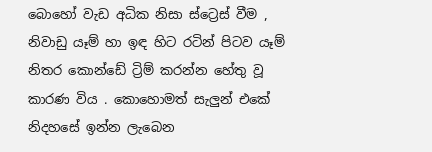බොහෝ වැඩ අධික නිසා ස්ට්‍රෙස් වීම , නිවාඩු යෑම් හා ඉඳ හිට රටින් පිටව යෑම්  නිතර කොන්ඩේ ට්‍රිම් කරන්න හේතු වූ කාරණ විය . කොහොමත් සැලුන් එකේ නිදහසේ ඉන්න ලැබෙන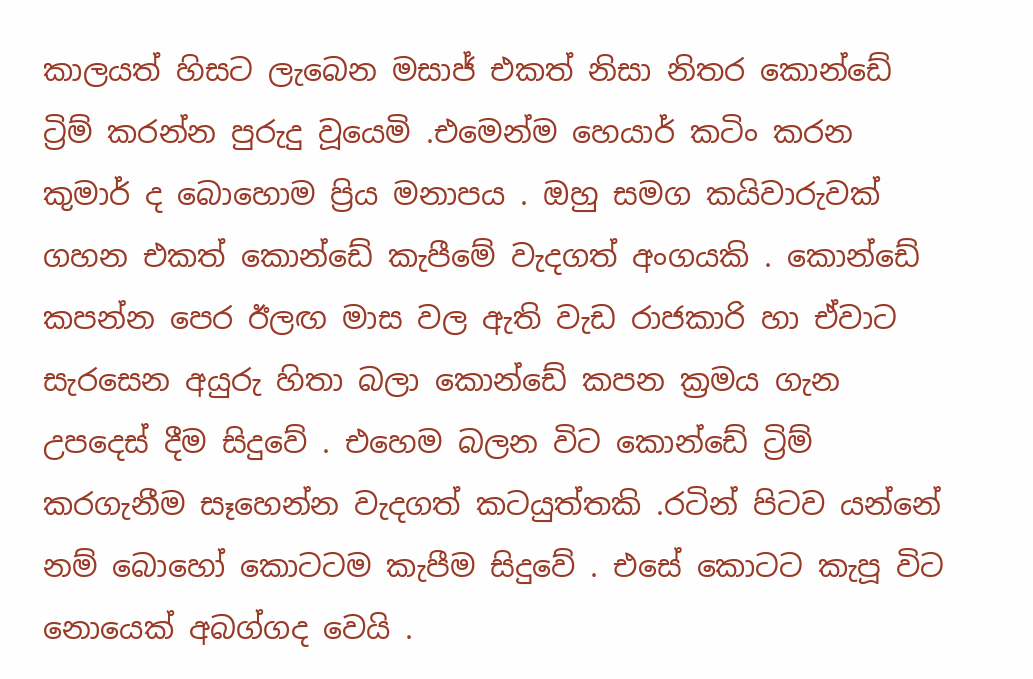කාලයත් හිසට ලැබෙන මසාජ් එකත් නිසා නිතර කොන්ඩේ ට්‍රිම් කරන්න පුරුදු වූයෙමි .එමෙන්ම හෙයාර් කටිං කරන කුමාර් ද බොහොම ප්‍රිය මනාපය . ඔහු සමග කයිවාරුවක් ගහන එකත් කොන්ඩේ කැපීමේ වැදගත් අංගයකි . කොන්ඩේ කපන්න පෙර ඊලඟ මාස වල ඇති වැඩ රාජකාරි හා ඒවාට සැරසෙන අයුරු හිතා බලා කොන්ඩේ කපන ක්‍රමය ගැන  උපදෙස් දීම සිදුවේ . එහෙම බලන විට කොන්ඩේ ට්‍රිම් කරගැනීම සෑහෙන්න වැදගත් කටයුත්තකි .රටින් පිටව යන්නේ නම් බොහෝ කොටටම කැපීම සිදුවේ . එසේ කොටට කැපූ විට නොයෙක් අබග්ගද වෙයි .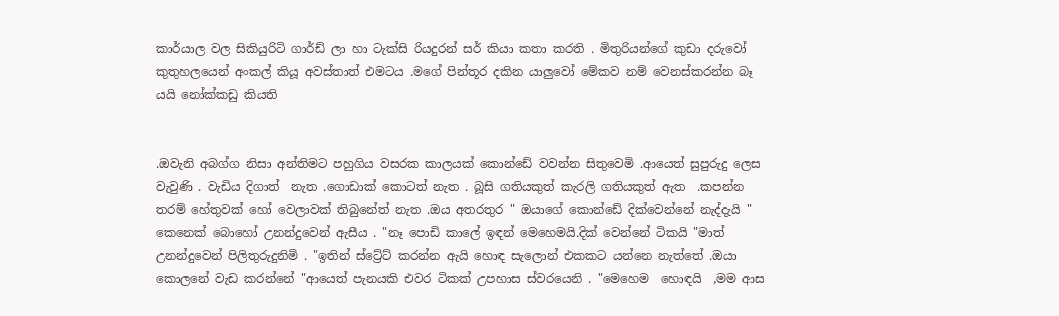කාර්යාල වල සිකියුරිටි ගාර්ඩ් ලා හා ටැක්සි රියදුරන් සර් කියා කතා කරති . මිතුරියන්ගේ කුඩා දරුවෝ කුතුහලයෙන් අංකල් කියූ අවස්තාත් එමටය .මගේ පින්තූර දකින යාලුවෝ මේකව නම් වෙනස්කරන්න බෑ යයි නෝක්කඩු කියති


.ඔවැනි අබග්ග නිසා අන්තිමට පහුගිය වසරක කාලයක් කොන්ඩේ වවන්න සිතුවෙමි .ආයෙත් සුපුරුදු ලෙස වැවුණි . වැඩිය දිගාත්  නැත .ගොඩාක් කොටත් නැත . බූසි ගතියකුත් කැරලි ගතියකුත් ඇත  .කපන්න තරම් හේතුවක් හෝ වෙලාවක් තිබුනේත් නැත .ඔය අතරතුර " ඔයාගේ කොන්ඩේ දික්වෙන්නේ නැද්දැයි " කෙනෙක් බොහෝ උනන්දුවෙන් ඇසීය . "නෑ පොඩි කාලේ ඉඳන් මෙහෙමයි.දික් වෙන්නේ ටිකයි "මාත් උනන්දුවෙන් පිලිතුරුදුනිමි . "ඉතින් ස්ට්‍රේට් කරන්න ඇයි හොඳ සැලොන් එකකට යන්නෙ නැත්තේ .ඔයා කොලනේ වැඩ කරන්නේ "ආයෙත් පැනයකි එවර ටිකක් උපහාස ස්වරයෙනි . "මෙහෙම  හොඳයි  ,මම ආස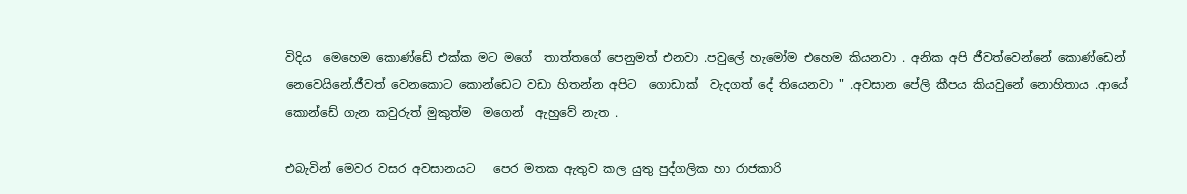විදිය  මෙහෙම කොණ්ඩේ එක්ක මට මගේ  තාත්තගේ පෙනුමත් එනවා .පවුලේ හැමෝම එහෙම කියනවා . අනික අපි ජීවත්වෙන්නේ කොණ්ඩෙන් නෙවෙයිනේ.ජීවත් වෙනකොට කොන්ඩෙට වඩා හිතන්න අපිට  ගොඩාක්  වැදගත් දේ තියෙනවා " .අවසාන පේලි කීපය කියවුනේ නොහිතාය .ආයේ කොන්ඩේ ගැන කවුරුත් මුකුත්ම  මගෙන්  ඇහුවේ නැත .

එබැවින් මෙවර වසර අවසානයට   පෙර මතක ඇතුව කල යුතු පුද්ගලික හා රාජකාරි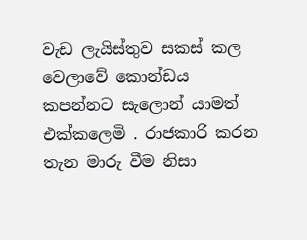වැඩ ලැයිස්තුව සකස් කල වෙලාවේ කොන්ඩය කපන්නට සැලොන් යාමත් එක්කලෙමි . රාජකාරි කරන තැන මාරු වීම නිසා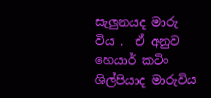සැලුනයද මාරු විය .  ඒ අනුව හෙයාර් කටිං ශිල්පියාද මාරුවිය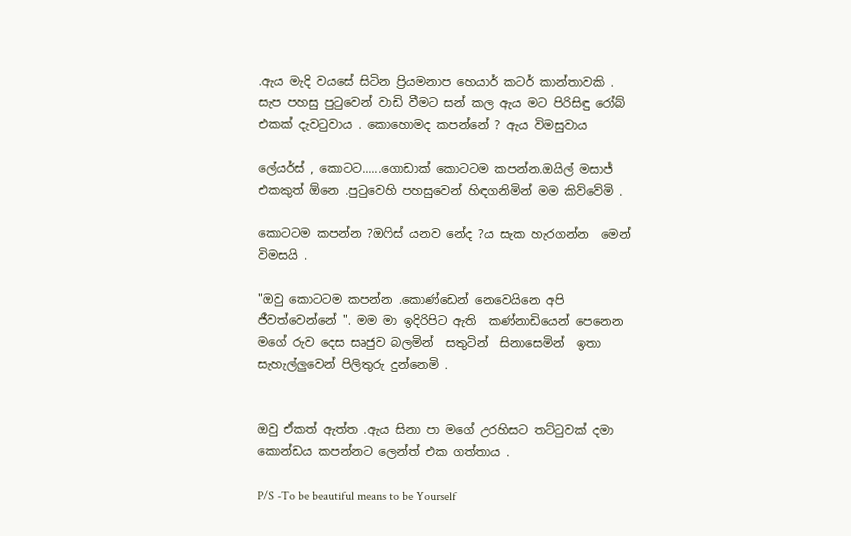.ඇය මැදි වයසේ සිටින ප්‍රියමනාප හෙයාර් කටර් කාන්තාවකි . සැප පහසු පුටුවෙන් වාඩි වීමට සන් කල ඇය මට පිරිසිඳු රෝබ් එකක් දැවටුවාය . කොහොමද කපන්නේ ? ඇය විමසුවාය

ලේයර්ස් , කොටට......ගොඩාක් කොටටම කපන්න.ඔයිල් මසාජ් එකකුත් ඕනෙ .පුටුවෙහි පහසුවෙන් හිඳගනිමින් මම කිව්වේමි .

කොටටම කපන්න ?ඔෆිස් යනව නේද ?ය සැක හැරගන්න  මෙන් විමසයි .

"ඔවු කොටටම කපන්න .කොණ්ඩෙන් නෙවෙයිනෙ අපි ජීවත්වෙන්නේ ". මම මා ඉදිරිපිට ඇති  කණ්නාඩියෙන් පෙනෙන මගේ රුව දෙස සෘජුව බලමින්  සතුටින්  සිනාසෙමින්  ඉතා සැහැල්ලුවෙන් පිලිතුරු දුන්නෙමි .


ඔවු ඒකත් ඇත්ත .ඇය සිනා පා මගේ උරහිසට තට්ටුවක් දමා කොන්ඩය කපන්නට ලෙන්ත් එක ගත්තාය .

P/S -To be beautiful means to be Yourself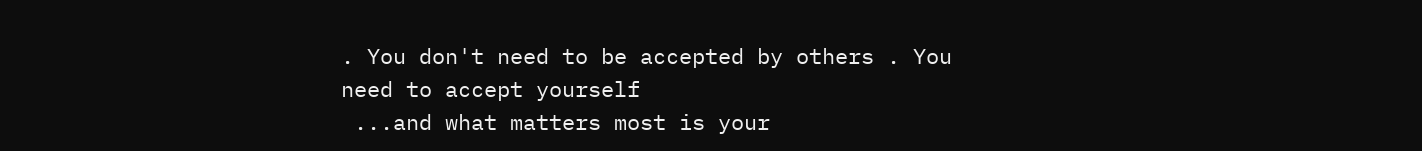. You don't need to be accepted by others . You need to accept yourself
 ...and what matters most is your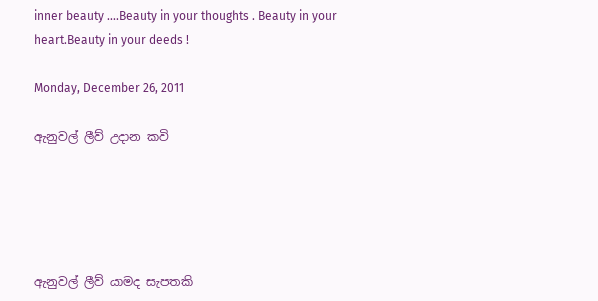inner beauty ....Beauty in your thoughts . Beauty in your heart.Beauty in your deeds !

Monday, December 26, 2011

ඇනුවල් ලීව් උදාන කවි





ඇනුවල් ලීව් යාමද සැපතකි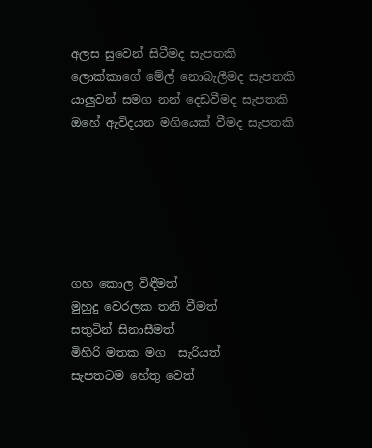අලස සුවෙන් සිටීමද සැපතකි
ලොක්කාගේ මේල් නොබැලීමද සැපතකි
යාලුවන් සමග නන් දෙඩවීමද සැපතකි
ඔහේ ඇවිදයන මගියෙක් වීමද සැපතකි






ගහ කොල විඳීමත්
මුහුදු වෙරලක තනි වීමත්
සතුටින් සිනාසීමත්
මිහිරි මතක මග  සැරියත්
සැපතටම හේතු වෙත්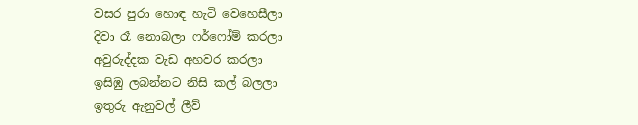වසර පුරා හොඳ හැටි වෙහෙසීලා
දිවා රෑ නොබලා ෆර්ෆෝම් කරලා
අවුරුද්දක වැඩ අහවර කරලා
ඉසිඹු ලබන්නට නිසි කල් බලලා
ඉතුරු ඇනුවල් ලීව්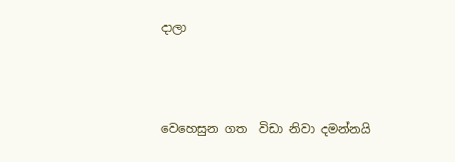දාලා



වෙහෙසුන ගත  විඩා නිවා දමන්නයි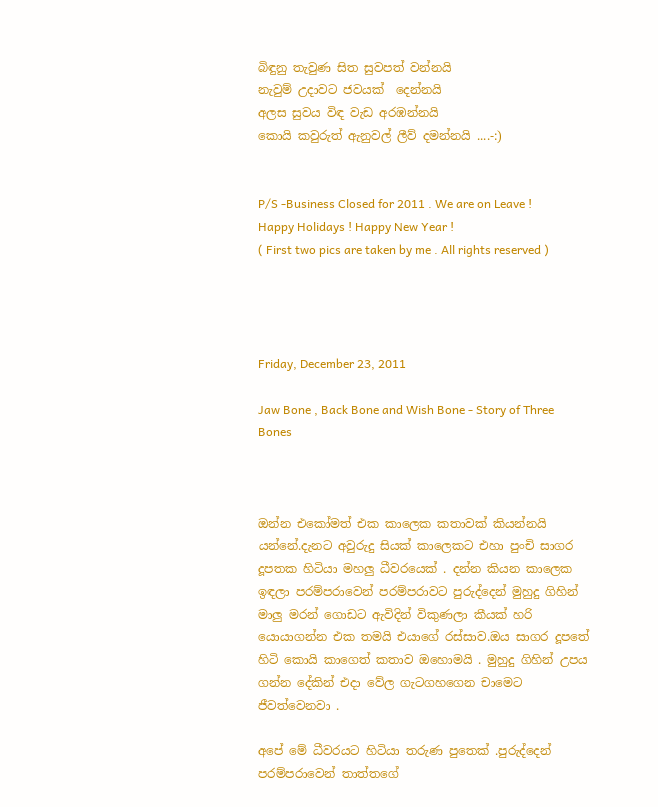බිඳුනු තැවුණ සිත සුවපත් වන්නයි
නැවුම් උදාවට ජවයක්  දෙන්නයි
අලස සුවය විඳ වැඩ අරඹන්නයි
කොයි කවුරුත් ඇනුවල් ලීව් දමන්නයි ....-:)


P/S -Business Closed for 2011 . We are on Leave ! Happy Holidays ! Happy New Year !
( First two pics are taken by me . All rights reserved )




Friday, December 23, 2011

Jaw Bone , Back Bone and Wish Bone - Story of Three Bones



ඔන්න එකෝමත් එක කාලෙක කතාවක් කියන්නයි යන්නේ.දැනට අවුරුදු සියක් කාලෙකට එහා පුංචි සාගර දූපතක හිටියා මහලු ධීවරයෙක් . දන්න කියන කාලෙක ඉඳලා පරම්පරාවෙන් පරම්පරාවට පුරුද්දෙන් මුහුදු ගිහින් මාලු මරන් ගොඩට ඇවිදින් විකුණලා කීයක් හරි යොයාගන්න එක තමයි එයාගේ රස්සාව.ඔය සාගර දූපතේ හිටි කොයි කාගෙත් කතාව ඔහොමයි . මුහුදු ගිහින් උපය ගන්න දේකින් එදා වේල ගැටගහගෙන චාමෙට ජීවත්වෙනවා .

අපේ මේ ධීවරයට හිටියා තරුණ පුතෙක් .පුරුද්දෙන් පරම්පරාවෙන් තාත්තගේ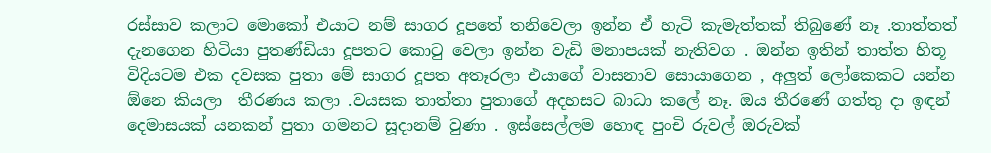රස්සාව කලාට මොකෝ එයාට නම් සාගර දූපතේ තනිවෙලා ඉන්න ඒ හැටි කැමැත්තක් තිබුණේ නෑ .තාත්තත් දැනගෙන හිටියා පුතණ්ඩියා දූපතට කොටු වෙලා ඉන්න වැඩි මනාපයක් නැතිවග . ඔන්න ඉතින් තාත්ත හිතූ විදියටම එක දවසක පුතා මේ සාගර දූපත අතෑරලා එයාගේ වාසනාව සොයාගෙන , අලුත් ලෝකෙකට යන්න ඕනෙ කියලා  තීරණය කලා .වයසක තාත්තා පුතාගේ අදහසට බාධා කලේ නෑ. ඔය තීරණේ ගත්තු දා ඉඳන් දෙමාසයක් යනකන් පුතා ගමනට සූදානම් වුණා . ඉස්සෙල්ලම හොඳ පුංචි රුවල් ඔරුවක්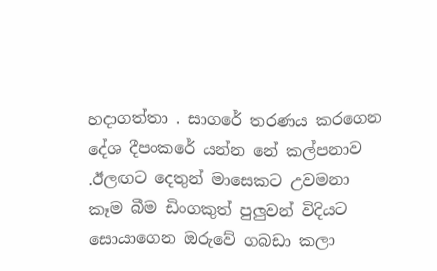හදාගත්තා . සාගරේ තරණය කරගෙන දේශ දීපංකරේ යන්න නේ කල්පනාව .ඊලඟට දෙතුන් මාසෙකට උවමනා  කෑම බීම ඩිංගකුත් පුලුවන් විදියට සොයාගෙන ඔරුවේ ගබඩා කලා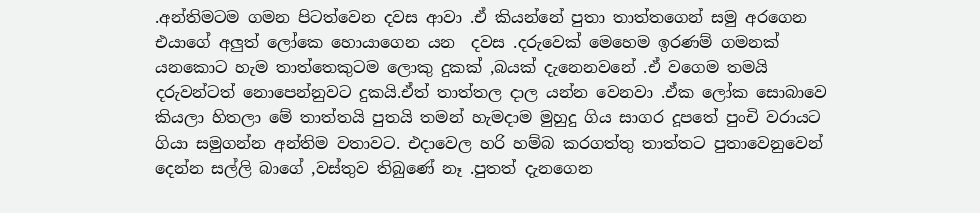.අන්තිමටම ගමන පිටත්වෙන දවස ආවා .ඒ කියන්නේ පුතා තාත්තගෙන් සමු අරගෙන එයාගේ අලුත් ලෝකෙ හොයාගෙන යන  දවස .දරුවෙක් මෙහෙම ඉරණම් ගමනක් යනකොට හැම තාත්තෙකුටම ලොකු දුකක් ,බයක් දැනෙනවනේ .ඒ වගෙම තමයි දරුවන්ටත් නොපෙන්නුවට දුකයි.ඒත් තාත්තල දාල යන්න වෙනවා .ඒක ලෝක සොබාවෙ කියලා හිතලා මේ තාත්තයි පුතයි තමන් හැමදාම මුහුදු ගිය සාගර දූපතේ පුංචි වරායට ගියා සමුගන්න අන්තිම වතාවට. එදාවෙල හරි හම්බ කරගත්තු තාත්තට පුතාවෙනුවෙන් දෙන්න සල්ලි බාගේ ,වස්තුව තිබුණේ නෑ .පුතත් දැනගෙන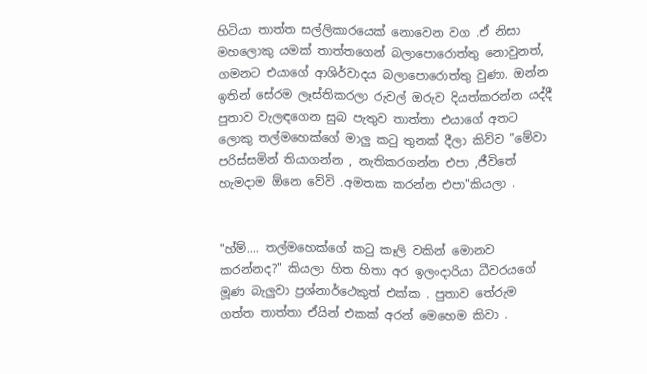හිටියා තාත්ත සල්ලිකාරයෙක් නොවෙන වග .ඒ නිසා මහලොකු යමක් තාත්තගෙන් බලාපොරොත්තු නොවුනත්, ගමනට එයාගේ ආශිර්වාදය බලාපොරොත්තු වුණා. ඔන්න ඉතින් සේරම ලෑස්තිකරලා රුවල් ඔරුව දියත්කරන්න යද්දී පුතාව වැලඳගෙන සුබ පැතුව තාත්තා එයාගේ අතට ලොකු තල්මහෙක්ගේ මාලු කටු තුනක් දීලා කිව්ව "මේවා පරිස්සමින් තියාගන්න , නැතිකරගන්න එපා ,ජීවිතේ හැමදාම ඕනෙ වේවි .අමතක කරන්න එපා"කියලා .


"හ්ම්.... තල්මහෙක්ගේ කටු කෑලි වකින් මොනව කරන්නද?" කියලා හිත හිතා අර ඉලංදාරියා ධීවරයගේ මූණ බැලුවා ප්‍රශ්නාර්ථෙකුත් එක්ක . පුතාව තේරුම ගත්ත තාත්තා ඒයින් එකක් අරන් මෙහෙම කිවා .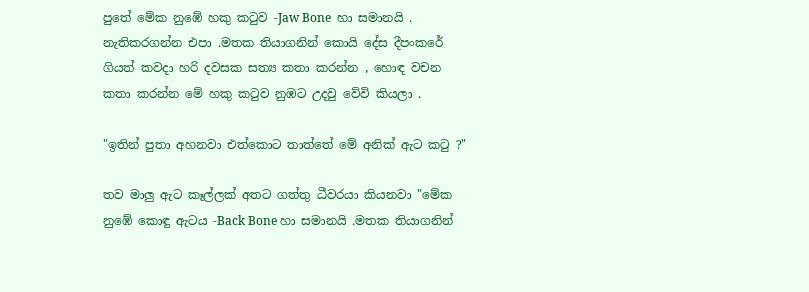පුතේ මේක නුඹේ හකු කටුව -Jaw Bone  හා සමානයි . නැතිකරගන්න එපා .මතක තියාගනින් කොයි දේස දීපංකරේ ගියත් කවදා හරි දවසක සත්‍ය කතා කරන්න , හොඳ වචන කතා කරන්න මේ හකු කටුව නුඹට උදවු වේවි කියලා .

"ඉතින් පුතා අහනවා එත්කොට තාත්තේ මේ අනික් ඇට කටු ?"

තව මාලු ඇට කෑල්ලක් අතට ගත්තු ධීවරයා කියනවා "මේක නුඹේ කොඳු ඇටය -Back Bone හා සමානයි .මතක තියාගනින්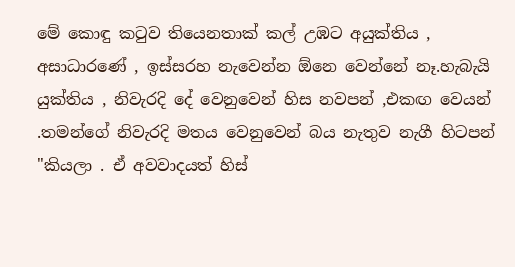මේ කොඳු කටුව තියෙනතාක් කල් උඹට අයුක්තිය , අසාධාරණේ , ඉස්සරහ නැවෙන්න ඕනෙ වෙන්නේ නෑ.හැබැයි යුක්තිය , නිවැරදි දේ වෙනුවෙන් හිස නවපන් ,එකඟ වෙයන් .තමන්ගේ නිවැරදි මතය වෙනුවෙන් බය නැතුව නැගී හිටපන් "කියලා . ඒ අවවාදයත් හිස්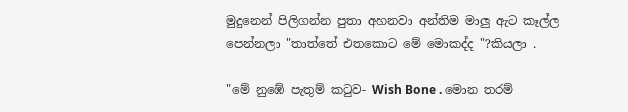මුදුනෙන් පිලිගන්න පුතා අහනවා අන්තිම මාලු ඇට කෑල්ල පෙන්නලා "තාත්තේ එතකොට මේ මොකද්ද "?කියලා .

"මේ නුඹේ පැතුම් කටුව- Wish Bone . මොන තරම්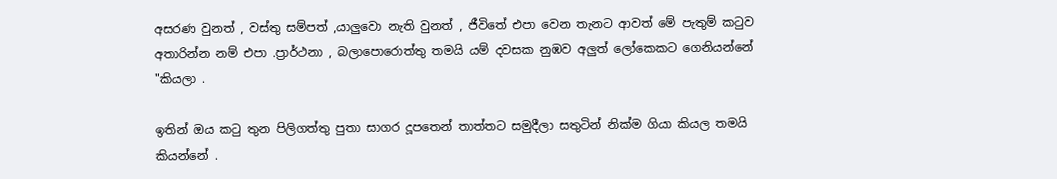අසරණ වුනත් , වස්තු සම්පත් ,යාලුවො නැති වුනත් , ජීවිතේ එපා වෙන තැනට ආවත් මේ පැතුම් කටුව අතාරින්න නම් එපා .ප්‍රාර්ථනා , බලාපොරොත්තු තමයි යම් දවසක නුඹව අලුත් ලෝකෙකට ගෙනියන්නේ "කියලා .

ඉතින් ඔය කටු තුන පිලිගත්තු පුතා සාගර දූපතෙන් තාත්තට සමුදීලා සතුටින් නික්ම ගියා කියල තමයි කියන්නේ .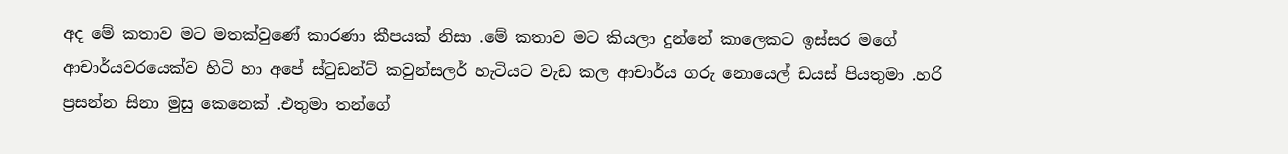අද මේ කතාව මට මතක්වුණේ කාරණා කීපයක් නිසා .මේ කතාව මට කියලා දුන්නේ කාලෙකට ඉස්සර මගේ ආචාර්යවරයෙක්ව හිටි හා අපේ ස්ටුඩන්ට් කවුන්සලර් හැටියට වැඩ කල ආචාර්ය ගරු නොයෙල් ඩයස් පියතුමා .හරි ප්‍රසන්න සිනා මුසු කෙනෙක් .එතුමා තන්ගේ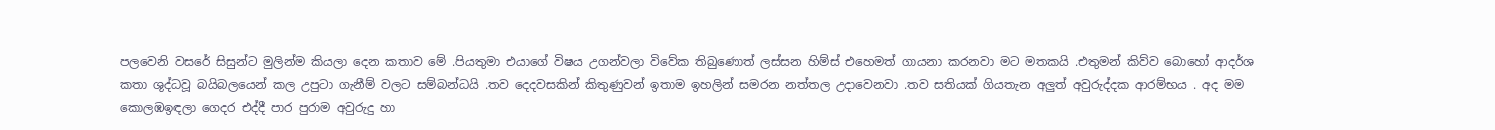පලවෙනි වසරේ සිසුන්ට මුලින්ම කියලා දෙන කතාව මේ .පියතුමා එයාගේ විෂය උගන්වලා විවේක තිබුණොත් ලස්සන හිම්ස් එහෙමත් ගායනා කරනවා මට මතකයි .එතුමන් කිව්ව බොහෝ ආදර්ශ කතා ශුද්ධවූ බයිබලයෙන් කල උපුටා ගැනීම් වලට සම්බන්ධයි .තව දෙදවසකින් කිතුණුවන් ඉතාම ඉහලින් සමරන නත්තල උදාවෙනවා .තව සතියක් ගියතැන අලුත් අවුරුද්දක ආරම්භය . අද මම කොලඹඉඳලා ගෙදර එද්දී පාර පුරාම අවුරුදු හා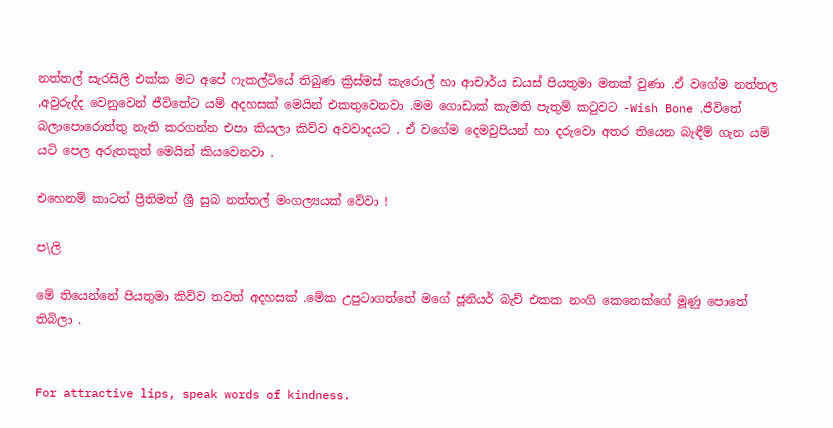නත්තල් සැරසිලි එක්ක මට අපේ ෆැකල්ටියේ තිබුණ ක්‍රිස්මස් කැරොල් හා ආචාර්ය ඩයස් පියතුමා මතක් වුණා .ඒ වගේම නත්තල ,අවුරුද්ද වෙනුවෙන් ජීවිතේට යම් අදහසක් මෙයින් එකතුවෙනවා .මම ගොඩාක් කැමති පැතුම් කටුවට -Wish Bone .ජීවිතේ බලාපොරොත්තු නැති කරගන්න එපා කියලා කිව්ව අවවාදයට . ඒ වගේම දෙමවුපියන් හා දරුවො අතර තියෙන බැඳීම් ගැන යම් යටි පෙල අරුතකුත් මෙයින් කියවෙනවා .

එහෙනම් කාටත් ප්‍රීතිමත් ශ්‍රී සුබ නත්තල් මංගල්‍යයක් වේවා !

ප\ලි

මේ තියෙන්නේ පියතුමා කිව්ව තවත් අදහසක් .මේක උපුටාගත්තේ මගේ ජූනියර් බැච් එකක නංගි කෙනෙක්ගේ මූණු පොතේ තිබිලා .


For attractive lips, speak words of kindness.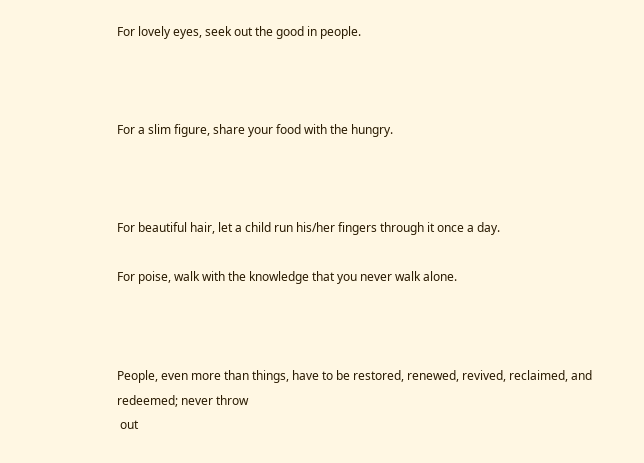For lovely eyes, seek out the good in people.



For a slim figure, share your food with the hungry.



For beautiful hair, let a child run his/her fingers through it once a day.

For poise, walk with the knowledge that you never walk alone.



People, even more than things, have to be restored, renewed, revived, reclaimed, and redeemed; never throw
 out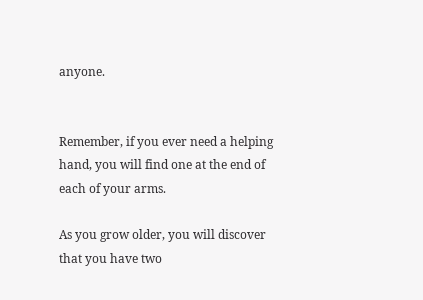anyone.


Remember, if you ever need a helping hand, you will find one at the end of each of your arms.

As you grow older, you will discover that you have two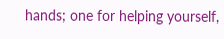hands; one for helping yourself,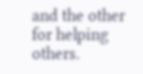and the other for helping others.